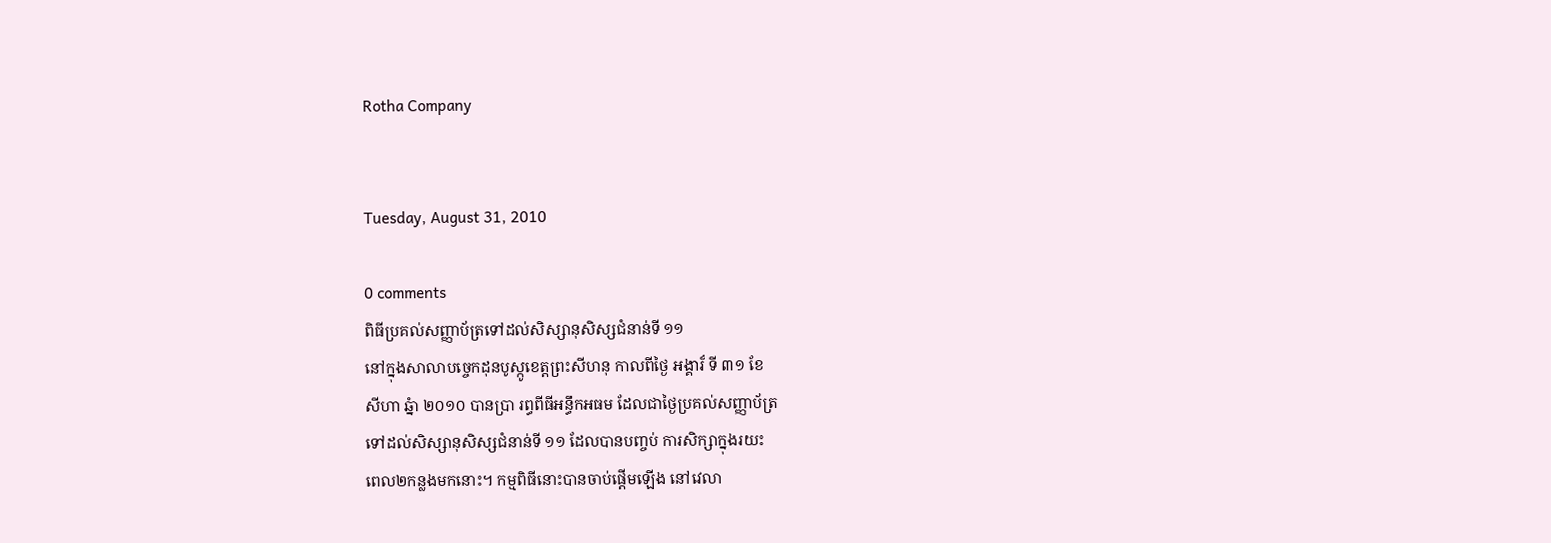Rotha Company


Tuesday, August 31, 2010

0 comments
ពិធីប្រគល់សញ្ញាប័ត្រទៅដល់សិស្សានុសិស្សជំនាន់ទី ១១
នៅក្នុងសាលាបច្ចេកដុនបូស្កូខេត្តព្រះសីហនុ កាលពីថ្ងៃ អង្គារ៏ ទី ៣១ ខែ
សីហា ឆ្នំា ២០១០ បានប្រា រព្ធពីធីអន្ធឹកអធម ដែលជាថ្ងៃប្រគល់សញ្ញាប័ត្រ
ទៅដល់សិស្សានុសិស្សជំនាន់ទី ១១ ដែលបានបញ្ចប់ ការសិក្សាក្នុងរយះ
ពេល២កន្លងមកនោះ។ កម្មពិធីនោះបានចាប់ផ្តើមឡើង នៅវេលា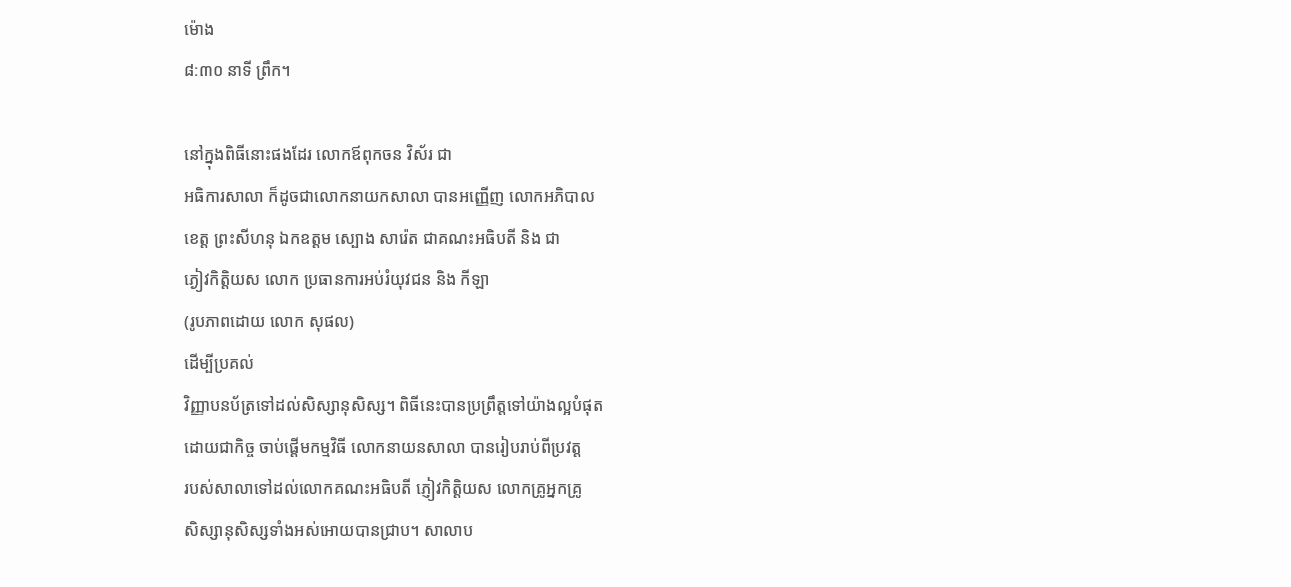ម៉ោង
៨:៣០ នាទី ព្រឹក។

នៅក្នុងពិធីនោះផងដែរ លោកឪពុកចន វិស័រ ជា
អធិការសាលា ក៏ដូចជាលោកនាយកសាលា បានអញ្ញើញ លោកអភិបាល
ខេត្ត ព្រះសីហនុ ឯកឧត្តម ស្បោង សារ៉េត ជាគណះអធិបតី និង ជា
ភ្ងៀវកិត្តិយស លោក ប្រធានការអប់រំយុវជន និង កីឡា
(រូបភាពដោយ លោក សុផល)
ដើម្បីប្រគល់
វិញ្ញាបនប័ត្រទៅដល់សិស្សានុសិស្ស។ ពិធីនេះបានប្រព្រឹត្តទៅយ៉ាងល្អបំផុត
ដោយជាកិច្ច ចាប់ផ្តើមកម្មវិធី លោកនាយនសាលា បានរៀបរាប់ពីប្រវត្ត
របស់សាលាទៅដល់លោកគណះអធិបតី ភ្ញៀវកិត្តិយស លោកគ្រូអ្នកគ្រូ
សិស្សានុសិស្សទាំងអស់អោយបានជា្រប។ សាលាប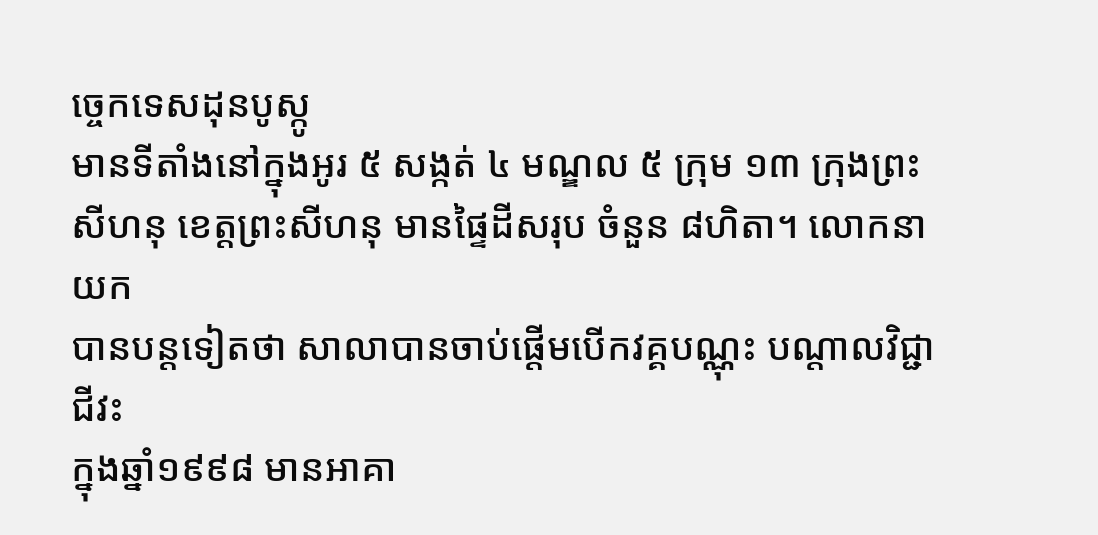ច្ចេកទេសដុនបូស្កូ
មានទីតាំងនៅក្នុងអូរ ៥ សង្កត់ ៤ មណ្ឌល ៥ ក្រុម ១៣ ក្រុងព្រះ
សីហនុ ខេត្តព្រះសីហនុ មានផ្ទៃដីសរុប ចំនួន ៨ហិតា។ លោកនាយក
បានបន្តទៀតថា សាលាបានចាប់ផ្តើមបើកវគ្គបណ្ណុះ បណ្តាលវិជ្ជាជីវះ
ក្នុងឆ្នាំ១៩៩៨ មានអាគា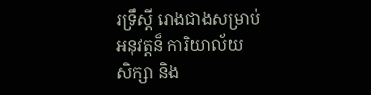រទ្រឹស្តី រោងជាងសម្រាប់អនុវត្តន៏ ការិយាល័យ
សិក្សា និង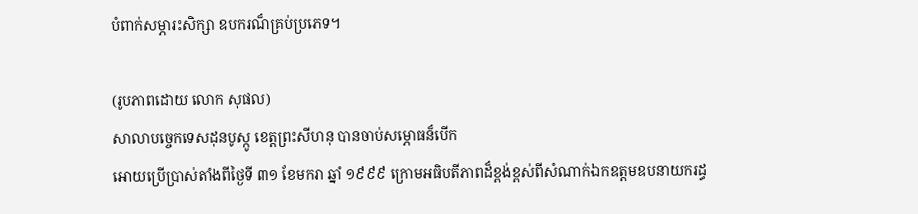បំពាក់សម្ភារះសិក្សា ឧបករណ៏គ្រប់ប្រភេទ។

(រូបភាពដោយ លោក សុផល)
សាលាបច្ចេកទេសដុនបូស្កូ ខេត្តព្រះសីហនុ បានចាប់សម្ភោធន៏បើក
អោយប្រើប្រាស់តាំងពីថ្ងៃទី ៣១ ខែមករា ឆ្នាំ ១៩៩៩ ក្រោមអធិបតីភាពដ៏ខ្ពង់ខ្ពស់ពីសំណាក់ឯកឧត្តមឧបនាយករដ្ធ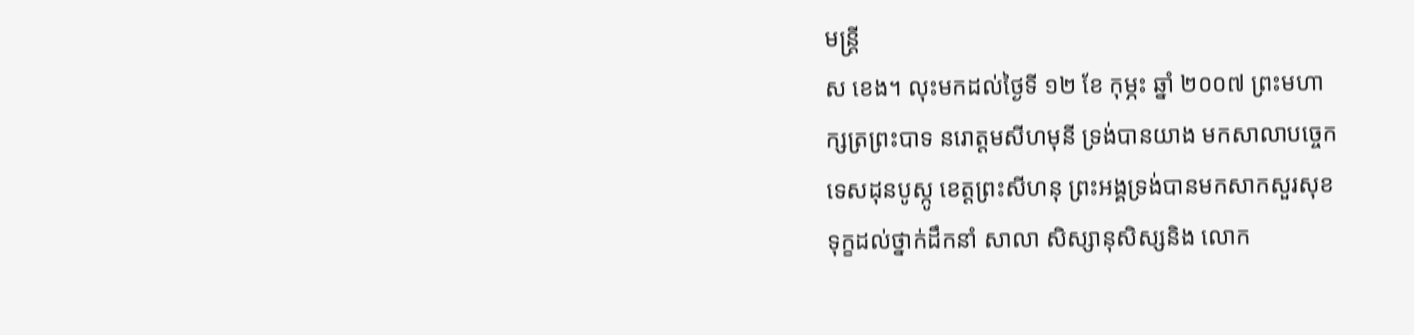មន្រ្តី
ស ខេង។ លុះមកដល់ថ្ងៃទី ១២ ខែ កុម្ភះ ឆ្នាំ ២០០៧ ព្រះមហា
ក្សត្រព្រះបាទ នរោត្តមសីហមុនី ទ្រង់បានយាង មកសាលាបច្ចេក
ទេសដុនបូស្កូ ខេត្តព្រះសីហនុ ព្រះអង្គទ្រង់បានមកសាកសួរសុខ
ទុក្ខដល់ថ្នាក់ដឹកនាំ សាលា សិស្សានុសិស្សនិង លោក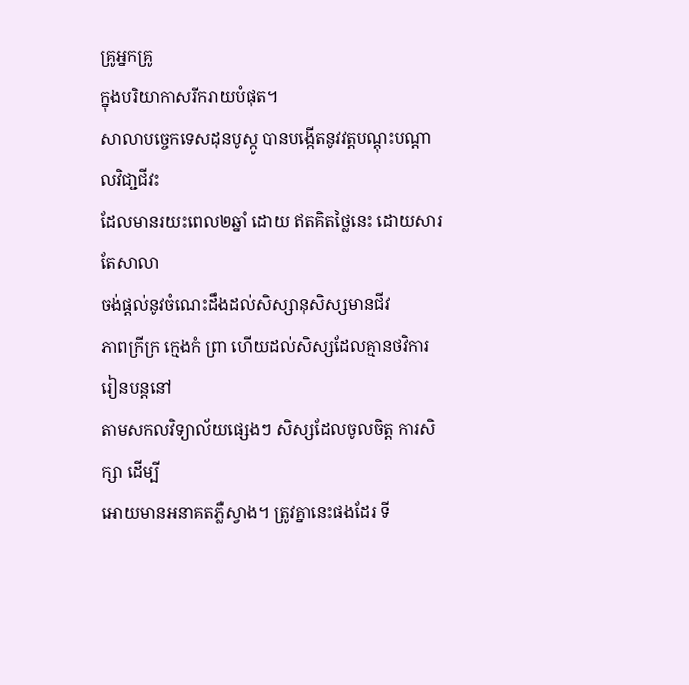គ្រូអ្នកគ្រូ
ក្នុងបរិយាកាសរីករាយបំផុត។
សាលាបច្ចេកទេសដុនបូស្កូ បានបង្កើតនូវវត្តបណ្តុះបណ្តាលវិជា្ជជីវះ
ដែលមានរយះពេល២ឆ្នាំ ដោយ ឥតគិតថ្លៃនេះ ដោយសារតែសាលា
ចង់ផ្តល់នូវចំណេះដឹងដល់សិស្សានុសិស្សមានជីវ
ភាពក្រីក្រ កេ្មងកំ ព្រា ហើយដល់សិស្សដែលគ្មានថវិការរៀនបន្តនៅ
តាមសកលវិទ្យាល័យផ្សេងៗ សិស្សដែលចូលចិត្ត ការសិក្សា ដើម្បី
អោយមានអនាគតភ្លឺស្វាង។ ត្រូវគ្នានេះផងដែរ ទី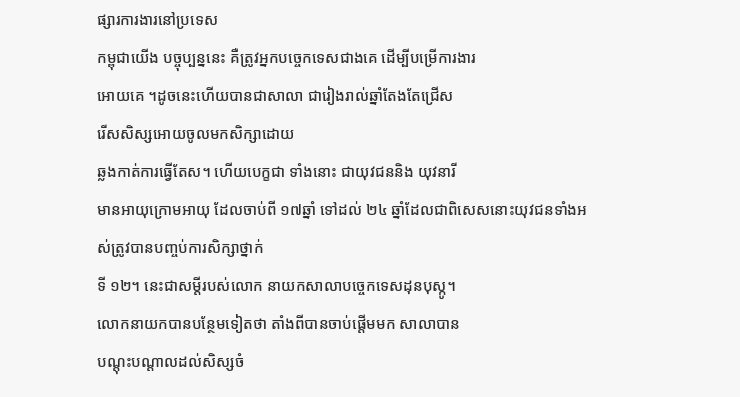ផ្សារការងារនៅប្រទេស
កម្ពុជាយើង បច្ចុប្បន្ននេះ គឺត្រូវអ្នកបច្ចេកទេសជាងគេ ដើម្បីបម្រើការងារ
អោយគេ ។ដូចនេះហើយបានជាសាលា ជារៀងរាល់ឆ្នាំតែងតែជ្រើស
រើសសិស្សអោយចូលមកសិក្សាដោយ
ឆ្លងកាត់ការធ្វើតែស។ ហើយបេក្ខជា ទាំងនោះ ជាយុវជននិង យុវនារី
មានអាយុក្រោមអាយុ ដែលចាប់ពី ១៧ឆ្នាំ ទៅដល់ ២៤ ឆ្នាំដែលជាពិសេសនោះយុវជនទាំងអស់ត្រូវបានបញ្ចប់ការសិក្សាថ្នាក់
ទី ១២។ នេះជាសម្តីរបស់លោក នាយកសាលាបច្ចេកទេសដុនបុស្កូ។
លោកនាយកបានបន្ថែមទៀតថា តាំងពីបានចាប់ផ្តើមមក សាលាបាន
បណ្តុះបណ្តាលដល់សិស្សចំ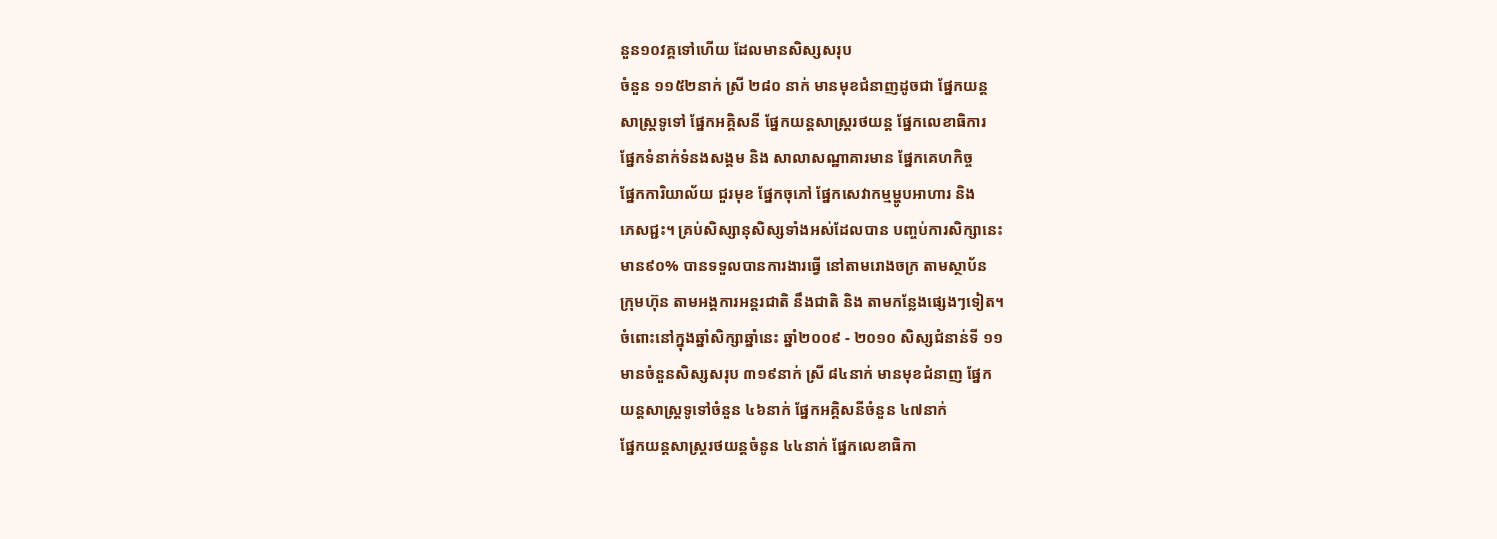នួន១០វគ្គទៅហើយ ដែលមានសិស្សសរុប
ចំនួន ១១៥២នាក់ ស្រី ២៨០ នាក់ មានមុខជំនាញដូចជា ផ្នែកយន្ត
សាស្ត្រទូទៅ ផ្នែកអគ្គិសនី ផ្នែកយន្តសាស្ត្ររថយន្ត ផ្នែកលេខាធិការ
ផ្នែកទំនាក់ទំនងសង្គម និង សាលាសណ្ឋាគារមាន ផ្នែកគេហកិច្ច
ផ្នែកការិយាល័យ ជួរមុខ ផ្នែកចុភៅ ផ្នែកសេវាកម្មម្ហូបអាហារ និង
ភេសជ្ជះ។ គ្រប់សិស្សានុសិស្សទាំងអស់ដែលបាន បញ្ចប់ការសិក្សានេះ
មាន៩០% បានទទួលបានការងារធ្វើ នៅតាមរោងចក្រ តាមស្ថាប័ន
ក្រុមហ៊ុន តាមអង្គការអន្តរជាតិ នឹងជាតិ និង តាមកន្លែងផ្សេងៗទៀត។
ចំពោះនៅក្នុងឆ្នាំសិក្សាឆ្នាំនេះ ឆ្នាំ២០០៩ - ២០១០ សិស្សជំនាន់ទី ១១
មានចំនួនសិស្សសរុប ៣១៩នាក់ ស្រី ៨៤នាក់ មានមុខជំនាញ ផ្នែក
យន្តសាស្ត្រទូទៅចំនួន ៤៦នាក់ ផ្នែកអគ្គិសនីចំនួន ៤៧នាក់
ផ្នែកយន្តសាស្ត្ររថយន្តចំនូន ៤៤នាក់ ផ្នែកលេខាធិកា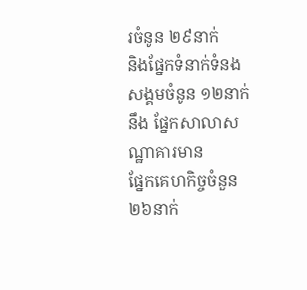រចំនូន ២៩នាក់
និងផ្នែកទំនាក់ទំនងសង្គមចំនូន ១២នាក់ នឹង ផ្នែកសាលាសណ្ឋាគារមាន
ផ្នែកគេហកិច្ចចំនួន ២៦នាក់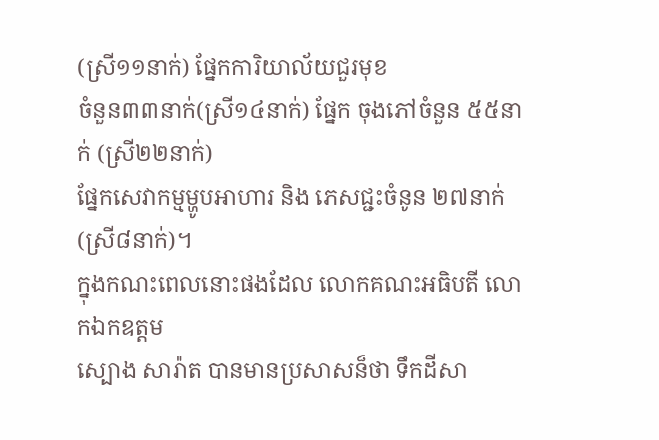(ស្រី១១នាក់) ផ្នែកការិយាល័យជួរមុខ
ចំនួន៣៣នាក់(ស្រី១៤នាក់) ផ្នែក ចុងភៅចំនួន ៥៥នាក់ (ស្រី២២នាក់)
ផ្នែកសេវាកម្មម្ហូបអាហារ និង ភេសជ្ជះចំនូន ២៧នាក់ (ស្រី៨នាក់)។
ក្នុងកណះពេលនោះផងដែល លោកគណះអធិបតី លោកឯកឧត្តម
ស្បោង សារ៉ាត បានមានប្រសាសន៏ថា ទឹកដីសា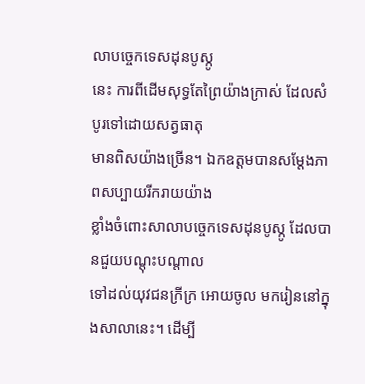លាបច្ចេកទេសដុនបូស្កូ
នេះ ការពីដើមសុទ្ធតែព្រៃយ៉ាងក្រាស់ ដែលសំបូរទៅដោយសត្វធាតុ
មានពិសយ៉ាងច្រើន។ ឯកឧត្តមបានសម្តែងភាពសប្បាយរីករាយយ៉ាង
ខ្លាំងចំពោះសាលាបច្ចេកទេសដុនបូស្កូ ដែលបានជួយបណ្តុះបណ្តាល
ទៅដល់យុវជនក្រីក្រ អោយចូល មករៀននៅក្នុងសាលានេះ។ ដើម្បី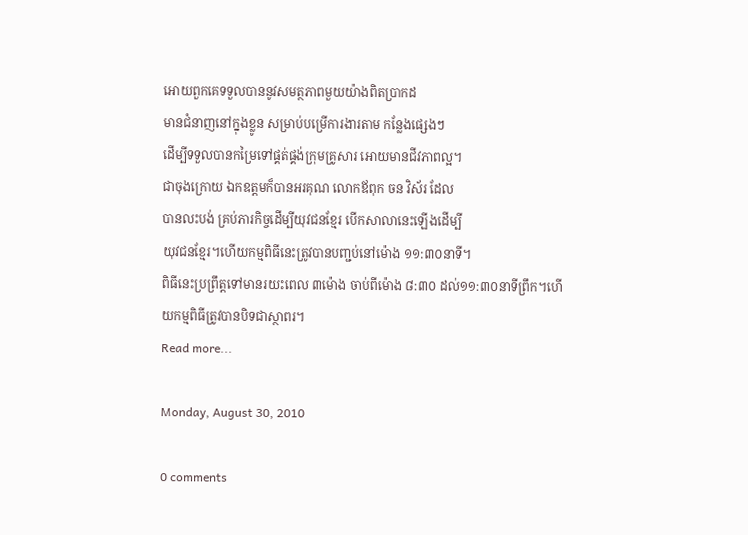អោយពួកគេទទួលបាននូវសមត្ថភាពមួយយ៉ាងពិតប្រាកដ
មានជំនាញនៅក្នុងខ្លូន សម្រាប់បម្រើការងារតាម កន្លែងផ្សេងៗ
ដើម្បីទទួលបានកម្រៃទៅផ្គត់ផ្គង់ក្រុមគ្រូសារ អោយមានជីវភាពល្អ។
ជាចុងក្រោយ ឯកឧត្តមក៏បានអរគុណ លោកឪពុក ចន វិស័រ ដែល
បានលះបង់ គ្រប់ភារកិច្ចដើម្បីយុវជនខ្មែរ បើកសាលានេះឡើងដើម្បី
យុវជនខ្មែរ។ហើយកម្មពិធីនេះត្រូវបានបញ្ជប់នៅម៉ោង ១១:៣០នាទី។
ពិធីនេះប្រព្រឹត្តទៅមានរយះពេល ៣ម៉ោង ចាប់ពីម៉ោង ៨:៣០ ដល់១១:៣០នាទីព្រឹក។ហើយកម្មពិធីត្រូវបានបិទជាស្ថាពរ។
Read more...

Monday, August 30, 2010

0 comments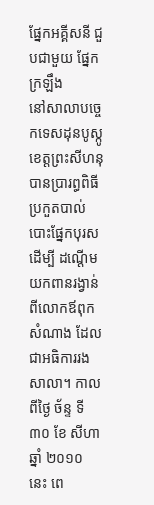ផ្នែកអគ្គីសនី ជួបជាមួយ ផ្នែកក្រឡឹង
នៅសាលាបច្ចេកទេសដុនបូស្កូ ខេត្តព្រះសីហនុបានប្រារព្ធពិធីប្រកួតបាល់
បោះផ្នែកបុរស ដើម្បី ដណ្តើមយកពានរង្វាន់ពីលោកឪពុក សំណាង ដែល
ជាអធិការរងសាលា។ កាលពីថ្ងៃ ច័ន្ទ ទី ៣០ ខែ សីហា ឆ្នាំ ២០១០ នេះ ពេ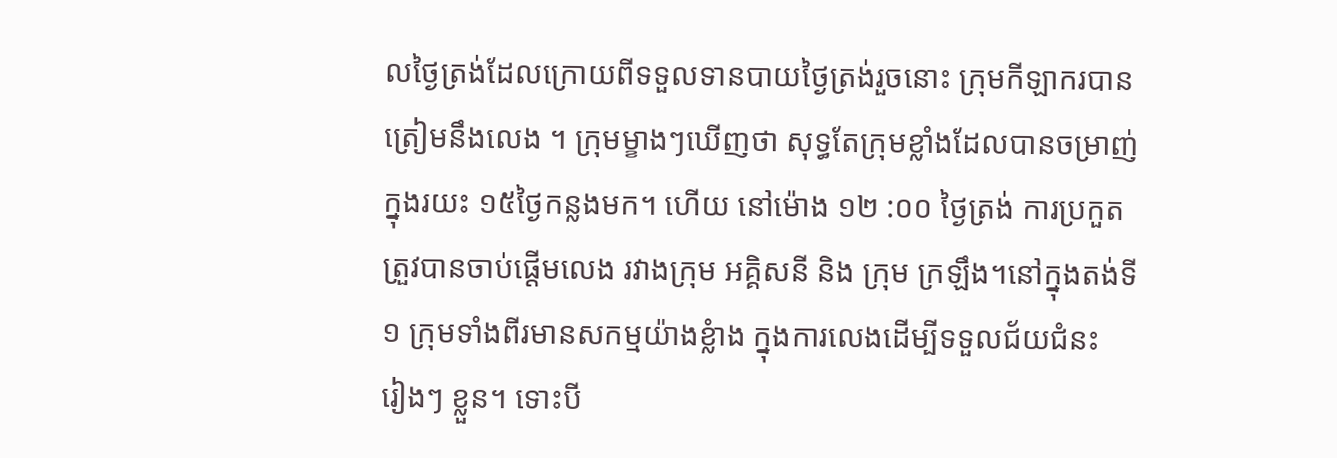លថ្ងៃត្រង់ដែលក្រោយពីទទួលទានបាយថ្ងៃត្រង់រួចនោះ ក្រុមកីឡាករបាន
ត្រៀមនឹងលេង ។ ក្រុមម្ខាងៗឃើញថា សុទ្ធតែក្រុមខ្លាំងដែលបានចម្រាញ់
ក្នុងរយះ ១៥ថ្ងៃកន្លងមក។ ហើយ នៅម៉ោង ១២ :០០ ថ្ងៃត្រង់ ការប្រកួត
ត្រួវបានចាប់ផ្តើមលេង រវាងក្រុម អគ្គិសនី និង ក្រុម ក្រឡឹង។នៅក្នុងតង់ទី
១ ក្រុមទាំងពីរមានសកម្មយ៉ាងខ្លំាង ក្នុងការលេងដើម្បីទទួលជ័យជំនះ
រៀងៗ ខ្លួន។ ទោះបី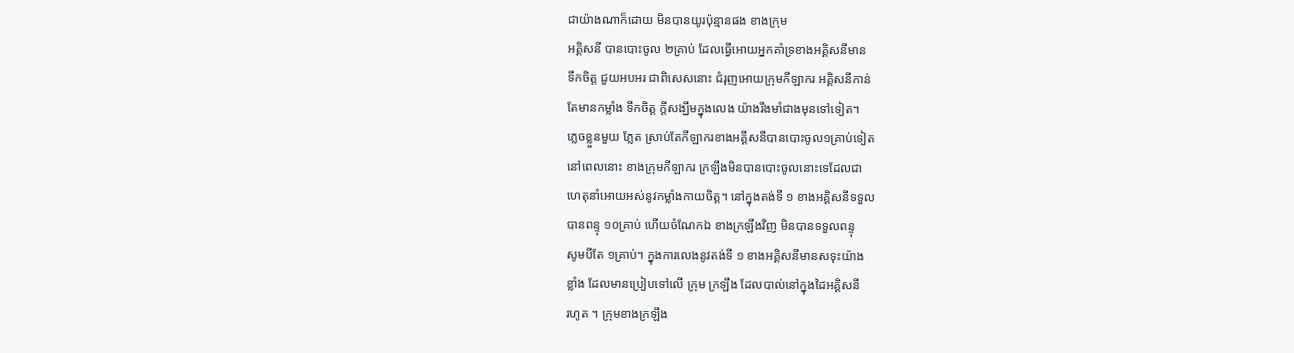ជាយ៉ាងណាក៏ដោយ មិនបានយូរប៉ុន្មានផង ខាងក្រុម
អគ្គិសនី បានបោះចូល ២គ្រាប់ ដែលធ្វើអោយអ្នកគាំទ្រខាងអគ្គិសនីមាន
ទឹកចិត្ត ជួយអបអរ ជាពិសេសនោះ ជំរុញអោយក្រុមកីឡាករ អគ្គិសនីកាន់
តែមានកម្លាំង ទឹកចិត្ត ក្តីសង្ឃឹមក្នុងលេង យ៉ាងរឹងមាំជាងមុនទៅទៀត។
ភ្លេចខ្លួនមួយ ភ្លែត ស្រាប់តែកីឡាករខាងអគ្គីសនីបានបោះចូល១គ្រាប់ទៀត
នៅពេលនោះ ខាងក្រុមកីឡាករ ក្រឡឹងមិនបានបោះចូលនោះទេដែលជា
ហេតុនាំអោយអស់នូវកម្លាំងកាយចិត្ត។ នៅក្នុងតង់ទី ១ ខាងអគ្គិសនីទទួល
បានពន្ទុ ១០គ្រាប់ ហើយចំណែកឯ ខាងក្រឡឹងវិញ មិនបានទទួលពន្ទុ
សូមបីតែ ១គ្រាប់។ ក្នុងការលេងនូវតង់ទី ១ ខាងអគ្គិសនីមានសទុះយ៉ាង
ខ្លាំង ដែលមានប្រៀបទៅលើ ក្រុម ក្រឡឹង ដែលបាល់នៅក្នុងដៃអគ្គិសនី
រហូត ។ ក្រុមខាងក្រឡឹង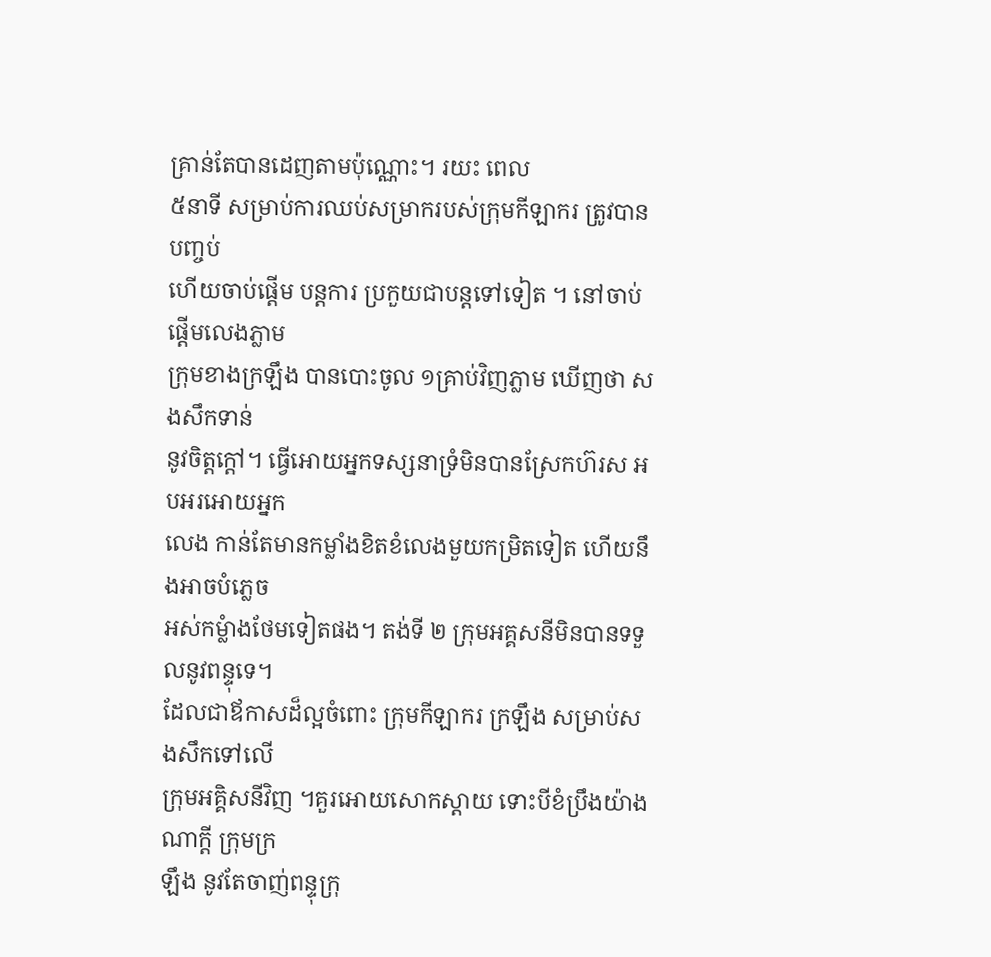គ្រាន់តែបានដេញតាមប៉ុណ្ណោះ។ រយះ ពេល
៥នាទី សម្រាប់ការឈប់សម្រាករបស់ក្រុមកីឡាករ ត្រូវបានបញ្ចប់
ហើយចាប់ផ្តើម បន្តការ ប្រកួយជាបន្តទៅទៀត ។ នៅចាប់ផ្តើមលេងភ្លាម
ក្រុមខាងក្រឡឹង បានបោះចូល ១គ្រាប់វិញភ្លាម ឃើញថា សងសឹកទាន់
នូវចិត្តក្តៅ។ ធ្វើអោយអ្នកទស្សនាទ្រំមិនបានស្រែកហ៊រស អបអរអោយអ្នក
លេង កាន់តែមានកម្លាំងខិតខំលេងមួយកម្រិតទៀត ហើយនឹងអាចបំភ្លេច
អស់កម្លំាងថែមទៀតផង។ តង់ទី ២ ក្រុមអគ្គសនីមិនបានទទួលនូវពន្ទុទេ។
ដែលជាឪកាសដ៏ល្អចំពោះ ក្រុមកីឡាករ ក្រឡឹង សម្រាប់សងសឹកទៅលើ
ក្រុមអគ្គិសនីវិញ ។គួរអោយសោកស្តាយ ទោះបីខំប្រឹងយ៉ាងណាក្តី ក្រុមក្រ
ឡឹង នូវតែចាញ់ពន្ទុក្រុ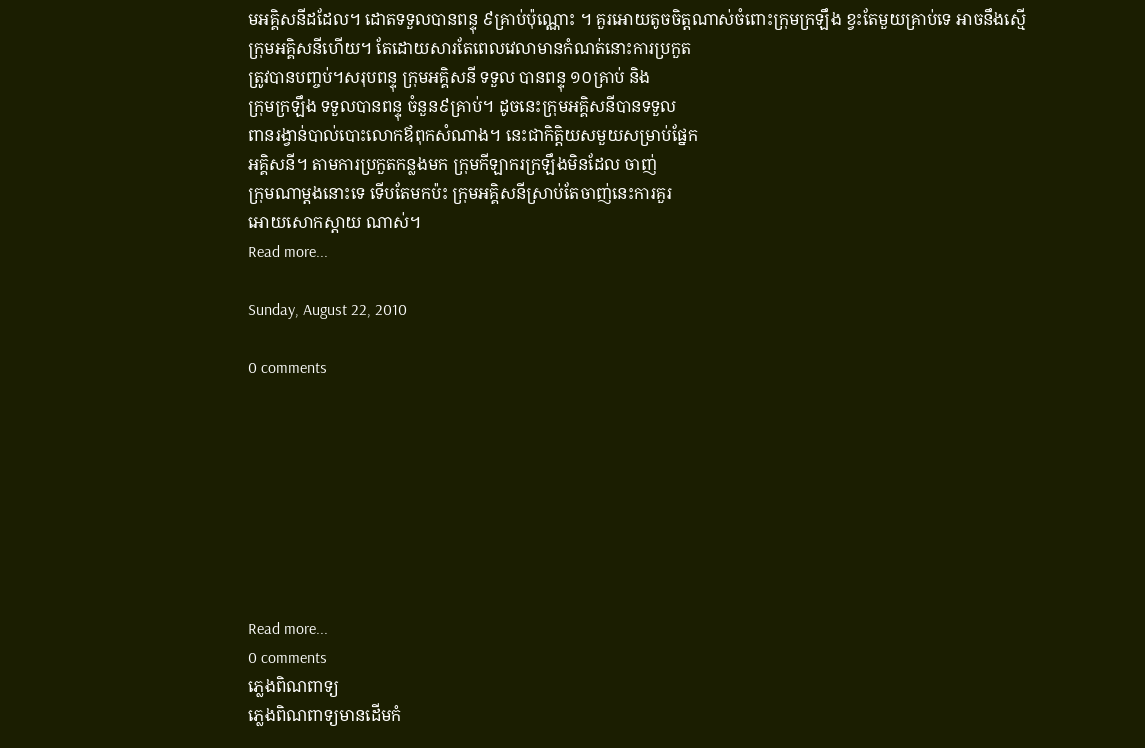មអគ្គិសនីដដែល។ ដោតទទួលបានពន្ទុ ៩គ្រាប់ប៉ុណ្ណោះ ។ គួរអោយតូចចិត្តណាស់ចំពោះក្រុមក្រឡឹង ខ្វះតែមួយគ្រាប់ទេ អាចនឹងស្មើ
ក្រុមអគ្គិសនីហើយ។ តែដោយសារតែពេលវេលាមានកំណត់នោះការប្រកួត
ត្រូវបានបញ្ចប់។សរុបពន្ទុ ក្រុមអគ្គិសនី ទទួល បានពន្ទុ ១០គ្រាប់ និង
ក្រុមក្រឡឹង ទទួលបានពន្ទុ ចំនួន៩គ្រាប់។ ដូចនេះក្រុមអគ្គិសនីបានទទួល
ពានរង្វាន់បាល់បោះលោកឪពុកសំណាង។ នេះជាកិត្តិយសមួយសម្រាប់ផ្នែក
អគ្គិសនី។ តាមការប្រកួតកន្លងមក ក្រុមកីឡាករក្រឡឹងមិនដែល ចាញ់
ក្រុមណាម្តងនោះទេ ទើបតែមកប៉ះ ក្រុមអគ្គិសនីស្រាប់តែចាញ់នេះការគួរ
អោយសោកស្តាយ ណាស់។
Read more...

Sunday, August 22, 2010

0 comments








Read more...
0 comments
ភ្លេងពិណពាទ្យ
ភ្លេងពិណពាទ្យមានដើមកំ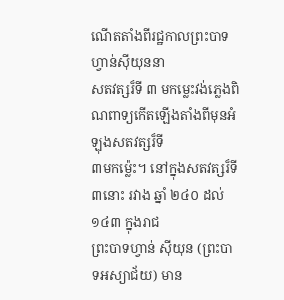ណើតតាំងពីរជ្ឋកាលព្រះបាទហ្វាន់ស៊ីយុននា
សតវត្សរ៏ទី ៣ មកម្លេះវង់ភ្លេងពិណពាទ្យកើតឡើងតាំងពីមុនអំឡុងសតវត្សរ៏ទី
៣មកម៉្លេះ។ នៅក្នុងសតវត្សរ៏ទី ៣នោះ រវាង ឆ្នាំ ២៤០ ដល់ ១៤៣ ក្នុងរាជ
ព្រះបាទហ្វាន់ ស៊ីយុន (ព្រះបាទអស្យាជ័យ) មាន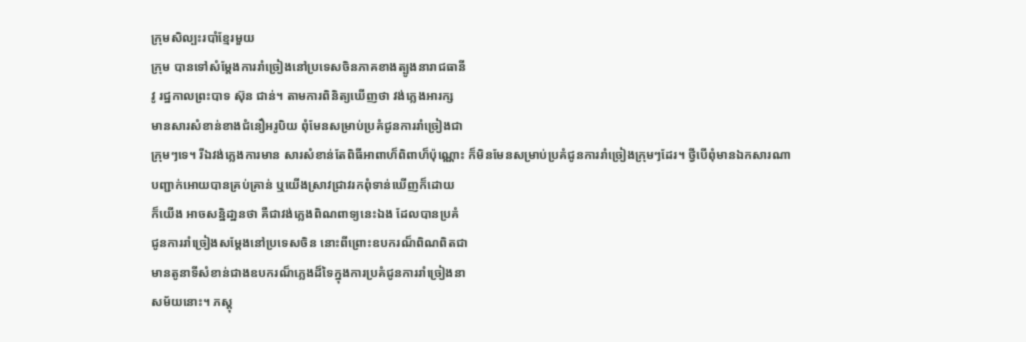ក្រុមសិល្បះរបាំខ្មែរមួយ
ក្រុម បានទៅសំម្តែងការរាំច្រៀងនៅប្រទេសចិនភាគខាងត្បូងនារាជធានី
វូ រជ្ឋកាលព្រះបាទ ស៊ុន ជាន់។ តាមការពិនិត្យឃើញថា វង់ភ្លេងអារក្ស
មានសារសំខាន់ខាងជំនឿអរូបិយ ពុំមែនសម្រាប់ប្រគំជូនការរាំច្រៀងជា
ក្រុមៗទេ។ រីឯវង់ភ្លេងការមាន សារសំខាន់តែពិធីអាពាហ៏ពិពាហ៏ប៉ុណ្ណោះ ក៏មិនមែនសម្រាប់ប្រគំជូនការរាំច្រៀងក្រុមៗដែរ។ ថ្វីបើពុំមានឯកសារណា
បញ្ជាក់អោយបានគ្រប់គ្រាន់ ឬយើងស្រាវជ្រាវរកពុំទាន់ឃើញក៏ដោយ
ក៏យើង អាចសន្ឋិដា្ឋនថា គឺជាវង់ភ្លេងពិណពាទ្យនេះឯង ដែលបានប្រគំ
ជូនការរាំច្រៀងសម្តែងនៅប្រទេសចិន នោះពីព្រោះឧបករណ៏ពិណពិតជា
មានតូនាទីសំខាន់ជាងឧបករណ៏ភ្លេងដ៏ទៃក្នុងការប្រគំជូនការរាំច្រៀងនា
សម័យនោះ។ ភស្តុ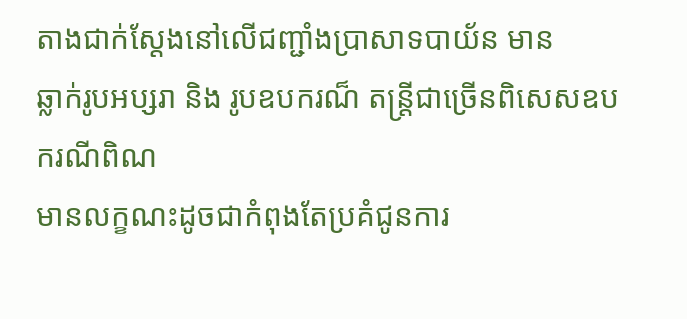តាងជាក់ស្តែងនៅលើជញ្ជាំងប្រាសាទបាយ័ន មាន
ឆ្លាក់រូបអប្សរា និង រូបឧបករណ៏ តន្រ្តីជាច្រើនពិសេសឧបករណីពិណ
មានលក្ខណះដូចជាកំពុងតែប្រគំជូនការ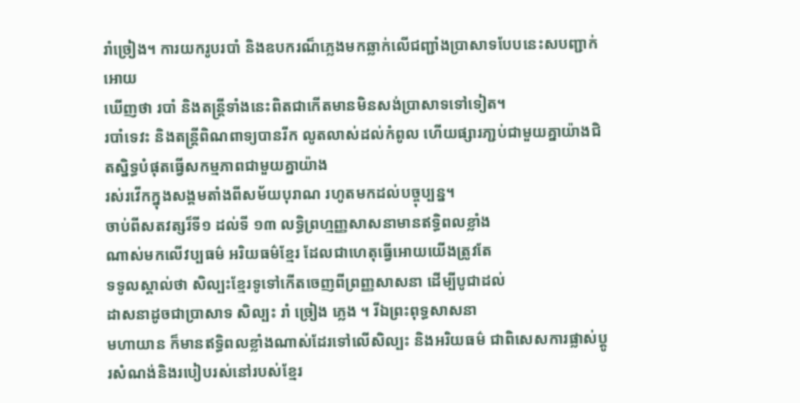រាំច្រៀង។ ការយករូបរបាំ និងឧបករណ៏ភ្លេងមកឆ្លាក់លើជញ្ជាំងប្រាសាទបែបនេះសបញ្ជាក់អោយ
ឃើញថា របាំ និងតន្ត្រីទាំងនេះពិតជាកើតមានមិនសង់ប្រាសាទទៅទៀត។
របាំទេវះ និងតន្ត្រីពិណពាទ្យបានរីក លូតលាស់ដល់កំពូល ហើយផ្សារភា្ជប់ជាមួយគ្នាយ៉ាងជិតស្និទ្ធបំផុតធ្វើសកម្មភាពជាមួយគ្នាយ៉ាង
រស់រវើកក្នុងសង្គមតាំងពីសម័យបុរាណ រហូតមកដល់បច្ចុប្បន្ន។
ចាប់ពីសតវត្សរ៏ទី១ ដល់ទី ១៣ លទ្ធិព្រហ្មញ្ញសាសនាមានឥទិ្ធពលខ្លាំង
ណាស់មកលើវប្បធម៌ អរិយធម៌ខ្មែរ ដែលជាហេតុធ្វើអោយយើងត្រូវតែ
ទទូលស្គាល់ថា សិល្បះខ្មែរទូទៅកើតចេញពីព្រញ្ញសាសនា ដើម្បីបូជាដល់
ដាសនាដូចជាប្រាសាទ សិល្បះ រាំ ច្រៀង ភ្លេង ។ រីឯព្រះពុទ្ធសាសនា
មហាយាន ក៏មានឥទិ្ធពលខ្លាំងណាស់ដែរទៅលើសិល្បះ និងអរិយធម៌ ជាពិសេសការផ្លាស់ប្តូរសំណង់និងរបៀបរស់នៅរបស់ខ្មែរ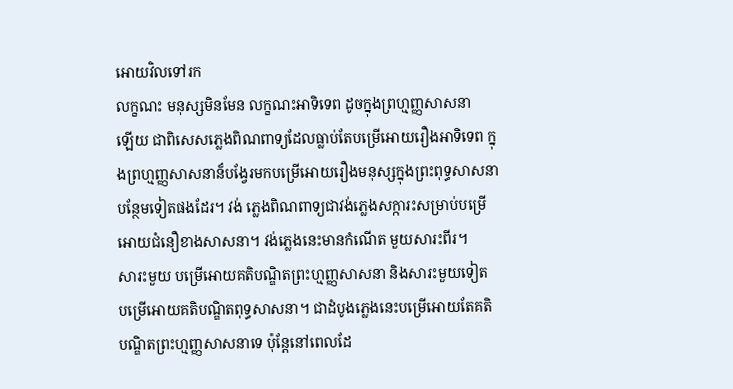អោយវិលទៅរក
លក្ខណះ មនុស្សមិនមែន លក្ខណះអាទិទេព ដូចក្នុងព្រហ្មញ្ញសាសនា
ឡើយ ជាពិសេសភ្លេងពិណពាទ្យដែលធ្លាប់តែបម្រើអោយរឿងអាទិទេព ក្នុងព្រហ្មញ្ញសាសនាន៏បង្វែរមកបម្រើអោយរឿងមនុស្សក្នុងព្រះពុទ្ធសាសនា
បន្ថែមទៀតផងដែរ។ វង់ ភ្លេងពិណពាទ្យជាវង់ភ្លេងសក្ការះសម្រាប់បម្រើ
អោយជំនឿខាងសាសនា។ វង់ភ្លេងនេះមានកំណើត មួយសារះពីរ។
សារះមួយ បម្រើអោយគតិបណ្ឌិតព្រះហ្មញ្ញសាសនា និងសារះមួយទៀត
បម្រើអោយគតិបណ្ឌិតពុទ្ធសាសនា។ ជាដំបូងភ្លេងនេះបម្រើអោយតែគតិ
បណ្ឌិតព្រះហ្មញ្ញសាសនាទេ ប៉ុន្តែនៅពេលដែ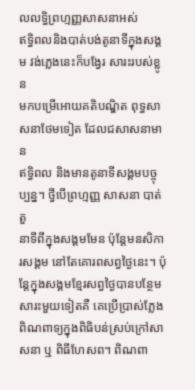លលទ្ធិព្រហ្មញ្ញសាសនាអស់
ឥទិ្ធពលនិងបាត់បង់តូនាទីក្នុងសង្គម វង់ភ្លេងនេះក៏បង្វែរ សារះរបស់ខ្លូន
មកបម្រើអោយគតិបណ្ឌិត ពុទ្ធសាសនាថែមទៀត ដែលជសាសនាមាន
ឥទិ្ធពល និងមានតូនាទីសង្គមបច្ចុប្បន្ន។ ថ្វីបើព្រហ្មញ្ញ សាសនា បាត់តួ
នាទីពីក្នុងសង្គមមែន ប៉ុន្តែមនសិការសង្គម នៅតែគោរពសព្វថ្ងៃនេះ។ ប៉ុន្តែក្នុងសង្គមខ្មែរសព្វថ្ងៃបានបន្ថែមសារះមួយទៀតគឺ គេប្រើប្រាស់ភ្លែង
ពិណពាទ្យក្នុងពិធិបន់ស្រប់ក្រៅសាសនា ឬ ពិធីហែសព។ ពិណពា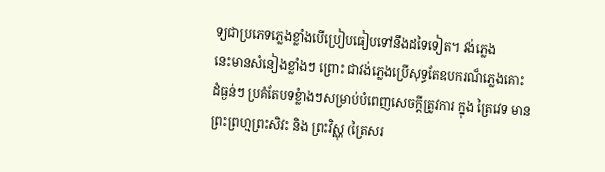ទ្យជាប្រភេទភ្លេងខ្លាំងបើប្រៀបធៀបទៅនឹងដទៃទៀត។ វង់ភ្លេង
នេះមានសំនៀងខ្លាំងៗ ព្រោះ ជាវង់ភ្លេងប្រើសុទ្ធតែឧបករណ៏ភ្លេងគោះ
ដំធ្ងន់ៗ ប្រគំតែបទខ្លំាងៗសម្រាប់បំពេញសេចក្តីត្រូវការ ក្នុង ត្រៃវេទ មាន
ព្រះព្រហ្មព្រះសិវះ និង ព្រះវិស្ណុ (ត្រៃសរ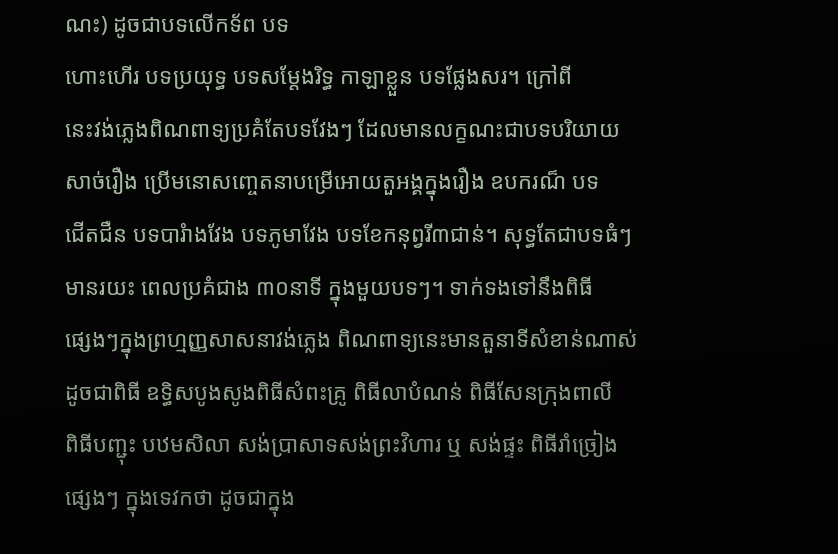ណះ) ដូចជាបទលើកទ័ព បទ
ហោះហើរ បទប្រយុទ្ធ បទសម្តែងរិទ្ធ កាឡាខ្លួន បទផ្លែងសរ។ ក្រៅពី
នេះវង់ភ្លេងពិណពាទ្យប្រគំតែបទវែងៗ ដែលមានលក្ខណះជាបទបរិយាយ
សាច់រឿង ប្រើមនោសញ្ចេតនាបម្រើអោយតួអង្គក្នុងរឿង ឧបករណ៏ បទ
ជើតជឺន បទបារំាងវែង បទភូមាវែង បទខែកនុព្វរី៣ជាន់។ សុទ្ធតែជាបទធំៗ
មានរយះ ពេលប្រគំជាង ៣០នាទី ក្នុងមួយបទៗ។ ទាក់ទងទៅនឹងពិធី
ផ្សេងៗក្នុងព្រហ្មញ្ញសាសនាវង់ភ្លេង ពិណពាទ្យនេះមានតួនាទីសំខាន់ណាស់
ដូចជាពិធី ឧទ្ធិសបូងសូងពិធីសំពះគ្រូ ពិធីលាបំណន់ ពិធីសែនក្រុងពាលី
ពិធីបញ្ជុះ បឋមសិលា សង់ប្រាសាទសង់ព្រះវិហារ ឬ សង់ផ្ទះ ពិធីរាំច្រៀង
ផ្សេងៗ ក្នុងទេវកថា ដូចជាក្នុង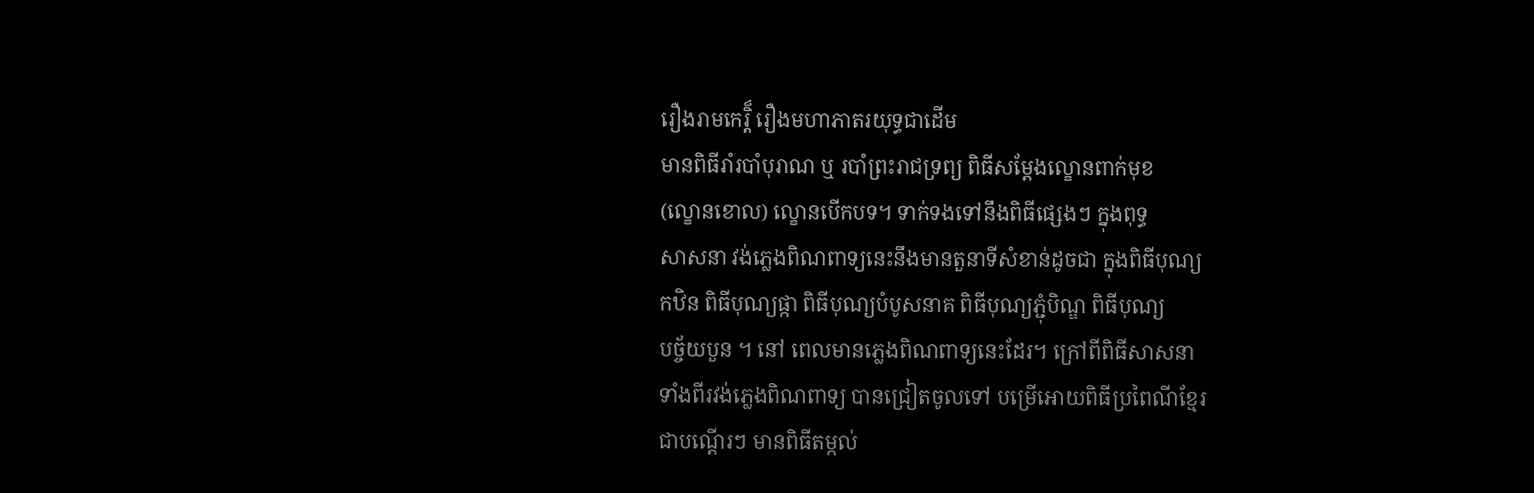រឿងរាមកេរ្តិ៏ រឿងមហាភាតរយុទ្ធជាដើម
មានពិធីរាំរបាំបុរាណ ឬ របាំព្រះរាជទ្រព្យ ពិធីសម្តែងល្ខោនពាក់មុខ
(ល្ខោនខោល) ល្ខោនបើកបទ។ ទាក់ទងទៅនឹងពិធីផ្សេងៗ ក្នុងពុទ្ធ
សាសនា វង់ភ្លេងពិណពាទ្យនេះនឹងមានតួនាទីសំខាន់ដូចជា ក្នុងពិធីបុណ្យ
កឋិន ពិធីបុណ្យផ្កា ពិធីបុណ្យបំបូសនាគ ពិធីបុណ្យភ្ជុំបិណ្ឌ ពិធីបុណ្យ
បច្ច័យបួន ។ នៅ ពេលមានភ្លេងពិណពាទ្យនេះដែរ។ ក្រៅពីពិធីសាសនា
ទាំងពីរវង់ភ្លេងពិណពាទ្យ បានជ្រៀតចូលទៅ បម្រើអោយពិធីប្រពៃណីខ្មែរ
ជាបណ្តើរៗ មានពិធីតម្កល់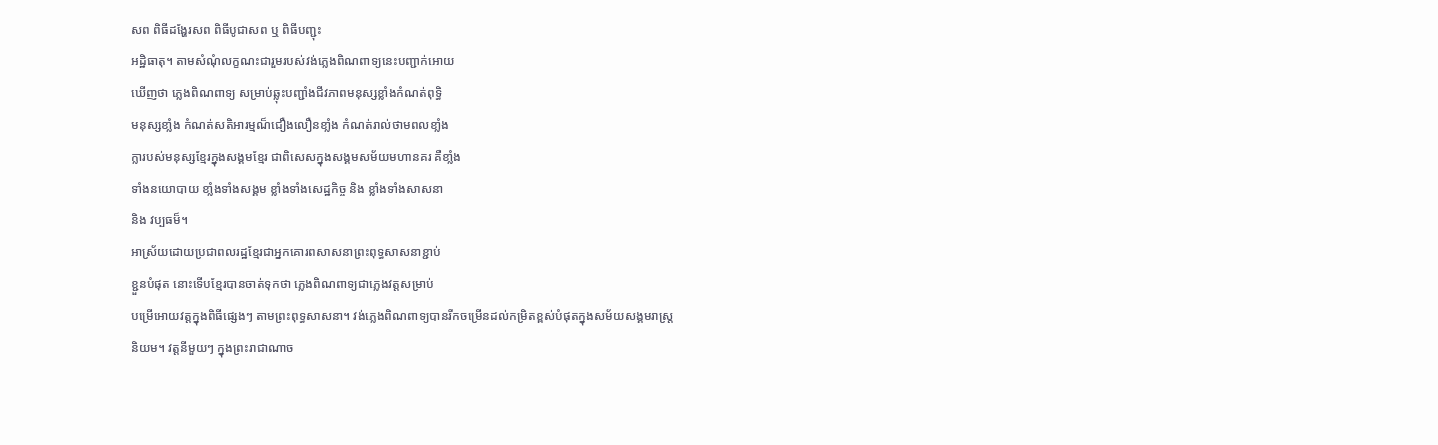សព ពិធីដង្ហែរសព ពិធីបូជាសព ឬ ពិធីបញ្ជុះ
អដិ្ឋធាតុ។ តាមសំណុំលក្ខណះជារួមរបស់វង់ភ្លេងពិណពាទ្យនេះបញ្ជាក់អោយ
ឃើញថា ភ្លេងពិណពាទ្យ សម្រាប់ឆ្លុះបញ្ជាំងជីវភាពមនុស្សខ្លាំងកំណត់ពុទ្ធិ
មនុស្សខាំ្លង កំណត់សតិអារម្មណ៏ជឿងលឿនខាំ្លង កំណត់រាល់ថាមពលខាំ្លង
ក្លារបស់មនុស្សខ្មែរក្នុងសង្គមខ្មែរ ជាពិសេសក្នុងសង្គមសម័យមហានគរ គឺខាំ្លង
ទាំងនយោបាយ ខាំ្លងទាំងសង្គម ខ្លាំងទាំងសេដ្ឋកិច្ច និង ខ្លាំងទាំងសាសនា
និង វប្បធម៏។
អាស្រ័យដោយប្រជាពលរដ្ឋខ្មែរជាអ្នកគោរពសាសនាព្រះពុទ្ធសាសនាខ្ជាប់
ខ្ជួនបំផុត នោះទើបខ្មែរបានចាត់ទុកថា ភ្លេងពិណពាទ្យជាភ្លេងវត្តសម្រាប់
បម្រើអោយវត្តក្នុងពិធីផ្សេងៗ តាមព្រះពុទ្ធសាសនា។ វង់ភ្លេងពិណពាទ្យបានរីកចម្រើនដល់កម្រិតខ្ពស់បំផុតក្នុងសម័យសង្គមរាស្រ្ត
និយម។ វត្តនីមួយៗ ក្នុងព្រះរាជាណាច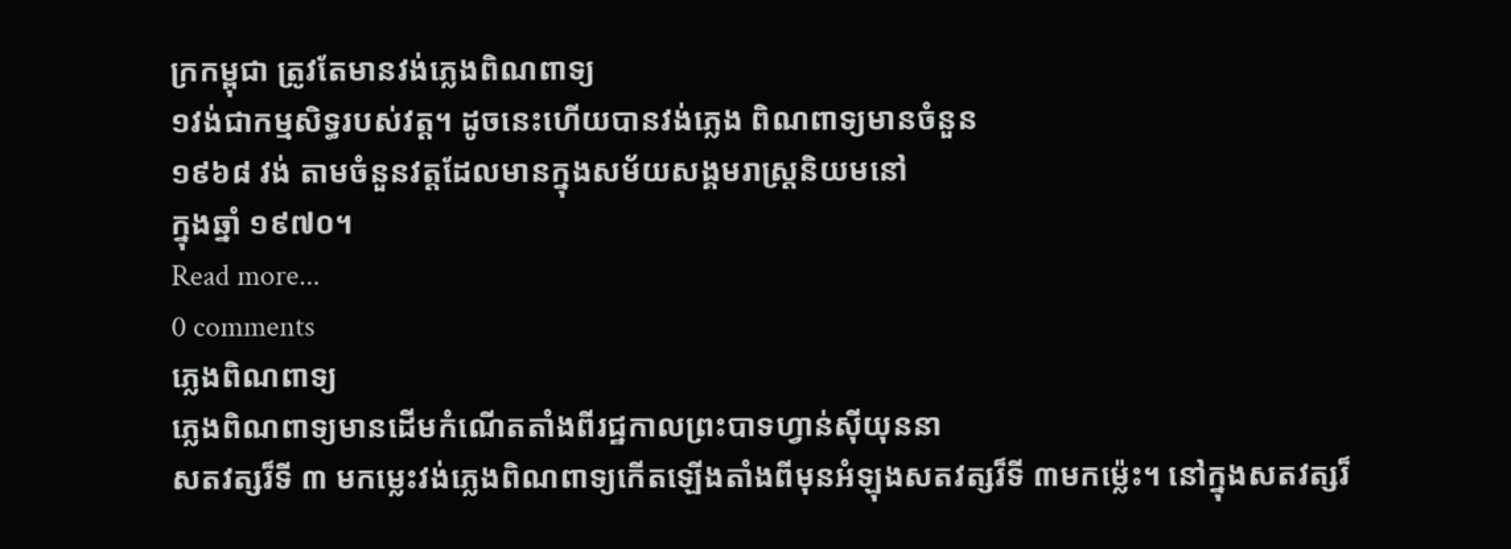ក្រកម្ពុជា ត្រូវតែមានវង់ភ្លេងពិណពាទ្យ
១វង់ជាកម្មសិទ្ធរបស់វត្ត។ ដូចនេះហើយបានវង់ភ្លេង ពិណពាទ្យមានចំនួន
១៩៦៨ វង់ តាមចំនួនវត្តដែលមានក្នុងសម័យសង្គមរាស្ត្រនិយមនៅ
ក្នុងឆ្នាំ ១៩៧០។
Read more...
0 comments
ភ្លេងពិណពាទ្យ
ភ្លេងពិណពាទ្យមានដើមកំណើតតាំងពីរជ្ឋកាលព្រះបាទហ្វាន់ស៊ីយុននា
សតវត្សរ៏ទី ៣ មកម្លេះវង់ភ្លេងពិណពាទ្យកើតឡើងតាំងពីមុនអំឡុងសតវត្សរ៏ទី ៣មកម៉្លេះ។ នៅក្នុងសតវត្សរ៏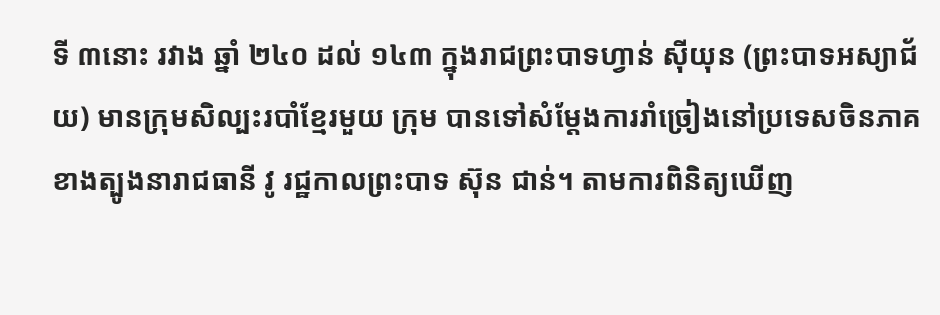ទី ៣នោះ រវាង ឆ្នាំ ២៤០ ដល់ ១៤៣ ក្នុងរាជព្រះបាទហ្វាន់ ស៊ីយុន (ព្រះបាទអស្យាជ័យ) មានក្រុមសិល្បះរបាំខ្មែរមួយ ក្រុម បានទៅសំម្តែងការរាំច្រៀងនៅប្រទេសចិនភាគខាងត្បូងនារាជធានី វូ រជ្ឋកាលព្រះបាទ ស៊ុន ជាន់។ តាមការពិនិត្យឃើញ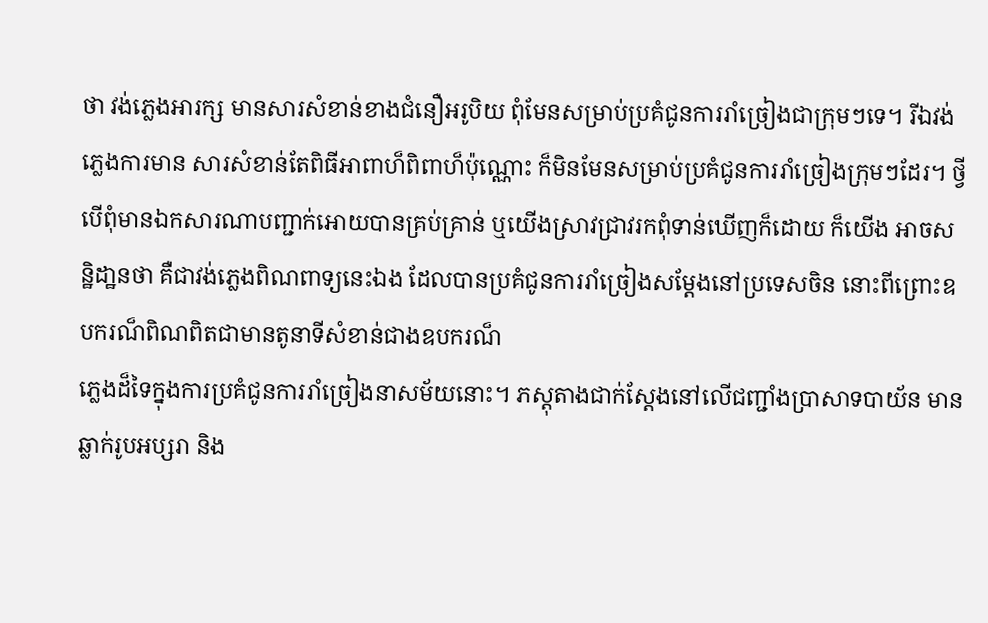ថា វង់ភ្លេងអារក្ស មានសារសំខាន់ខាងជំនឿអរូបិយ ពុំមែនសម្រាប់ប្រគំជូនការរាំច្រៀងជាក្រុមៗទេ។ រីឯវង់ភ្លេងការមាន សារសំខាន់តែពិធីអាពាហ៏ពិពាហ៏ប៉ុណ្ណោះ ក៏មិនមែនសម្រាប់ប្រគំជូនការរាំច្រៀងក្រុមៗដែរ។ ថ្វីបើពុំមានឯកសារណាបញ្ជាក់អោយបានគ្រប់គ្រាន់ ឬយើងស្រាវជ្រាវរកពុំទាន់ឃើញក៏ដោយ ក៏យើង អាចសន្ឋិដា្ឋនថា គឺជាវង់ភ្លេងពិណពាទ្យនេះឯង ដែលបានប្រគំជូនការរាំច្រៀងសម្តែងនៅប្រទេសចិន នោះពីព្រោះឧបករណ៏ពិណពិតជាមានតូនាទីសំខាន់ជាងឧបករណ៏
ភ្លេងដ៏ទៃក្នុងការប្រគំជូនការរាំច្រៀងនាសម័យនោះ។ ភស្តុតាងជាក់ស្តែងនៅលើជញ្ជាំងប្រាសាទបាយ័ន មានឆ្លាក់រូបអប្សរា និង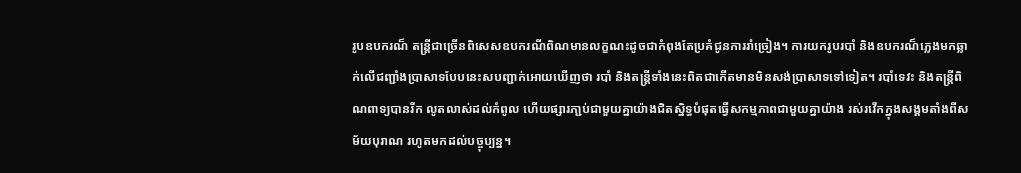រូបឧបករណ៏ តន្រ្តីជាច្រើនពិសេសឧបករណីពិណមានលក្ខណះដូចជាកំពុងតែប្រគំជូនការរាំច្រៀង។ ការយករូបរបាំ និងឧបករណ៏ភ្លេងមកឆ្លាក់លើជញ្ជាំងប្រាសាទបែបនេះសបញ្ជាក់អោយឃើញថា របាំ និងតន្ត្រីទាំងនេះពិតជាកើតមានមិនសង់ប្រាសាទទៅទៀត។ របាំទេវះ និងតន្ត្រីពិណពាទ្យបានរីក លូតលាស់ដល់កំពូល ហើយផ្សារភា្ជប់ជាមួយគ្នាយ៉ាងជិតស្និទ្ធបំផុតធ្វើសកម្មភាពជាមួយគ្នាយ៉ាង រស់រវើកក្នុងសង្គមតាំងពីសម័យបុរាណ រហូតមកដល់បច្ចុប្បន្ន។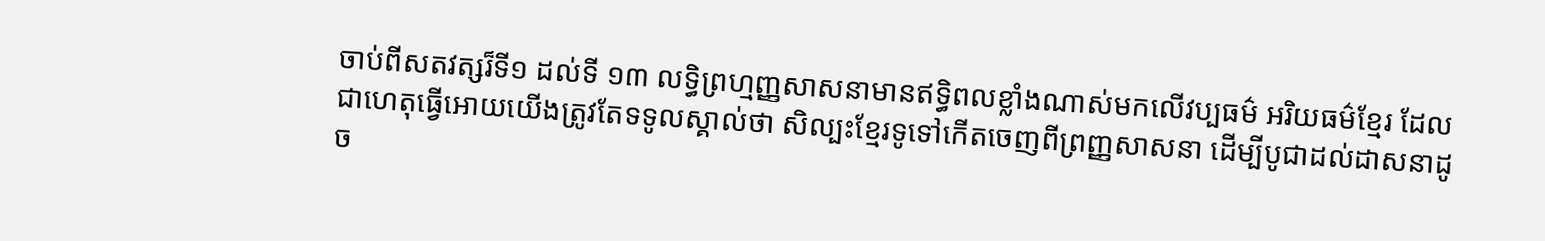ចាប់ពីសតវត្សរ៏ទី១ ដល់ទី ១៣ លទ្ធិព្រហ្មញ្ញសាសនាមានឥទិ្ធពលខ្លាំងណាស់មកលើវប្បធម៌ អរិយធម៌ខ្មែរ ដែលជាហេតុធ្វើអោយយើងត្រូវតែទទូលស្គាល់ថា សិល្បះខ្មែរទូទៅកើតចេញពីព្រញ្ញសាសនា ដើម្បីបូជាដល់ដាសនាដូច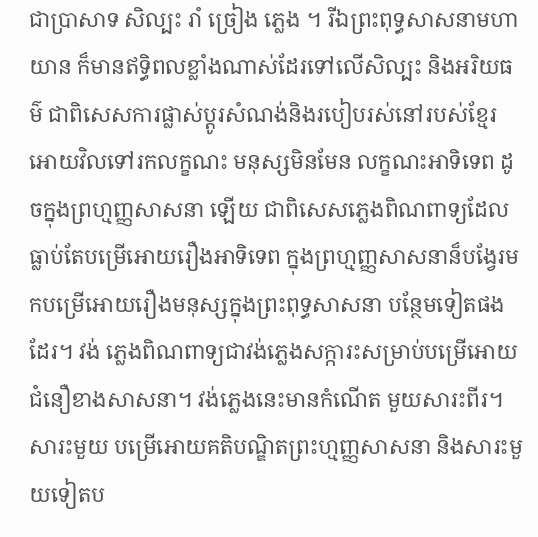ជាប្រាសាទ សិល្បះ រាំ ច្រៀង ភ្លេង ។ រីឯព្រះពុទ្ធសាសនាមហាយាន ក៏មានឥទិ្ធពលខ្លាំងណាស់ដែរទៅលើសិល្បះ និងអរិយធម៌ ជាពិសេសការផ្លាស់ប្តូរសំណង់និងរបៀបរស់នៅរបស់ខ្មែរអោយវិលទៅរកលក្ខណះ មនុស្សមិនមែន លក្ខណះអាទិទេព ដូចក្នុងព្រហ្មញ្ញសាសនា ឡើយ ជាពិសេសភ្លេងពិណពាទ្យដែលធ្លាប់តែបម្រើអោយរឿងអាទិទេព ក្នុងព្រហ្មញ្ញសាសនាន៏បង្វែរមកបម្រើអោយរឿងមនុស្សក្នុងព្រះពុទ្ធសាសនា បន្ថែមទៀតផងដែរ។ វង់ ភ្លេងពិណពាទ្យជាវង់ភ្លេងសក្ការះសម្រាប់បម្រើអោយជំនឿខាងសាសនា។ វង់ភ្លេងនេះមានកំណើត មួយសារះពីរ។ សារះមួយ បម្រើអោយគតិបណ្ឌិតព្រះហ្មញ្ញសាសនា និងសារះមួយទៀតប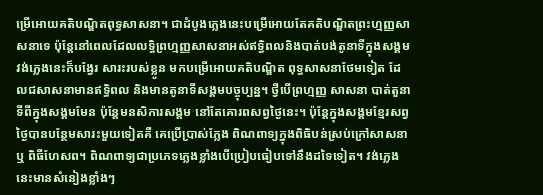ម្រើអោយគតិបណ្ឌិតពុទ្ធសាសនា។ ជាដំបូងភ្លេងនេះបម្រើអោយតែគតិបណ្ឌិតព្រះហ្មញ្ញសាសនាទេ ប៉ុន្តែនៅពេលដែលលទ្ធិព្រហ្មញ្ញសាសនាអស់ឥទិ្ធពលនិងបាត់បង់តូនាទីក្នុងសង្គម វង់ភ្លេងនេះក៏បង្វែរ សារះរបស់ខ្លូន មកបម្រើអោយគតិបណ្ឌិត ពុទ្ធសាសនាថែមទៀត ដែលជសាសនាមានឥទិ្ធពល និងមានតូនាទីសង្គមបច្ចុប្បន្ន។ ថ្វីបើព្រហ្មញ្ញ សាសនា បាត់តួនាទីពីក្នុងសង្គមមែន ប៉ុន្តែមនសិការសង្គម នៅតែគោរពសព្វថ្ងៃនេះ។ ប៉ុន្តែក្នុងសង្គមខ្មែរសព្វថ្ងៃបានបន្ថែមសារះមួយទៀតគឺ គេប្រើប្រាស់ភ្លែង ពិណពាទ្យក្នុងពិធិបន់ស្រប់ក្រៅសាសនា ឬ ពិធីហែសព។ ពិណពាទ្យជាប្រភេទភ្លេងខ្លាំងបើប្រៀបធៀបទៅនឹងដទៃទៀត។ វង់ភ្លេងនេះមានសំនៀងខ្លាំងៗ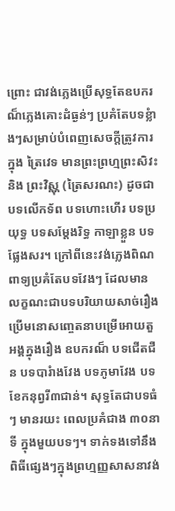ព្រោះ ជាវង់ភ្លេងប្រើសុទ្ធតែឧបករណ៏ភ្លេងគោះដំធ្ងន់ៗ ប្រគំតែបទខ្លំាងៗសម្រាប់បំពេញសេចក្តីត្រូវការ ក្នុង ត្រៃវេទ មានព្រះព្រហ្មព្រះសិវះ និង ព្រះវិស្ណុ (ត្រៃសរណះ) ដូចជាបទលើកទ័ព បទហោះហើរ បទប្រយុទ្ធ បទសម្តែងរិទ្ធ កាឡាខ្លួន បទផ្លែងសរ។ ក្រៅពីនេះវង់ភ្លេងពិណពាទ្យប្រគំតែបទវែងៗ ដែលមានលក្ខណះជាបទបរិយាយសាច់រឿង ប្រើមនោសញ្ចេតនាបម្រើអោយតួអង្គក្នុងរឿង ឧបករណ៏ បទជើតជឺន បទបារំាងវែង បទភូមាវែង បទខែកនុព្វរី៣ជាន់។ សុទ្ធតែជាបទធំៗ មានរយះ ពេលប្រគំជាង ៣០នាទី ក្នុងមួយបទៗ។ ទាក់ទងទៅនឹងពិធីផ្សេងៗក្នុងព្រហ្មញ្ញសាសនាវង់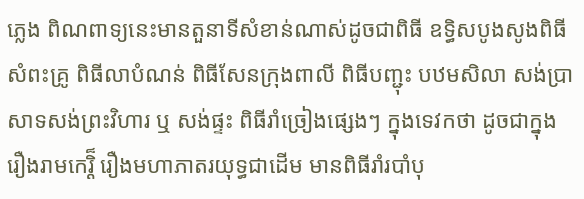ភ្លេង ពិណពាទ្យនេះមានតួនាទីសំខាន់ណាស់ដូចជាពិធី ឧទ្ធិសបូងសូងពិធីសំពះគ្រូ ពិធីលាបំណន់ ពិធីសែនក្រុងពាលី ពិធីបញ្ជុះ បឋមសិលា សង់ប្រាសាទសង់ព្រះវិហារ ឬ សង់ផ្ទះ ពិធីរាំច្រៀងផ្សេងៗ ក្នុងទេវកថា ដូចជាក្នុងរឿងរាមកេរ្តិ៏ រឿងមហាភាតរយុទ្ធជាដើម មានពិធីរាំរបាំបុ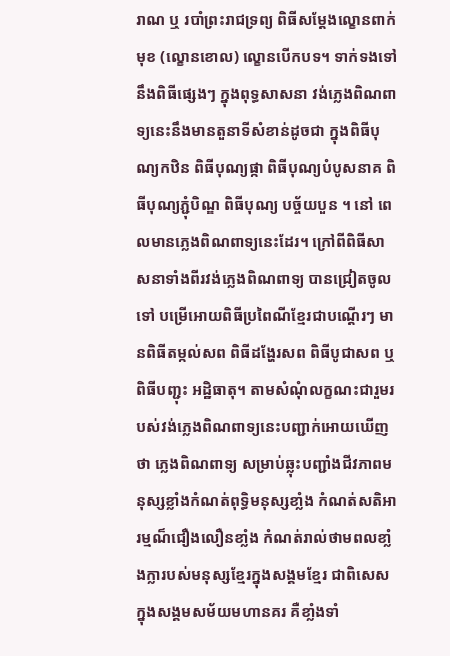រាណ ឬ របាំព្រះរាជទ្រព្យ ពិធីសម្តែងល្ខោនពាក់មុខ (ល្ខោនខោល) ល្ខោនបើកបទ។ ទាក់ទងទៅនឹងពិធីផ្សេងៗ ក្នុងពុទ្ធសាសនា វង់ភ្លេងពិណពាទ្យនេះនឹងមានតួនាទីសំខាន់ដូចជា ក្នុងពិធីបុណ្យកឋិន ពិធីបុណ្យផ្កា ពិធីបុណ្យបំបូសនាគ ពិធីបុណ្យភ្ជុំបិណ្ឌ ពិធីបុណ្យ បច្ច័យបួន ។ នៅ ពេលមានភ្លេងពិណពាទ្យនេះដែរ។ ក្រៅពីពិធីសាសនាទាំងពីរវង់ភ្លេងពិណពាទ្យ បានជ្រៀតចូលទៅ បម្រើអោយពិធីប្រពៃណីខ្មែរជាបណ្តើរៗ មានពិធីតម្កល់សព ពិធីដង្ហែរសព ពិធីបូជាសព ឬ ពិធីបញ្ជុះ អដិ្ឋធាតុ។ តាមសំណុំលក្ខណះជារួមរបស់វង់ភ្លេងពិណពាទ្យនេះបញ្ជាក់អោយឃើញថា ភ្លេងពិណពាទ្យ សម្រាប់ឆ្លុះបញ្ជាំងជីវភាពមនុស្សខ្លាំងកំណត់ពុទ្ធិមនុស្សខាំ្លង កំណត់សតិអារម្មណ៏ជឿងលឿនខាំ្លង កំណត់រាល់ថាមពលខាំ្លងក្លារបស់មនុស្សខ្មែរក្នុងសង្គមខ្មែរ ជាពិសេសក្នុងសង្គមសម័យមហានគរ គឺខាំ្លងទាំ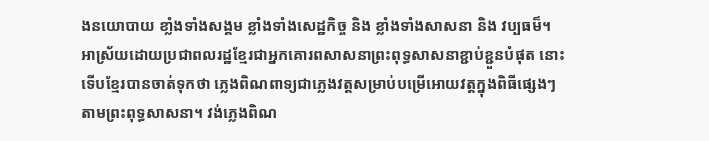ងនយោបាយ ខាំ្លងទាំងសង្គម ខ្លាំងទាំងសេដ្ឋកិច្ច និង ខ្លាំងទាំងសាសនា និង វប្បធម៏។
អាស្រ័យដោយប្រជាពលរដ្ឋខ្មែរជាអ្នកគោរពសាសនាព្រះពុទ្ធសាសនាខ្ជាប់ខ្ជួនបំផុត នោះទើបខ្មែរបានចាត់ទុកថា ភ្លេងពិណពាទ្យជាភ្លេងវត្តសម្រាប់បម្រើអោយវត្តក្នុងពិធីផ្សេងៗ តាមព្រះពុទ្ធសាសនា។ វង់ភ្លេងពិណ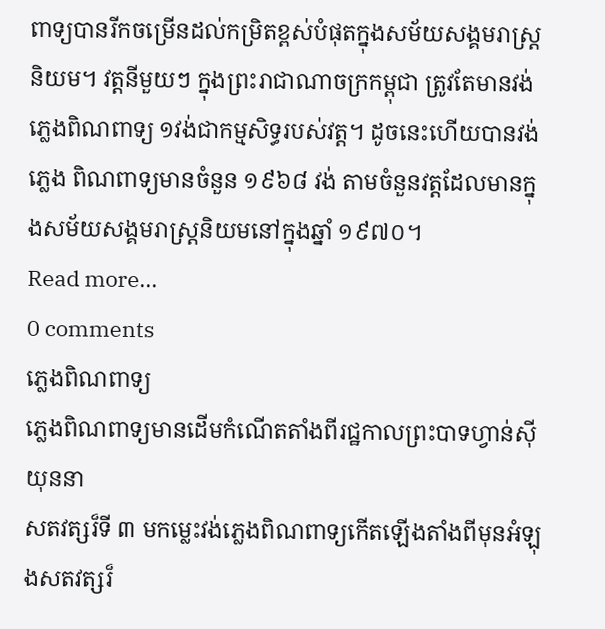ពាទ្យបានរីកចម្រើនដល់កម្រិតខ្ពស់បំផុតក្នុងសម័យសង្គមរាស្រ្តនិយម។ វត្តនីមួយៗ ក្នុងព្រះរាជាណាចក្រកម្ពុជា ត្រូវតែមានវង់ភ្លេងពិណពាទ្យ ១វង់ជាកម្មសិទ្ធរបស់វត្ត។ ដូចនេះហើយបានវង់ភ្លេង ពិណពាទ្យមានចំនួន ១៩៦៨ វង់ តាមចំនួនវត្តដែលមានក្នុងសម័យសង្គមរាស្ត្រនិយមនៅក្នុងឆ្នាំ ១៩៧០។
Read more...
0 comments
ភ្លេងពិណពាទ្យ
ភ្លេងពិណពាទ្យមានដើមកំណើតតាំងពីរជ្ឋកាលព្រះបាទហ្វាន់ស៊ីយុននា
សតវត្សរ៏ទី ៣ មកម្លេះវង់ភ្លេងពិណពាទ្យកើតឡើងតាំងពីមុនអំឡុងសតវត្សរ៏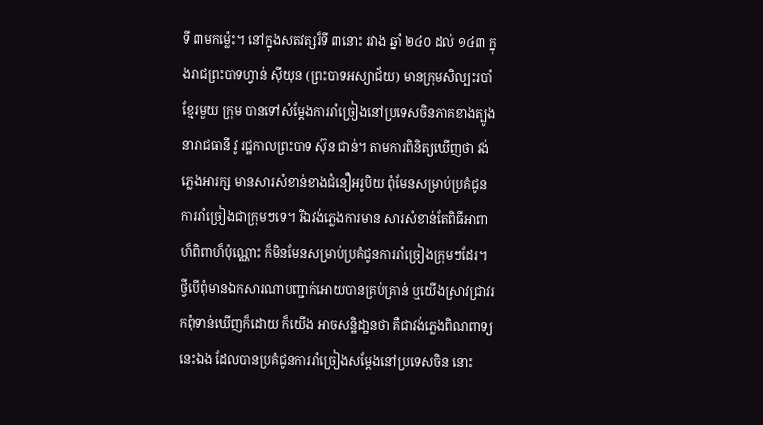ទី ៣មកម៉្លេះ។ នៅក្នុងសតវត្សរ៏ទី ៣នោះ រវាង ឆ្នាំ ២៤០ ដល់ ១៤៣ ក្នុងរាជព្រះបាទហ្វាន់ ស៊ីយុន (ព្រះបាទអស្យាជ័យ) មានក្រុមសិល្បះរបាំខ្មែរមួយ ក្រុម បានទៅសំម្តែងការរាំច្រៀងនៅប្រទេសចិនភាគខាងត្បូងនារាជធានី វូ រជ្ឋកាលព្រះបាទ ស៊ុន ជាន់។ តាមការពិនិត្យឃើញថា វង់ភ្លេងអារក្ស មានសារសំខាន់ខាងជំនឿអរូបិយ ពុំមែនសម្រាប់ប្រគំជូនការរាំច្រៀងជាក្រុមៗទេ។ រីឯវង់ភ្លេងការមាន សារសំខាន់តែពិធីអាពាហ៏ពិពាហ៏ប៉ុណ្ណោះ ក៏មិនមែនសម្រាប់ប្រគំជូនការរាំច្រៀងក្រុមៗដែរ។ ថ្វីបើពុំមានឯកសារណាបញ្ជាក់អោយបានគ្រប់គ្រាន់ ឬយើងស្រាវជ្រាវរកពុំទាន់ឃើញក៏ដោយ ក៏យើង អាចសន្ឋិដា្ឋនថា គឺជាវង់ភ្លេងពិណពាទ្យនេះឯង ដែលបានប្រគំជូនការរាំច្រៀងសម្តែងនៅប្រទេសចិន នោះ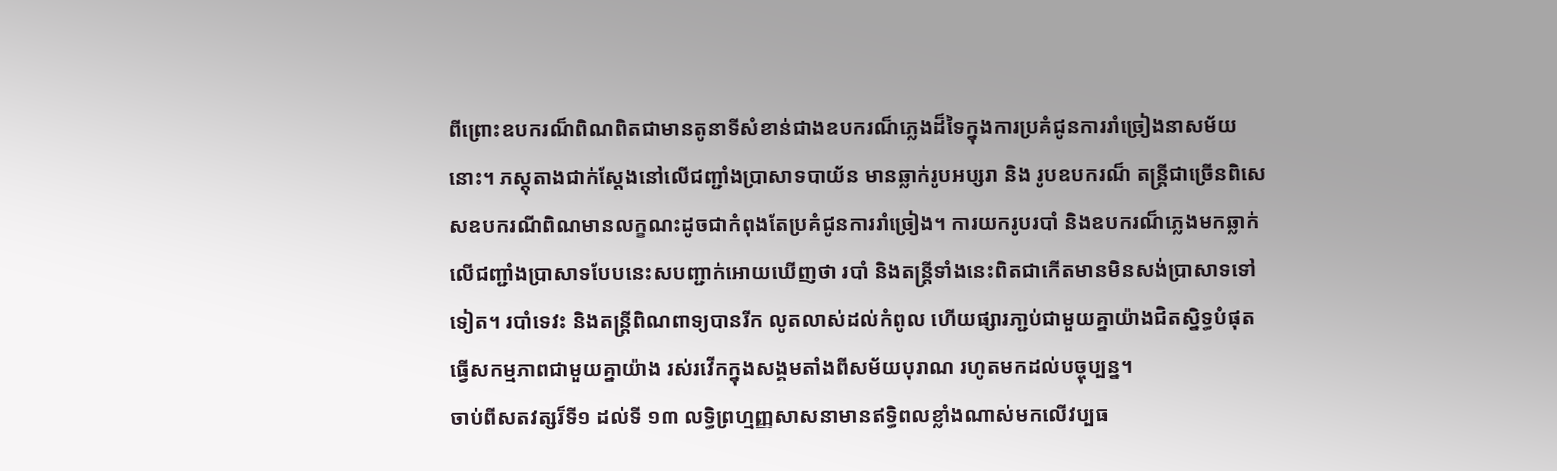ពីព្រោះឧបករណ៏ពិណពិតជាមានតូនាទីសំខាន់ជាងឧបករណ៏ភ្លេងដ៏ទៃក្នុងការប្រគំជូនការរាំច្រៀងនាសម័យនោះ។ ភស្តុតាងជាក់ស្តែងនៅលើជញ្ជាំងប្រាសាទបាយ័ន មានឆ្លាក់រូបអប្សរា និង រូបឧបករណ៏ តន្រ្តីជាច្រើនពិសេសឧបករណីពិណមានលក្ខណះដូចជាកំពុងតែប្រគំជូនការរាំច្រៀង។ ការយករូបរបាំ និងឧបករណ៏ភ្លេងមកឆ្លាក់លើជញ្ជាំងប្រាសាទបែបនេះសបញ្ជាក់អោយឃើញថា របាំ និងតន្ត្រីទាំងនេះពិតជាកើតមានមិនសង់ប្រាសាទទៅទៀត។ របាំទេវះ និងតន្ត្រីពិណពាទ្យបានរីក លូតលាស់ដល់កំពូល ហើយផ្សារភា្ជប់ជាមួយគ្នាយ៉ាងជិតស្និទ្ធបំផុតធ្វើសកម្មភាពជាមួយគ្នាយ៉ាង រស់រវើកក្នុងសង្គមតាំងពីសម័យបុរាណ រហូតមកដល់បច្ចុប្បន្ន។
ចាប់ពីសតវត្សរ៏ទី១ ដល់ទី ១៣ លទ្ធិព្រហ្មញ្ញសាសនាមានឥទិ្ធពលខ្លាំងណាស់មកលើវប្បធ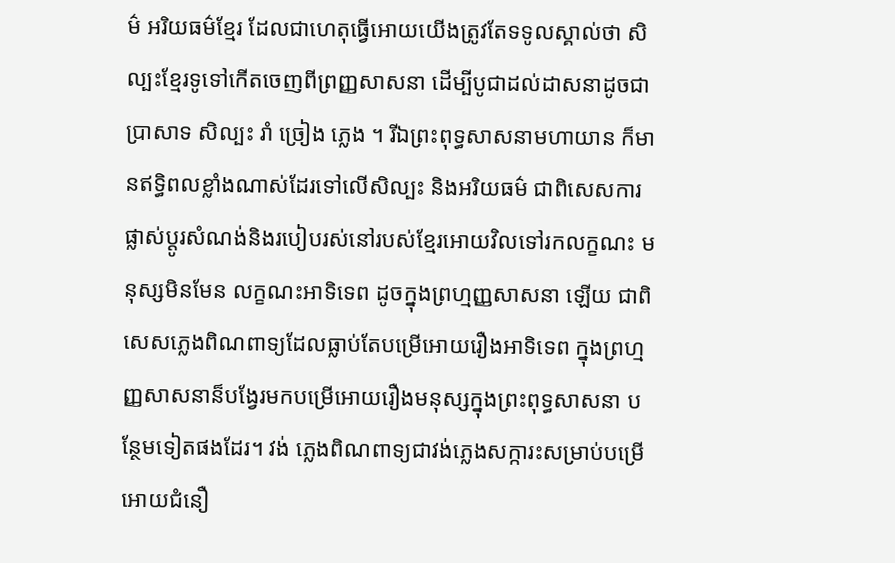ម៌ អរិយធម៌ខ្មែរ ដែលជាហេតុធ្វើអោយយើងត្រូវតែទទូលស្គាល់ថា សិល្បះខ្មែរទូទៅកើតចេញពីព្រញ្ញសាសនា ដើម្បីបូជាដល់ដាសនាដូចជាប្រាសាទ សិល្បះ រាំ ច្រៀង ភ្លេង ។ រីឯព្រះពុទ្ធសាសនាមហាយាន ក៏មានឥទិ្ធពលខ្លាំងណាស់ដែរទៅលើសិល្បះ និងអរិយធម៌ ជាពិសេសការផ្លាស់ប្តូរសំណង់និងរបៀបរស់នៅរបស់ខ្មែរអោយវិលទៅរកលក្ខណះ មនុស្សមិនមែន លក្ខណះអាទិទេព ដូចក្នុងព្រហ្មញ្ញសាសនា ឡើយ ជាពិសេសភ្លេងពិណពាទ្យដែលធ្លាប់តែបម្រើអោយរឿងអាទិទេព ក្នុងព្រហ្មញ្ញសាសនាន៏បង្វែរមកបម្រើអោយរឿងមនុស្សក្នុងព្រះពុទ្ធសាសនា បន្ថែមទៀតផងដែរ។ វង់ ភ្លេងពិណពាទ្យជាវង់ភ្លេងសក្ការះសម្រាប់បម្រើអោយជំនឿ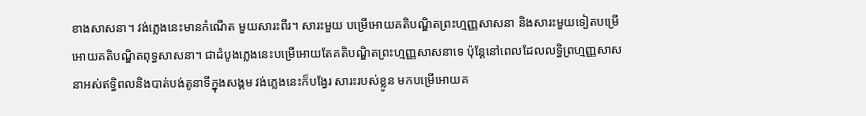ខាងសាសនា។ វង់ភ្លេងនេះមានកំណើត មួយសារះពីរ។ សារះមួយ បម្រើអោយគតិបណ្ឌិតព្រះហ្មញ្ញសាសនា និងសារះមួយទៀតបម្រើអោយគតិបណ្ឌិតពុទ្ធសាសនា។ ជាដំបូងភ្លេងនេះបម្រើអោយតែគតិបណ្ឌិតព្រះហ្មញ្ញសាសនាទេ ប៉ុន្តែនៅពេលដែលលទ្ធិព្រហ្មញ្ញសាសនាអស់ឥទិ្ធពលនិងបាត់បង់តូនាទីក្នុងសង្គម វង់ភ្លេងនេះក៏បង្វែរ សារះរបស់ខ្លូន មកបម្រើអោយគ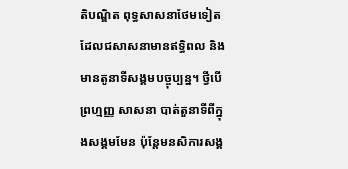តិបណ្ឌិត ពុទ្ធសាសនាថែមទៀត ដែលជសាសនាមានឥទិ្ធពល និងមានតូនាទីសង្គមបច្ចុប្បន្ន។ ថ្វីបើព្រហ្មញ្ញ សាសនា បាត់តួនាទីពីក្នុងសង្គមមែន ប៉ុន្តែមនសិការសង្គ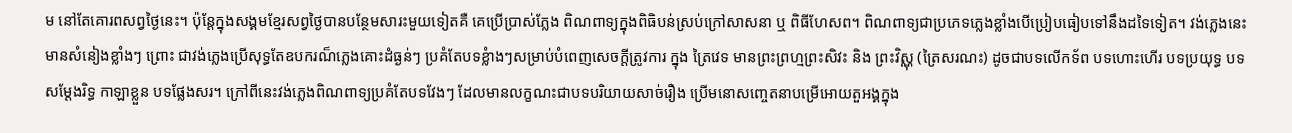ម នៅតែគោរពសព្វថ្ងៃនេះ។ ប៉ុន្តែក្នុងសង្គមខ្មែរសព្វថ្ងៃបានបន្ថែមសារះមួយទៀតគឺ គេប្រើប្រាស់ភ្លែង ពិណពាទ្យក្នុងពិធិបន់ស្រប់ក្រៅសាសនា ឬ ពិធីហែសព។ ពិណពាទ្យជាប្រភេទភ្លេងខ្លាំងបើប្រៀបធៀបទៅនឹងដទៃទៀត។ វង់ភ្លេងនេះមានសំនៀងខ្លាំងៗ ព្រោះ ជាវង់ភ្លេងប្រើសុទ្ធតែឧបករណ៏ភ្លេងគោះដំធ្ងន់ៗ ប្រគំតែបទខ្លំាងៗសម្រាប់បំពេញសេចក្តីត្រូវការ ក្នុង ត្រៃវេទ មានព្រះព្រហ្មព្រះសិវះ និង ព្រះវិស្ណុ (ត្រៃសរណះ) ដូចជាបទលើកទ័ព បទហោះហើរ បទប្រយុទ្ធ បទសម្តែងរិទ្ធ កាឡាខ្លួន បទផ្លែងសរ។ ក្រៅពីនេះវង់ភ្លេងពិណពាទ្យប្រគំតែបទវែងៗ ដែលមានលក្ខណះជាបទបរិយាយសាច់រឿង ប្រើមនោសញ្ចេតនាបម្រើអោយតួអង្គក្នុង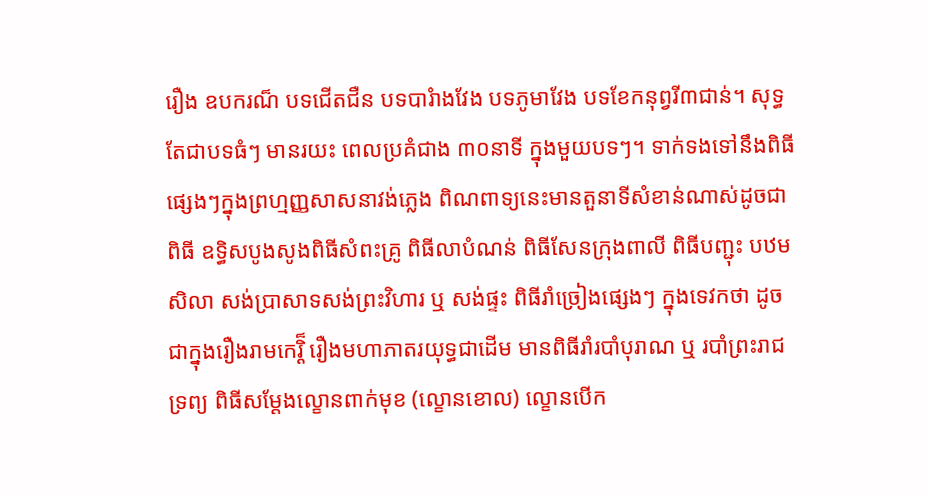រឿង ឧបករណ៏ បទជើតជឺន បទបារំាងវែង បទភូមាវែង បទខែកនុព្វរី៣ជាន់។ សុទ្ធតែជាបទធំៗ មានរយះ ពេលប្រគំជាង ៣០នាទី ក្នុងមួយបទៗ។ ទាក់ទងទៅនឹងពិធីផ្សេងៗក្នុងព្រហ្មញ្ញសាសនាវង់ភ្លេង ពិណពាទ្យនេះមានតួនាទីសំខាន់ណាស់ដូចជាពិធី ឧទ្ធិសបូងសូងពិធីសំពះគ្រូ ពិធីលាបំណន់ ពិធីសែនក្រុងពាលី ពិធីបញ្ជុះ បឋមសិលា សង់ប្រាសាទសង់ព្រះវិហារ ឬ សង់ផ្ទះ ពិធីរាំច្រៀងផ្សេងៗ ក្នុងទេវកថា ដូចជាក្នុងរឿងរាមកេរ្តិ៏ រឿងមហាភាតរយុទ្ធជាដើម មានពិធីរាំរបាំបុរាណ ឬ របាំព្រះរាជទ្រព្យ ពិធីសម្តែងល្ខោនពាក់មុខ (ល្ខោនខោល) ល្ខោនបើក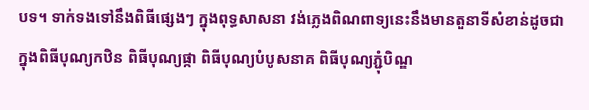បទ។ ទាក់ទងទៅនឹងពិធីផ្សេងៗ ក្នុងពុទ្ធសាសនា វង់ភ្លេងពិណពាទ្យនេះនឹងមានតួនាទីសំខាន់ដូចជា ក្នុងពិធីបុណ្យកឋិន ពិធីបុណ្យផ្កា ពិធីបុណ្យបំបូសនាគ ពិធីបុណ្យភ្ជុំបិណ្ឌ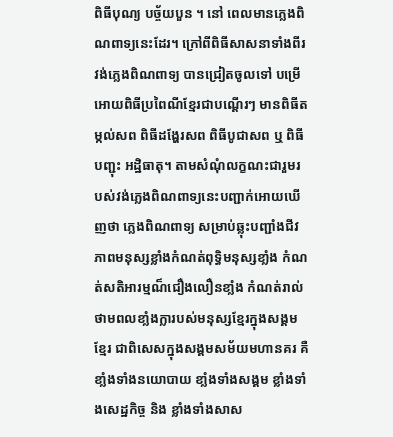ពិធីបុណ្យ បច្ច័យបួន ។ នៅ ពេលមានភ្លេងពិណពាទ្យនេះដែរ។ ក្រៅពីពិធីសាសនាទាំងពីរវង់ភ្លេងពិណពាទ្យ បានជ្រៀតចូលទៅ បម្រើអោយពិធីប្រពៃណីខ្មែរជាបណ្តើរៗ មានពិធីតម្កល់សព ពិធីដង្ហែរសព ពិធីបូជាសព ឬ ពិធីបញ្ជុះ អដិ្ឋធាតុ។ តាមសំណុំលក្ខណះជារួមរបស់វង់ភ្លេងពិណពាទ្យនេះបញ្ជាក់អោយឃើញថា ភ្លេងពិណពាទ្យ សម្រាប់ឆ្លុះបញ្ជាំងជីវភាពមនុស្សខ្លាំងកំណត់ពុទ្ធិមនុស្សខាំ្លង កំណត់សតិអារម្មណ៏ជឿងលឿនខាំ្លង កំណត់រាល់ថាមពលខាំ្លងក្លារបស់មនុស្សខ្មែរក្នុងសង្គមខ្មែរ ជាពិសេសក្នុងសង្គមសម័យមហានគរ គឺខាំ្លងទាំងនយោបាយ ខាំ្លងទាំងសង្គម ខ្លាំងទាំងសេដ្ឋកិច្ច និង ខ្លាំងទាំងសាស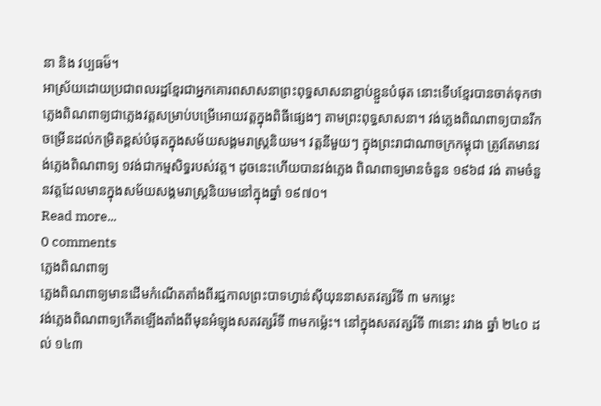នា និង វប្បធម៏។
អាស្រ័យដោយប្រជាពលរដ្ឋខ្មែរជាអ្នកគោរពសាសនាព្រះពុទ្ធសាសនាខ្ជាប់ខ្ជួនបំផុត នោះទើបខ្មែរបានចាត់ទុកថា ភ្លេងពិណពាទ្យជាភ្លេងវត្តសម្រាប់បម្រើអោយវត្តក្នុងពិធីផ្សេងៗ តាមព្រះពុទ្ធសាសនា។ វង់ភ្លេងពិណពាទ្យបានរីកចម្រើនដល់កម្រិតខ្ពស់បំផុតក្នុងសម័យសង្គមរាស្រ្តនិយម។ វត្តនីមួយៗ ក្នុងព្រះរាជាណាចក្រកម្ពុជា ត្រូវតែមានវង់ភ្លេងពិណពាទ្យ ១វង់ជាកម្មសិទ្ធរបស់វត្ត។ ដូចនេះហើយបានវង់ភ្លេង ពិណពាទ្យមានចំនួន ១៩៦៨ វង់ តាមចំនួនវត្តដែលមានក្នុងសម័យសង្គមរាស្ត្រនិយមនៅក្នុងឆ្នាំ ១៩៧០។
Read more...
0 comments
ភ្លេងពិណពាទ្យ
ភ្លេងពិណពាទ្យមានដើមកំណើតតាំងពីរជ្ឋកាលព្រះបាទហ្វាន់ស៊ីយុននាសតវត្សរ៏ទី ៣ មកម្លេះ
វង់ភ្លេងពិណពាទ្យកើតឡើងតាំងពីមុនអំឡុងសតវត្សរ៏ទី ៣មកម៉្លេះ។ នៅក្នុងសតវត្សរ៏ទី ៣នោះ រវាង ឆ្នាំ ២៤០ ដល់ ១៤៣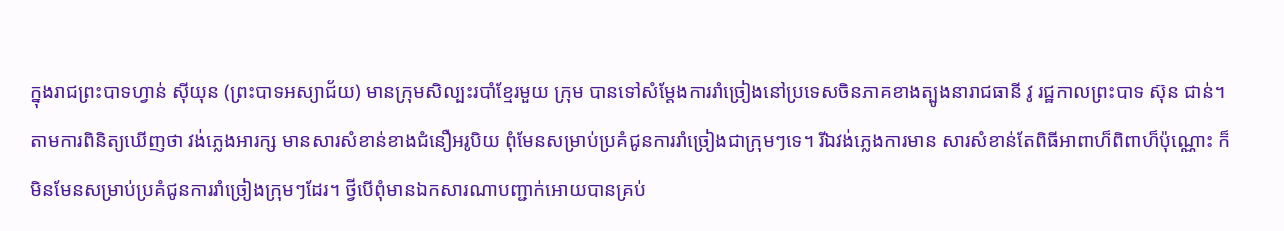ក្នុងរាជព្រះបាទហ្វាន់ ស៊ីយុន (ព្រះបាទអស្យាជ័យ) មានក្រុមសិល្បះរបាំខ្មែរមួយ ក្រុម បានទៅសំម្តែងការរាំច្រៀងនៅប្រទេសចិនភាគខាងត្បូងនារាជធានី វូ រជ្ឋកាលព្រះបាទ ស៊ុន ជាន់។ តាមការពិនិត្យឃើញថា វង់ភ្លេងអារក្ស មានសារសំខាន់ខាងជំនឿអរូបិយ ពុំមែនសម្រាប់ប្រគំជូនការរាំច្រៀងជាក្រុមៗទេ។ រីឯវង់ភ្លេងការមាន សារសំខាន់តែពិធីអាពាហ៏ពិពាហ៏ប៉ុណ្ណោះ ក៏មិនមែនសម្រាប់ប្រគំជូនការរាំច្រៀងក្រុមៗដែរ។ ថ្វីបើពុំមានឯកសារណាបញ្ជាក់អោយបានគ្រប់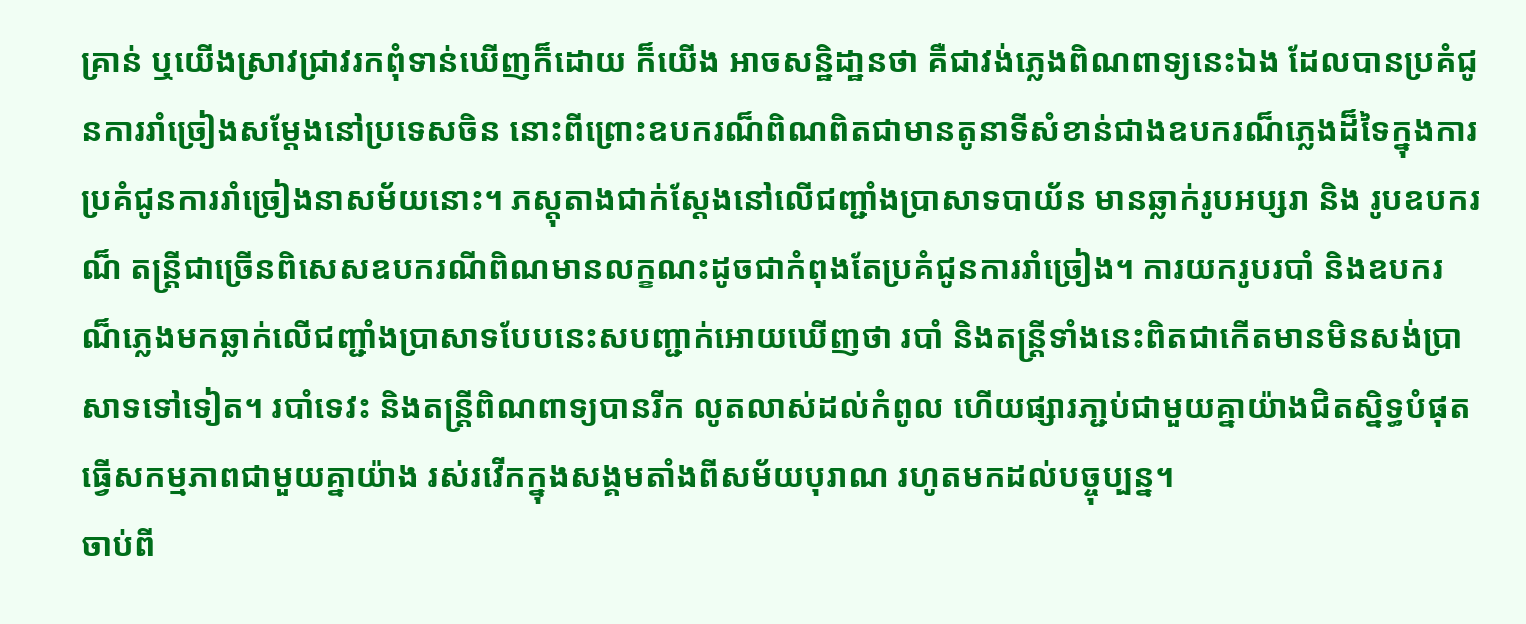គ្រាន់ ឬយើងស្រាវជ្រាវរកពុំទាន់ឃើញក៏ដោយ ក៏យើង អាចសន្ឋិដា្ឋនថា គឺជាវង់ភ្លេងពិណពាទ្យនេះឯង ដែលបានប្រគំជូនការរាំច្រៀងសម្តែងនៅប្រទេសចិន នោះពីព្រោះឧបករណ៏ពិណពិតជាមានតូនាទីសំខាន់ជាងឧបករណ៏ភ្លេងដ៏ទៃក្នុងការប្រគំជូនការរាំច្រៀងនាសម័យនោះ។ ភស្តុតាងជាក់ស្តែងនៅលើជញ្ជាំងប្រាសាទបាយ័ន មានឆ្លាក់រូបអប្សរា និង រូបឧបករណ៏ តន្រ្តីជាច្រើនពិសេសឧបករណីពិណមានលក្ខណះដូចជាកំពុងតែប្រគំជូនការរាំច្រៀង។ ការយករូបរបាំ និងឧបករណ៏ភ្លេងមកឆ្លាក់លើជញ្ជាំងប្រាសាទបែបនេះសបញ្ជាក់អោយឃើញថា របាំ និងតន្ត្រីទាំងនេះពិតជាកើតមានមិនសង់ប្រាសាទទៅទៀត។ របាំទេវះ និងតន្ត្រីពិណពាទ្យបានរីក លូតលាស់ដល់កំពូល ហើយផ្សារភា្ជប់ជាមួយគ្នាយ៉ាងជិតស្និទ្ធបំផុតធ្វើសកម្មភាពជាមួយគ្នាយ៉ាង រស់រវើកក្នុងសង្គមតាំងពីសម័យបុរាណ រហូតមកដល់បច្ចុប្បន្ន។
ចាប់ពី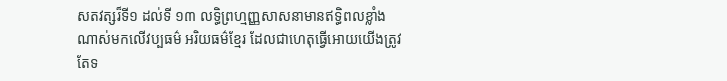សតវត្សរ៏ទី១ ដល់ទី ១៣ លទ្ធិព្រហ្មញ្ញសាសនាមានឥទិ្ធពលខ្លាំងណាស់មកលើវប្បធម៌ អរិយធម៌ខ្មែរ ដែលជាហេតុធ្វើអោយយើងត្រូវតែទ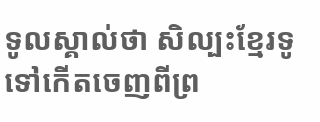ទូលស្គាល់ថា សិល្បះខ្មែរទូទៅកើតចេញពីព្រ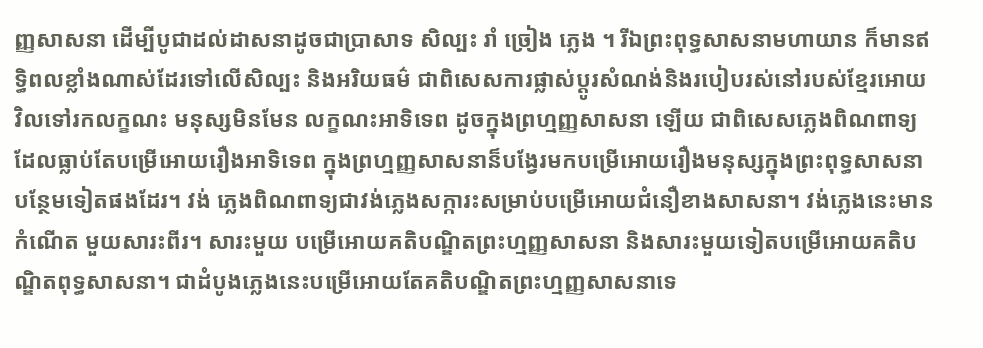ញ្ញសាសនា ដើម្បីបូជាដល់ដាសនាដូចជាប្រាសាទ សិល្បះ រាំ ច្រៀង ភ្លេង ។ រីឯព្រះពុទ្ធសាសនាមហាយាន ក៏មានឥទិ្ធពលខ្លាំងណាស់ដែរទៅលើសិល្បះ និងអរិយធម៌ ជាពិសេសការផ្លាស់ប្តូរសំណង់និងរបៀបរស់នៅរបស់ខ្មែរអោយវិលទៅរកលក្ខណះ មនុស្សមិនមែន លក្ខណះអាទិទេព ដូចក្នុងព្រហ្មញ្ញសាសនា ឡើយ ជាពិសេសភ្លេងពិណពាទ្យដែលធ្លាប់តែបម្រើអោយរឿងអាទិទេព ក្នុងព្រហ្មញ្ញសាសនាន៏បង្វែរមកបម្រើអោយរឿងមនុស្សក្នុងព្រះពុទ្ធសាសនា បន្ថែមទៀតផងដែរ។ វង់ ភ្លេងពិណពាទ្យជាវង់ភ្លេងសក្ការះសម្រាប់បម្រើអោយជំនឿខាងសាសនា។ វង់ភ្លេងនេះមានកំណើត មួយសារះពីរ។ សារះមួយ បម្រើអោយគតិបណ្ឌិតព្រះហ្មញ្ញសាសនា និងសារះមួយទៀតបម្រើអោយគតិបណ្ឌិតពុទ្ធសាសនា។ ជាដំបូងភ្លេងនេះបម្រើអោយតែគតិបណ្ឌិតព្រះហ្មញ្ញសាសនាទេ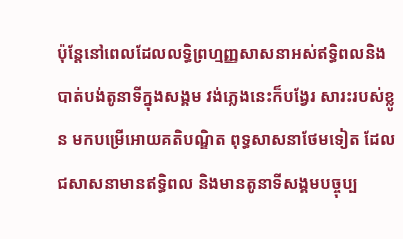ប៉ុន្តែនៅពេលដែលលទ្ធិព្រហ្មញ្ញសាសនាអស់ឥទិ្ធពលនិងបាត់បង់តូនាទីក្នុងសង្គម វង់ភ្លេងនេះក៏បង្វែរ សារះរបស់ខ្លូន មកបម្រើអោយគតិបណ្ឌិត ពុទ្ធសាសនាថែមទៀត ដែលជសាសនាមានឥទិ្ធពល និងមានតូនាទីសង្គមបច្ចុប្ប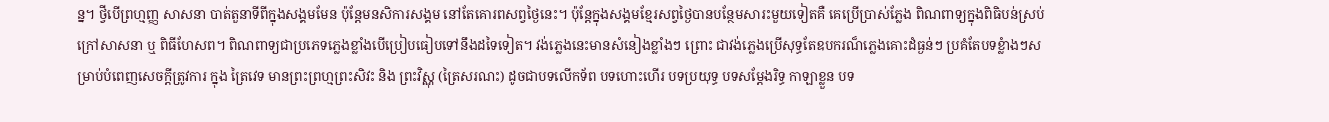ន្ន។ ថ្វីបើព្រហ្មញ្ញ សាសនា បាត់តួនាទីពីក្នុងសង្គមមែន ប៉ុន្តែមនសិការសង្គម នៅតែគោរពសព្វថ្ងៃនេះ។ ប៉ុន្តែក្នុងសង្គមខ្មែរសព្វថ្ងៃបានបន្ថែមសារះមួយទៀតគឺ គេប្រើប្រាស់ភ្លែង ពិណពាទ្យក្នុងពិធិបន់ស្រប់ក្រៅសាសនា ឬ ពិធីហែសព។ ពិណពាទ្យជាប្រភេទភ្លេងខ្លាំងបើប្រៀបធៀបទៅនឹងដទៃទៀត។ វង់ភ្លេងនេះមានសំនៀងខ្លាំងៗ ព្រោះ ជាវង់ភ្លេងប្រើសុទ្ធតែឧបករណ៏ភ្លេងគោះដំធ្ងន់ៗ ប្រគំតែបទខ្លំាងៗសម្រាប់បំពេញសេចក្តីត្រូវការ ក្នុង ត្រៃវេទ មានព្រះព្រហ្មព្រះសិវះ និង ព្រះវិស្ណុ (ត្រៃសរណះ) ដូចជាបទលើកទ័ព បទហោះហើរ បទប្រយុទ្ធ បទសម្តែងរិទ្ធ កាឡាខ្លួន បទ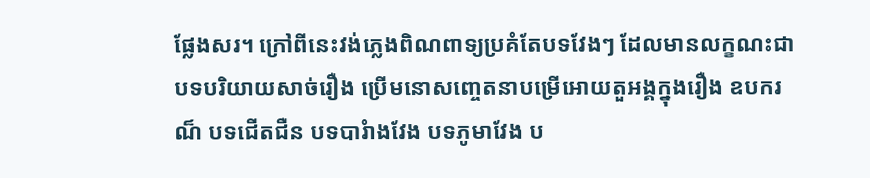ផ្លែងសរ។ ក្រៅពីនេះវង់ភ្លេងពិណពាទ្យប្រគំតែបទវែងៗ ដែលមានលក្ខណះជាបទបរិយាយសាច់រឿង ប្រើមនោសញ្ចេតនាបម្រើអោយតួអង្គក្នុងរឿង ឧបករណ៏ បទជើតជឺន បទបារំាងវែង បទភូមាវែង ប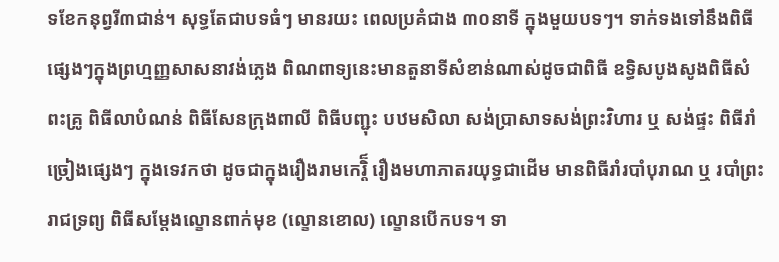ទខែកនុព្វរី៣ជាន់។ សុទ្ធតែជាបទធំៗ មានរយះ ពេលប្រគំជាង ៣០នាទី ក្នុងមួយបទៗ។ ទាក់ទងទៅនឹងពិធីផ្សេងៗក្នុងព្រហ្មញ្ញសាសនាវង់ភ្លេង ពិណពាទ្យនេះមានតួនាទីសំខាន់ណាស់ដូចជាពិធី ឧទ្ធិសបូងសូងពិធីសំពះគ្រូ ពិធីលាបំណន់ ពិធីសែនក្រុងពាលី ពិធីបញ្ជុះ បឋមសិលា សង់ប្រាសាទសង់ព្រះវិហារ ឬ សង់ផ្ទះ ពិធីរាំច្រៀងផ្សេងៗ ក្នុងទេវកថា ដូចជាក្នុងរឿងរាមកេរ្តិ៏ រឿងមហាភាតរយុទ្ធជាដើម មានពិធីរាំរបាំបុរាណ ឬ របាំព្រះរាជទ្រព្យ ពិធីសម្តែងល្ខោនពាក់មុខ (ល្ខោនខោល) ល្ខោនបើកបទ។ ទា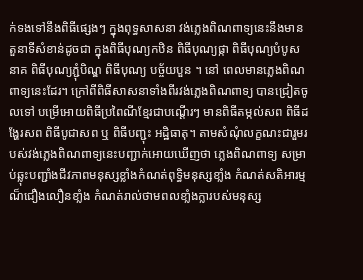ក់ទងទៅនឹងពិធីផ្សេងៗ ក្នុងពុទ្ធសាសនា វង់ភ្លេងពិណពាទ្យនេះនឹងមានតួនាទីសំខាន់ដូចជា ក្នុងពិធីបុណ្យកឋិន ពិធីបុណ្យផ្កា ពិធីបុណ្យបំបូសនាគ ពិធីបុណ្យភ្ជុំបិណ្ឌ ពិធីបុណ្យ បច្ច័យបួន ។ នៅ ពេលមានភ្លេងពិណពាទ្យនេះដែរ។ ក្រៅពីពិធីសាសនាទាំងពីរវង់ភ្លេងពិណពាទ្យ បានជ្រៀតចូលទៅ បម្រើអោយពិធីប្រពៃណីខ្មែរជាបណ្តើរៗ មានពិធីតម្កល់សព ពិធីដង្ហែរសព ពិធីបូជាសព ឬ ពិធីបញ្ជុះ អដិ្ឋធាតុ។ តាមសំណុំលក្ខណះជារួមរបស់វង់ភ្លេងពិណពាទ្យនេះបញ្ជាក់អោយឃើញថា ភ្លេងពិណពាទ្យ សម្រាប់ឆ្លុះបញ្ជាំងជីវភាពមនុស្សខ្លាំងកំណត់ពុទ្ធិមនុស្សខាំ្លង កំណត់សតិអារម្មណ៏ជឿងលឿនខាំ្លង កំណត់រាល់ថាមពលខាំ្លងក្លារបស់មនុស្ស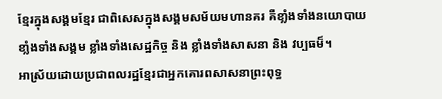ខ្មែរក្នុងសង្គមខ្មែរ ជាពិសេសក្នុងសង្គមសម័យមហានគរ គឺខាំ្លងទាំងនយោបាយ ខាំ្លងទាំងសង្គម ខ្លាំងទាំងសេដ្ឋកិច្ច និង ខ្លាំងទាំងសាសនា និង វប្បធម៏។
អាស្រ័យដោយប្រជាពលរដ្ឋខ្មែរជាអ្នកគោរពសាសនាព្រះពុទ្ធ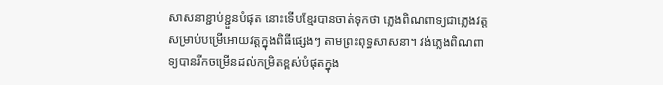សាសនាខ្ជាប់ខ្ជួនបំផុត នោះទើបខ្មែរបានចាត់ទុកថា ភ្លេងពិណពាទ្យជាភ្លេងវត្តសម្រាប់បម្រើអោយវត្តក្នុងពិធីផ្សេងៗ តាមព្រះពុទ្ធសាសនា។ វង់ភ្លេងពិណពាទ្យបានរីកចម្រើនដល់កម្រិតខ្ពស់បំផុតក្នុង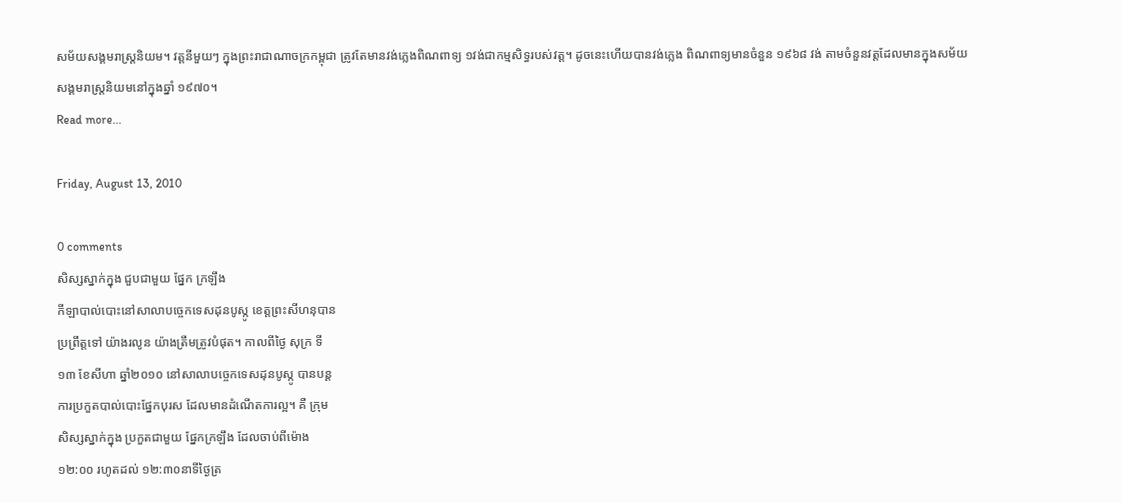សម័យសង្គមរាស្រ្តនិយម។ វត្តនីមួយៗ ក្នុងព្រះរាជាណាចក្រកម្ពុជា ត្រូវតែមានវង់ភ្លេងពិណពាទ្យ ១វង់ជាកម្មសិទ្ធរបស់វត្ត។ ដូចនេះហើយបានវង់ភ្លេង ពិណពាទ្យមានចំនួន ១៩៦៨ វង់ តាមចំនួនវត្តដែលមានក្នុងសម័យសង្គមរាស្ត្រនិយមនៅក្នុងឆ្នាំ ១៩៧០។
Read more...

Friday, August 13, 2010

0 comments
សិស្សស្នាក់ក្នុង ជួបជាមួយ ផ្នែក ក្រឡឹង
កីឡាបាល់បោះនៅសាលាបច្ចេកទេសដុនបូស្កូ ខេត្តព្រះសីហនុបាន
ប្រព្រឹត្តទៅ យ៉ាងរលូន យ៉ាងត្រឹមត្រូវបំផុត។ កាលពីថ្ងៃ សុក្រ ទី
១៣ ខែសីហា ឆ្នាំ២០១០ នៅសាលាបច្ចេកទេសដុនបូស្កូ បានបន្ត
ការប្រកួតបាល់បោះផ្នែកបុរស ដែលមានដំណើតការល្អ។ គឺ ក្រុម
សិស្សស្នាក់ក្នុង ប្រកួតជាមួយ ផ្នែកក្រឡឹង ដែលចាប់ពីម៉ោង
១២:០០ រហូតដល់ ១២:៣០នាទីថ្ងៃត្រ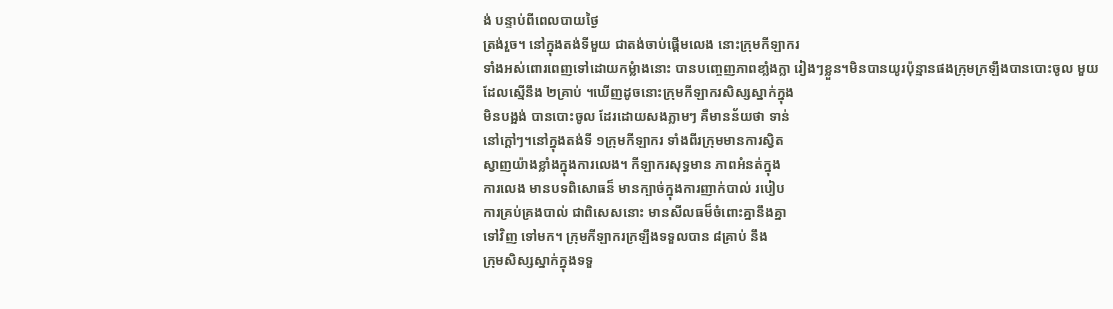ង់ បន្ទាប់ពីពេលបាយថ្ងៃ
ត្រង់រួច។ នៅក្នុងតង់ទីមួយ ជាតង់ចាប់ផ្តើមលេង នោះក្រុមកីឡាករ
ទាំងអស់ពោរពេញទៅដោយកម្លំាងនោះ បានបញ្ចេញភាពខាំ្លងក្លា រៀងៗខ្លួន។មិនបានយូរប៉ុន្មានផងក្រុមក្រឡឹងបានបោះចូល មួយ
ដែលស្មើនឹង ២គ្រាប់ ។ឃើញដូចនោះក្រុមកីឡាករសិស្សស្នាក់ក្នុង
មិនបង្អង់ បានបោះចូល ដែរដោយសងភ្លាមៗ គឺមានន័យថា ទាន់
នៅក្តៅៗ។នៅក្នុងតង់ទី ១ក្រុមកីឡាករ ទាំងពីរក្រុមមានការស្វិត
ស្វាញយ៉ាងខ្លាំងក្នុងការលេង។ កីឡាករសុទ្ធមាន ភាពអំនត់ក្នុង
ការលេង មានបទពិសោធន៏ មានក្បាច់ក្នុងការញាក់បាល់ របៀប
ការគ្រប់គ្រងបាល់ ជាពិសេសនោះ មានសីលធម៏ចំពោះគ្នានឹងគ្នា
ទៅវិញ ទៅមក។ ក្រុមកីឡាករក្រឡឹងទទួលបាន ៨គ្រាប់ នឹង
ក្រុមសិស្សស្នាក់ក្នុងទទួ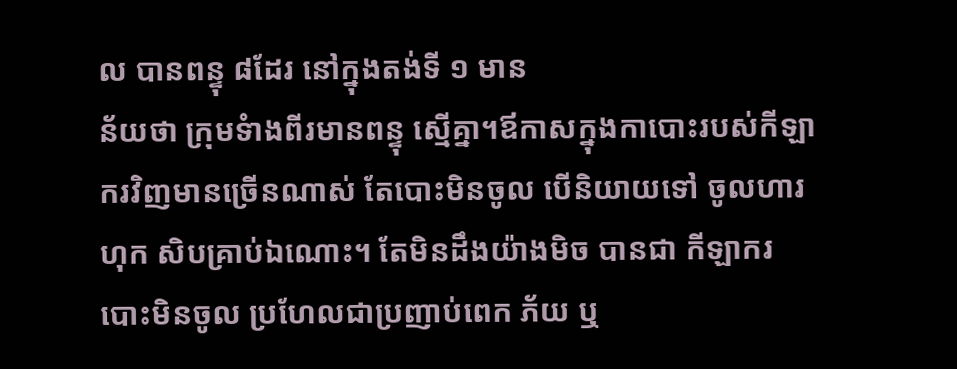ល បានពន្ទុ ៨ដែរ នៅក្នុងតង់ទី ១ មាន
ន័យថា ក្រុមទំាងពីរមានពន្ទុ ស្មើគ្នា។ឪកាសក្នុងកាបោះរបស់កីឡា
ករវិញមានច្រើនណាស់ តែបោះមិនចូល បើនិយាយទៅ ចូលហារ
ហុក សិបគ្រាប់ឯណោះ។ តែមិនដឹងយ៉ាងមិច បានជា កីឡាករ
បោះមិនចូល ប្រហែលជាប្រញាប់ពេក ភ័យ ឬ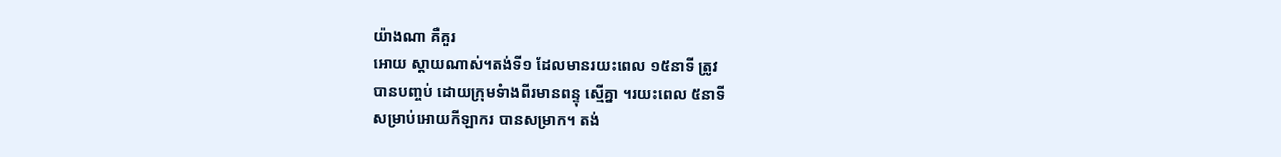យ៉ាងណា គឺគួរ
អោយ ស្តាយណាស់។តង់ទី១ ដែលមានរយះពេល ១៥នាទី ត្រូវ
បានបញ្ចប់ ដោយក្រុមទំាងពីរមានពន្ទុ ស្មើគ្នា ។រយះពេល ៥នាទី
សម្រាប់អោយកីឡាករ បានសម្រាក។ តង់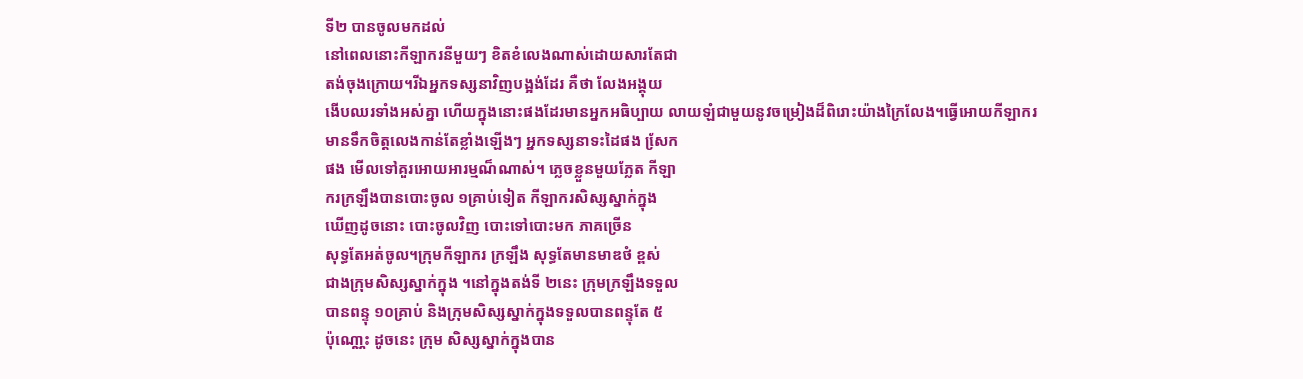ទី២ បានចូលមកដល់
នៅពេលនោះកីឡាករនីមួយៗ ខិតខំលេងណាស់ដោយសារតែជា
តង់ចុងក្រោយ។រីឯអ្នកទស្សនាវិញបង្អង់ដែរ គឺថា លែងអង្គុយ
ងើបឈរទាំងអស់គ្នា ហើយក្នុងនោះផងដែរមានអ្នកអធិប្បាយ លាយឡំជាមួយនូវចម្រៀងដ៏ពិរោះយ៉ាងក្រៃលែង។ធ្វើអោយកីឡាករ
មានទឹកចិត្តលេងកាន់តែខ្លាំងឡើងៗ អ្នកទស្សនាទះដៃផង សែ្រក
ផង មើលទៅគួរអោយអារម្មណ៏ណាស់។ ភ្លេចខ្លួនមួយភ្លែត កីឡា
ករក្រឡឹងបានបោះចូល ១គ្រាប់ទៀត កីឡាករសិស្សស្នាក់ក្នុង
ឃើញដូចនោះ បោះចូលវិញ បោះទៅបោះមក ភាគច្រើន
សុទ្ធតែអត់ចូល។ក្រុមកីឡាករ ក្រឡឹង សុទ្ធតែមានមាឌថំ ខ្ពស់
ជាងក្រុមសិស្សស្នាក់ក្នុង ។នៅក្នុងតង់ទី ២នេះ ក្រុមក្រឡឹងទទួល
បានពន្ទុ ១០គ្រាប់ និងក្រុមសិស្សស្នាក់ក្នុងទទួលបានពន្ទុតែ ៥
ប៉ុណោ្ណះ ដូចនេះ ក្រុម សិស្សស្នាក់ក្នុងបាន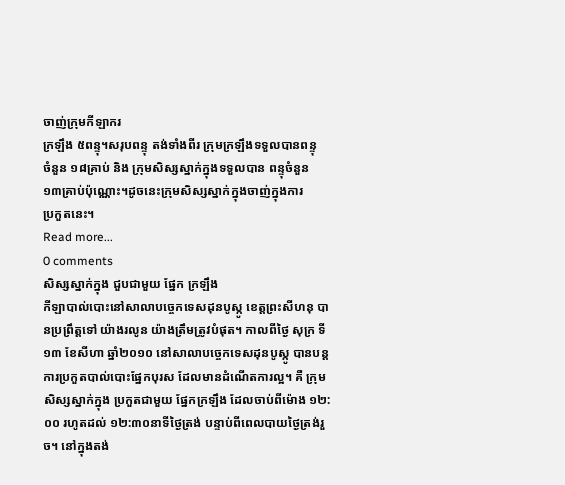ចាញ់ក្រុមកីឡាករ
ក្រឡឹង ៥ពន្ទុ។សរុបពន្ទុ តង់ទាំងពីរ ក្រុមក្រឡឹងទទួលបានពន្ទុ
ចំនួន ១៨គ្រាប់ និង ក្រុមសិស្សស្នាក់ក្នុងទទួលបាន ពន្ទុចំនួន
១៣គា្រប់ប៉ុណ្ណោះ។ដូចនេះក្រុមសិស្សស្នាក់ក្នុងចាញ់ក្នុងការ
ប្រកួតនេះ។
Read more...
0 comments
សិស្សស្នាក់ក្នុង ជួបជាមួយ ផ្នែក ក្រឡឹង
កីឡាបាល់បោះនៅសាលាបច្ចេកទេសដុនបូស្កូ ខេត្តព្រះសីហនុ បានប្រព្រឹត្តទៅ យ៉ាងរលូន យ៉ាងត្រឹមត្រូវបំផុត។ កាលពីថ្ងៃ សុក្រ ទី ១៣ ខែសីហា ឆ្នាំ២០១០ នៅសាលាបច្ចេកទេសដុនបូស្កូ បានបន្តការប្រកួតបាល់បោះផ្នែកបុរស ដែលមានដំណើតការល្អ។ គឺ ក្រុមសិស្សស្នាក់ក្នុង ប្រកួតជាមួយ ផ្នែកក្រឡឹង ដែលចាប់ពីម៉ោង ១២:០០ រហូតដល់ ១២:៣០នាទីថ្ងៃត្រង់ បន្ទាប់ពីពេលបាយថ្ងៃត្រង់រួច។ នៅក្នុងតង់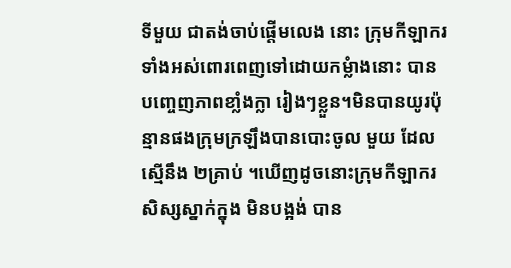ទីមួយ ជាតង់ចាប់ផ្តើមលេង នោះ ក្រុមកីឡាករទាំងអស់ពោរពេញទៅដោយកម្លំាងនោះ បានបញ្ចេញភាពខាំ្លងក្លា រៀងៗខ្លួន។មិនបានយូរប៉ុន្មានផងក្រុមក្រឡឹងបានបោះចូល មួយ ដែលស្មើនឹង ២គ្រាប់ ។ឃើញដូចនោះក្រុមកីឡាករសិស្សស្នាក់ក្នុង មិនបង្អង់ បាន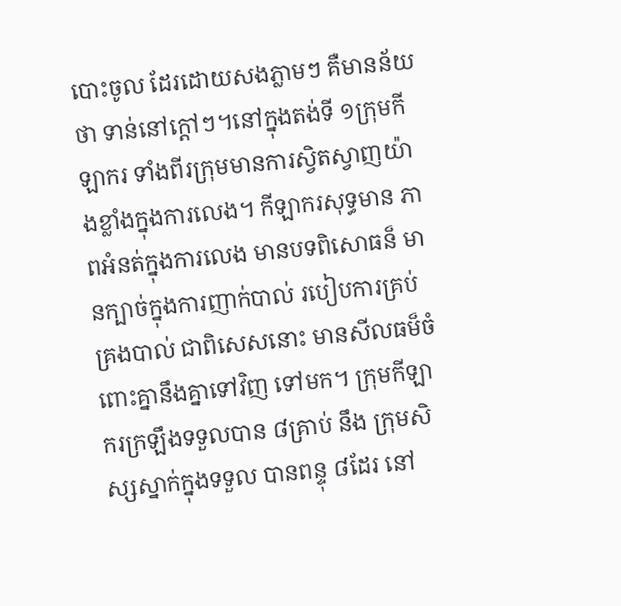បោះចូល ដែរដោយសងភ្លាមៗ គឺមានន័យថា ទាន់នៅក្តៅៗ។នៅក្នុងតង់ទី ១ក្រុមកីឡាករ ទាំងពីរក្រុមមានការស្វិតស្វាញយ៉ាងខ្លាំងក្នុងការលេង។ កីឡាករសុទ្ធមាន ភាពអំនត់ក្នុងការលេង មានបទពិសោធន៏ មានក្បាច់ក្នុងការញាក់បាល់ របៀបការគ្រប់គ្រងបាល់ ជាពិសេសនោះ មានសីលធម៏ចំពោះគ្នានឹងគ្នាទៅវិញ ទៅមក។ ក្រុមកីឡាករក្រឡឹងទទួលបាន ៨គ្រាប់ នឹង ក្រុមសិស្សស្នាក់ក្នុងទទួល បានពន្ទុ ៨ដែរ នៅ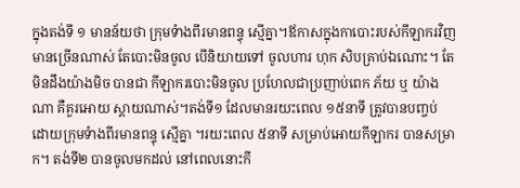ក្នុងតង់ទី ១ មានន័យថា ក្រុមទំាងពីរមានពន្ទុ ស្មើគ្នា។ឪកាសក្នុងកាបោះរបស់កីឡាករវិញមានច្រើនណាស់ តែបោះមិនចូល បើនិយាយទៅ ចូលហារ ហុក សិបគ្រាប់ឯណោះ។ តែមិនដឹងយ៉ាងមិច បានជា កីឡាករបោះមិនចូល ប្រហែលជាប្រញាប់ពេក ភ័យ ឬ យ៉ាងណា គឺគួរអោយ ស្តាយណាស់។តង់ទី១ ដែលមានរយះពេល ១៥នាទី ត្រូវបានបញ្ចប់ ដោយក្រុមទំាងពីរមានពន្ទុ ស្មើគ្នា ។រយះពេល ៥នាទី សម្រាប់អោយកីឡាករ បានសម្រាក។ តង់ទី២ បានចូលមកដល់ នៅពេលនោះកី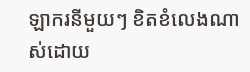ឡាករនីមួយៗ ខិតខំលេងណាស់ដោយ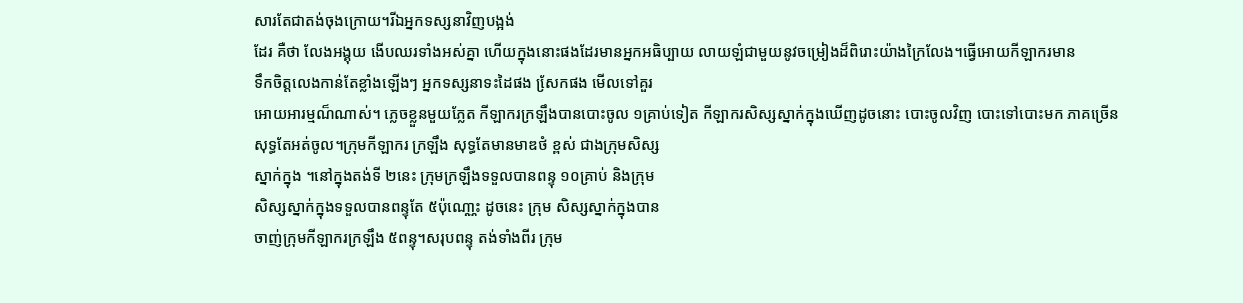សារតែជាតង់ចុងក្រោយ។រីឯអ្នកទស្សនាវិញបង្អង់
ដែរ គឺថា លែងអង្គុយ ងើបឈរទាំងអស់គ្នា ហើយក្នុងនោះផងដែរមានអ្នកអធិប្បាយ លាយឡំជាមួយនូវចម្រៀងដ៏ពិរោះយ៉ាងក្រៃលែង។ធ្វើអោយកីឡាករមាន
ទឹកចិត្តលេងកាន់តែខ្លាំងឡើងៗ អ្នកទស្សនាទះដៃផង សែ្រកផង មើលទៅគួរ
អោយអារម្មណ៏ណាស់។ ភ្លេចខ្លួនមួយភ្លែត កីឡាករក្រឡឹងបានបោះចូល ១គ្រាប់ទៀត កីឡាករសិស្សស្នាក់ក្នុងឃើញដូចនោះ បោះចូលវិញ បោះទៅបោះមក ភាគច្រើន
សុទ្ធតែអត់ចូល។ក្រុមកីឡាករ ក្រឡឹង សុទ្ធតែមានមាឌថំ ខ្ពស់ ជាងក្រុមសិស្ស
ស្នាក់ក្នុង ។នៅក្នុងតង់ទី ២នេះ ក្រុមក្រឡឹងទទួលបានពន្ទុ ១០គ្រាប់ និងក្រុម
សិស្សស្នាក់ក្នុងទទួលបានពន្ទុតែ ៥ប៉ុណោ្ណះ ដូចនេះ ក្រុម សិស្សស្នាក់ក្នុងបាន
ចាញ់ក្រុមកីឡាករក្រឡឹង ៥ពន្ទុ។សរុបពន្ទុ តង់ទាំងពីរ ក្រុម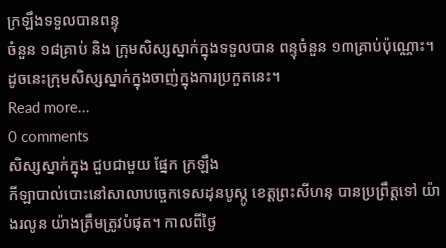ក្រឡឹងទទួលបានពន្ទុ
ចំនួន ១៨គ្រាប់ និង ក្រុមសិស្សស្នាក់ក្នុងទទួលបាន ពន្ទុចំនួន ១៣គា្រប់ប៉ុណ្ណោះ។
ដូចនេះក្រុមសិស្សស្នាក់ក្នុងចាញ់ក្នុងការប្រកួតនេះ។
Read more...
0 comments
សិស្សស្នាក់ក្នុង ជួបជាមួយ ផ្នែក ក្រឡឹង
កីឡាបាល់បោះនៅសាលាបច្ចេកទេសដុនបូស្កូ ខេត្តព្រះសីហនុ បានប្រព្រឹត្តទៅ យ៉ាងរលូន យ៉ាងត្រឹមត្រូវបំផុត។ កាលពីថ្ងៃ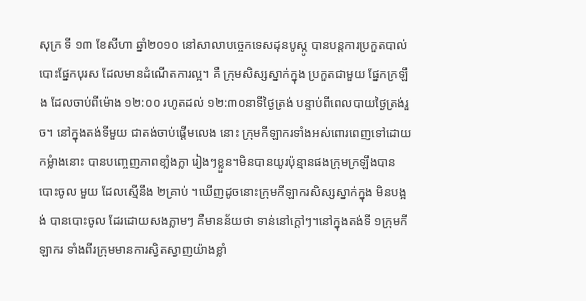សុក្រ ទី ១៣ ខែសីហា ឆ្នាំ២០១០ នៅសាលាបច្ចេកទេសដុនបូស្កូ បានបន្តការប្រកួតបាល់បោះផ្នែកបុរស ដែលមានដំណើតការល្អ។ គឺ ក្រុមសិស្សស្នាក់ក្នុង ប្រកួតជាមួយ ផ្នែកក្រឡឹង ដែលចាប់ពីម៉ោង ១២:០០ រហូតដល់ ១២:៣០នាទីថ្ងៃត្រង់ បន្ទាប់ពីពេលបាយថ្ងៃត្រង់រួច។ នៅក្នុងតង់ទីមួយ ជាតង់ចាប់ផ្តើមលេង នោះ ក្រុមកីឡាករទាំងអស់ពោរពេញទៅដោយកម្លំាងនោះ បានបញ្ចេញភាពខាំ្លងក្លា រៀងៗខ្លួន។មិនបានយូរប៉ុន្មានផងក្រុមក្រឡឹងបានបោះចូល មួយ ដែលស្មើនឹង ២គ្រាប់ ។ឃើញដូចនោះក្រុមកីឡាករសិស្សស្នាក់ក្នុង មិនបង្អង់ បានបោះចូល ដែរដោយសងភ្លាមៗ គឺមានន័យថា ទាន់នៅក្តៅៗ។នៅក្នុងតង់ទី ១ក្រុមកីឡាករ ទាំងពីរក្រុមមានការស្វិតស្វាញយ៉ាងខ្លាំ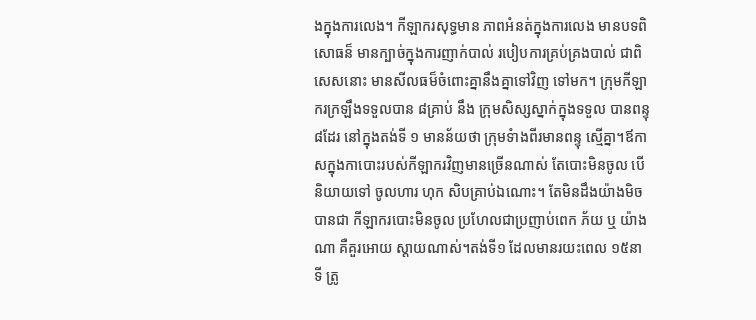ងក្នុងការលេង។ កីឡាករសុទ្ធមាន ភាពអំនត់ក្នុងការលេង មានបទពិសោធន៏ មានក្បាច់ក្នុងការញាក់បាល់ របៀបការគ្រប់គ្រងបាល់ ជាពិសេសនោះ មានសីលធម៏ចំពោះគ្នានឹងគ្នាទៅវិញ ទៅមក។ ក្រុមកីឡាករក្រឡឹងទទួលបាន ៨គ្រាប់ នឹង ក្រុមសិស្សស្នាក់ក្នុងទទួល បានពន្ទុ ៨ដែរ នៅក្នុងតង់ទី ១ មានន័យថា ក្រុមទំាងពីរមានពន្ទុ ស្មើគ្នា។ឪកាសក្នុងកាបោះរបស់កីឡាករវិញមានច្រើនណាស់ តែបោះមិនចូល បើនិយាយទៅ ចូលហារ ហុក សិបគ្រាប់ឯណោះ។ តែមិនដឹងយ៉ាងមិច បានជា កីឡាករបោះមិនចូល ប្រហែលជាប្រញាប់ពេក ភ័យ ឬ យ៉ាងណា គឺគួរអោយ ស្តាយណាស់។តង់ទី១ ដែលមានរយះពេល ១៥នាទី ត្រូ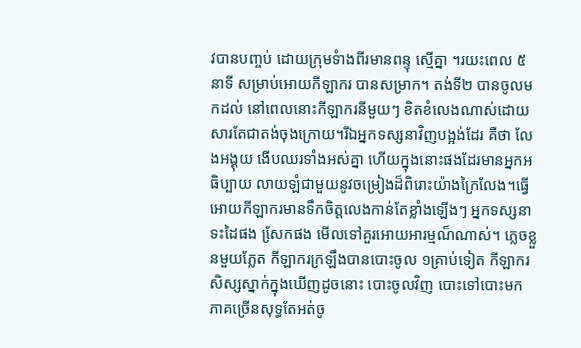វបានបញ្ចប់ ដោយក្រុមទំាងពីរមានពន្ទុ ស្មើគ្នា ។រយះពេល ៥នាទី សម្រាប់អោយកីឡាករ បានសម្រាក។ តង់ទី២ បានចូលមកដល់ នៅពេលនោះកីឡាករនីមួយៗ ខិតខំលេងណាស់ដោយសារតែជាតង់ចុងក្រោយ។រីឯអ្នកទស្សនាវិញបង្អង់ដែរ គឺថា លែងអង្គុយ ងើបឈរទាំងអស់គ្នា ហើយក្នុងនោះផងដែរមានអ្នកអធិប្បាយ លាយឡំជាមួយនូវចម្រៀងដ៏ពិរោះយ៉ាងក្រៃលែង។ធ្វើអោយកីឡាករមានទឹកចិត្តលេងកាន់តែខ្លាំងឡើងៗ អ្នកទស្សនាទះដៃផង សែ្រកផង មើលទៅគួរអោយអារម្មណ៏ណាស់។ ភ្លេចខ្លួនមួយភ្លែត កីឡាករក្រឡឹងបានបោះចូល ១គ្រាប់ទៀត កីឡាករសិស្សស្នាក់ក្នុងឃើញដូចនោះ បោះចូលវិញ បោះទៅបោះមក ភាគច្រើនសុទ្ធតែអត់ចូ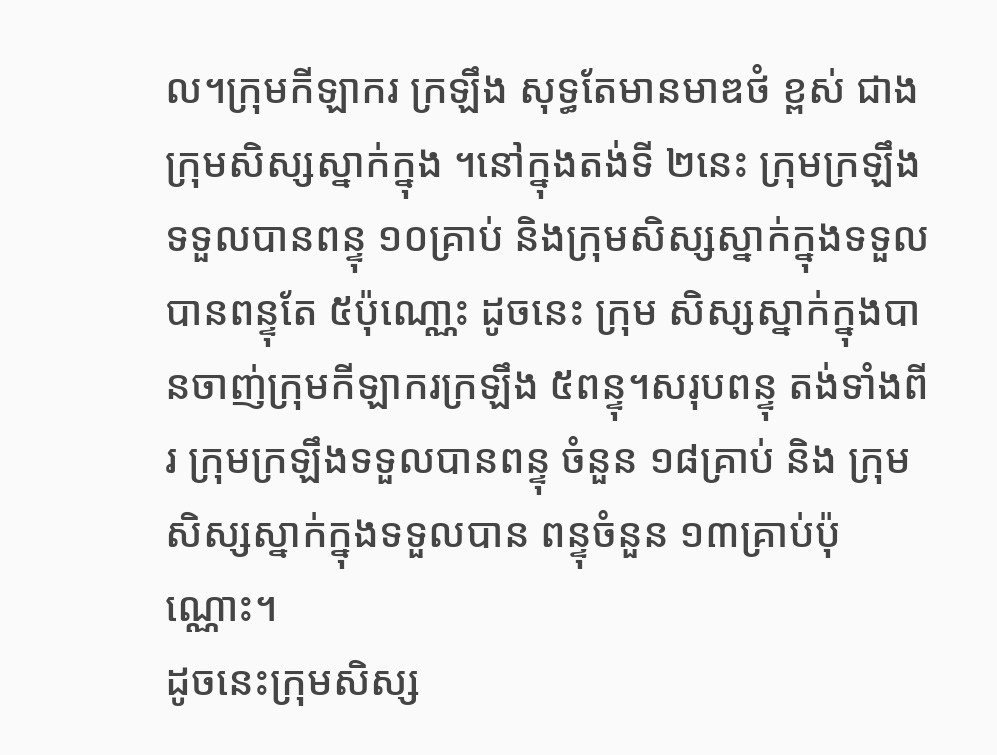ល។ក្រុមកីឡាករ ក្រឡឹង សុទ្ធតែមានមាឌថំ ខ្ពស់ ជាងក្រុមសិស្សស្នាក់ក្នុង ។នៅក្នុងតង់ទី ២នេះ ក្រុមក្រឡឹងទទួលបានពន្ទុ ១០គ្រាប់ និងក្រុមសិស្សស្នាក់ក្នុងទទួលបានពន្ទុតែ ៥ប៉ុណោ្ណះ ដូចនេះ ក្រុម សិស្សស្នាក់ក្នុងបានចាញ់ក្រុមកីឡាករក្រឡឹង ៥ពន្ទុ។សរុបពន្ទុ តង់ទាំងពីរ ក្រុមក្រឡឹងទទួលបានពន្ទុ ចំនួន ១៨គ្រាប់ និង ក្រុមសិស្សស្នាក់ក្នុងទទួលបាន ពន្ទុចំនួន ១៣គា្រប់ប៉ុណ្ណោះ។
ដូចនេះក្រុមសិស្ស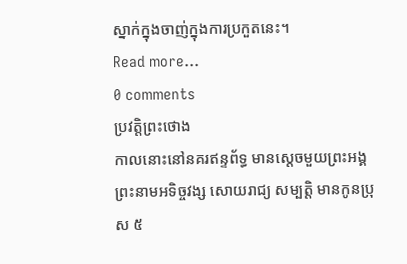ស្នាក់ក្នុងចាញ់ក្នុងការប្រកួតនេះ។
Read more...
0 comments
ប្រវត្តិព្រះថោង
កាលនោះនៅនគរឥន្ទព័ទ្ធ មានស្តេចមួយព្រះអង្គ ព្រះនាមអទិច្ចវង្ស សោយរាជ្យ សម្បត្តិ មានកូនប្រុស ៥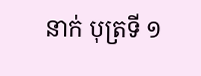នាក់ បុត្រទី ១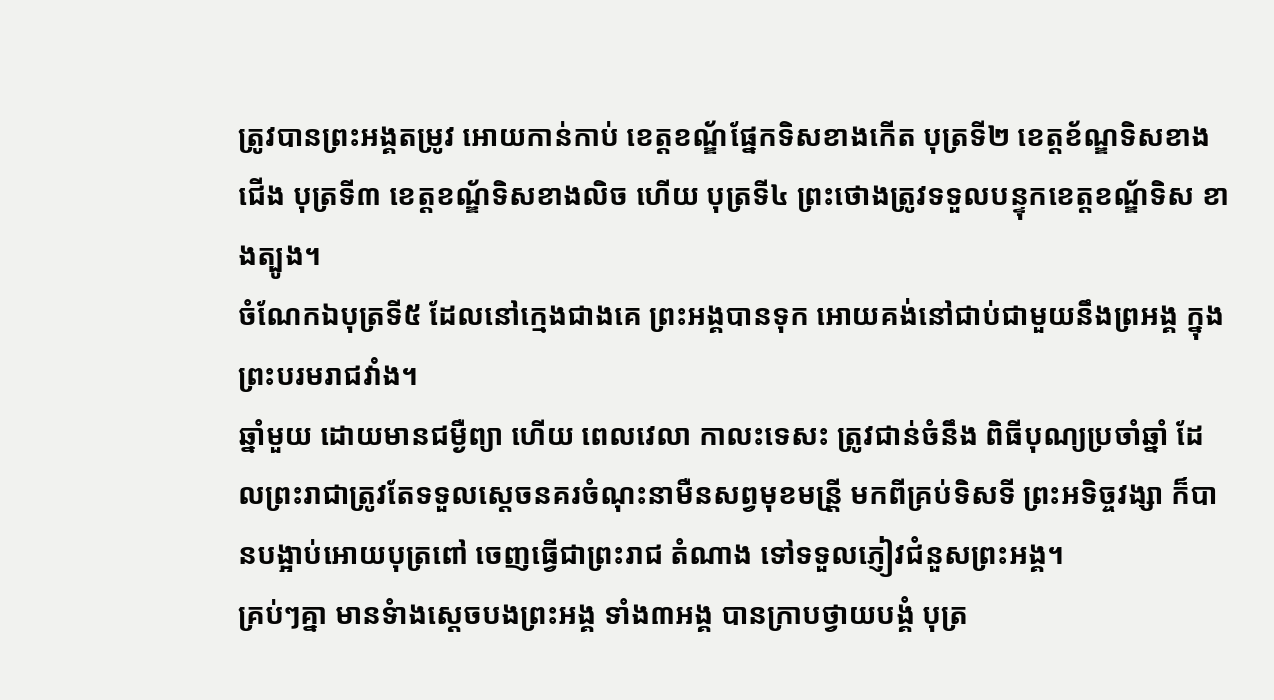ត្រូវបានព្រះអង្គតម្រូវ អោយកាន់កាប់ ខេត្តខណ្ឌ័ផ្នែកទិសខាងកើត បុត្រទី២ ខេត្តខ័ណ្ឌទិសខាងជើង បុត្រទី៣ ខេត្តខណ្ឌ័ទិសខាងលិច ហើយ បុត្រទី៤ ព្រះថោងត្រូវទទួលបន្ទុកខេត្តខណ្ឌ័ទិស ខាងត្បូង។
ចំណែកឯបុត្រទី៥ ដែលនៅក្មេងជាងគេ ព្រះអង្គបានទុក អោយគង់នៅជាប់ជាមួយនឹងព្រអង្គ ក្នុងព្រះបរមរាជវាំង។
ឆ្នាំមួយ ដោយមានជម្ងឺព្យា ហើយ ពេលវេលា កាលះទេសះ ត្រូវជាន់ចំនឹង ពិធីបុណ្យប្រចាំឆ្នាំ ដែលព្រះរាជាត្រូវតែទទួលស្តេចនគរចំណុះនាមឺនសព្វមុខមន្រី្ត មកពីគ្រប់ទិសទី ព្រះអទិច្ចវង្សា ក៏បានបង្អាប់អោយបុត្រពៅ ចេញធ្វើជាព្រះរាជ តំណាង ទៅទទួលភ្ញៀវជំនួសព្រះអង្គ។
គ្រប់ៗគ្នា មានទំាងស្តេចបងព្រះអង្គ ទាំង៣អង្គ បានក្រាបថ្វាយបង្គំ បុត្រ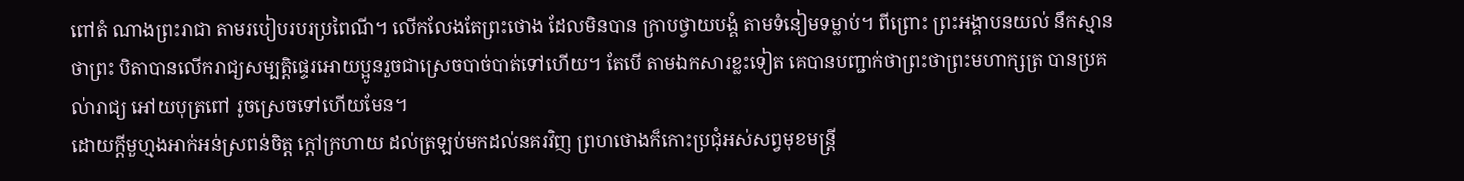ពៅតំ ណាងព្រះរាជា តាមរបៀបរបរប្រពៃណី។ លើកលែងតែព្រះថោង ដែលមិនបាន ក្រាបថ្វាយបង្គំ តាមទំនៀមទម្លាប់។ ពីព្រោះ ព្រះអង្គាបនយល់ នឹកស្មាន ថាព្រះ បិតាបានលើករាជ្យសម្បត្តិផ្ទេរអោយប្អូនរួចជាស្រេចបាច់បាត់ទៅហើយ។ តែបើ តាមឯកសារខ្លះទៀត គេបានបញ្ជាក់ថាព្រះថាព្រះមហាក្សត្រ បានប្រគល់ារាជ្យ អៅយបុត្រពៅ រូចស្រេចទៅហើយមែន។
ដោយក្តីមួហ្មងអាក់អន់ស្រពន់ចិត្ត ក្តៅក្រហាយ ដល់ត្រឡប់មកដល់នគរវិញ ព្រហថោងក៏កោះប្រជុំអស់សព្វមុខមន្ត្រី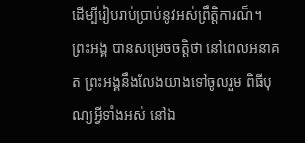ដើម្បីរៀបរាប់ប្រាប់នូវអស់ព្រឹត្តិការណ៏។ ព្រះអង្គ បានសម្រេចចត្តិថា នៅពេលអនាគត ព្រះអង្គនឹងលែងយាងទៅចូលរួម ពិធីបុណ្យអ្វីទាំងអស់ នៅឯ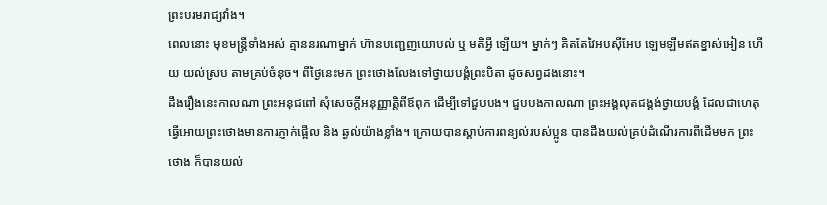ព្រះបរមរាជ្យវាំង។
ពេលនោះ មុខមន្ត្រីទាំងអស់ គ្មាននរណាម្នាក់ ហ៊ានបញ្ជេញយោបល់ ឬ មតិអ្វី ឡើយ។ ម្នាក់ៗ គិតតែវៃអបស៊ីអែប ឡេមឡឹមឥតខ្នាស់អៀន ហើយ យល់ស្រប តាមគ្រប់ចំនុច។ ពីថ្ងៃនេះមក ព្រះថោងលែងទៅថ្វាយបង្គំព្រះបិតា ដូចសព្វដងនោះ។
ដឹងរឿងនេះកាលណា ព្រះអនុជពៅ សុំសេចក្តីអនុញ្ញាត្តិពីឪពុក ដើម្បីទៅជួបបង។ ជួបបងកាលណា ព្រះអង្គលុតជង្គង់ថ្វាយបង្គំ ដែលជាហេតុ ធ្វើអោយព្រះថោងមានការភ្ញាក់ផ្អើល និង ឆ្ងល់យ៉ាងខ្លាំង។ ក្រោយបានស្តាប់ការពន្យល់របស់ប្អូន បានដឹងយល់គ្រប់ដំណើរការពីដើមមក ព្រះថោង ក៏បានយល់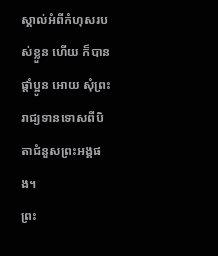ស្គាល់អំពីកំហុសរបស់ខ្លួន ហើយ ក៏បានផ្តាំប្អូន អោយ សុំព្រះរាជ្យទានទោសពីបិតាជំនួសព្រះអង្គផង។
ព្រះ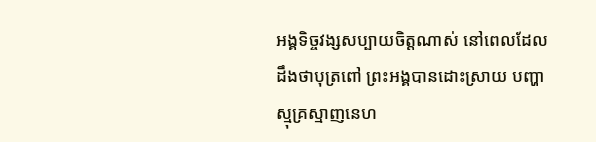អង្គទិច្ចវង្សសប្បាយចិត្តណាស់ នៅពេលដែលដឹងថាបុត្រពៅ ព្រះអង្គបានដោះស្រាយ បញ្ហាស្មុគ្រស្មាញនេហ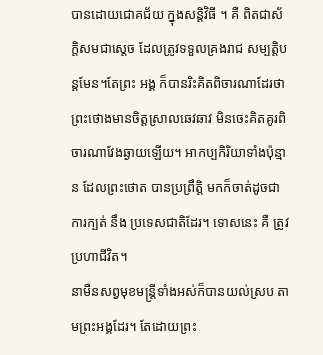បានដោយជោគជ័យ ក្នុងសន្តិវិធី ។ គឺ ពិតជាស័ក្តិសមជាស្តេច ដែលត្រូវទទួលគ្រងរាជ សម្បត្តិបន្តមែន។តែព្រះ អង្គ ក៏បានរិះគិតពិចារណាដែរថា ព្រះថោងមានចិត្តស្រាលឆេវឆាវ មិនចេះគិតគូរពិចារណាវែងឆ្ងាយឡើយ។ អាកប្បកិរិយាទាំងប៉ុន្មាន ដែលព្រះថោត បានប្រព្រឹត្តិ មកក៏ចាត់ដូចជាការក្បត់ នឹង ប្រទេសជាតិដែរ។ ទោសនេះ គឺ ត្រូវប្រហាជីវិត។
នាមឺនសព្វមុខមន្ត្រីទាំងអស់ក៏បានយល់ស្រប តាមព្រះអង្គដែរ។ តែដោយព្រះ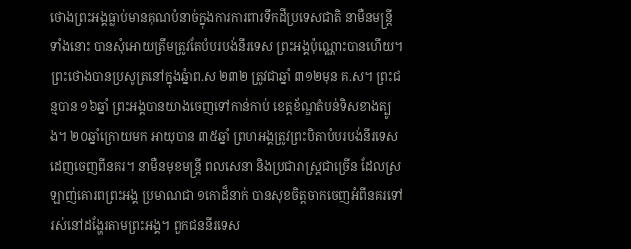ថោងព្រះអង្គធ្លាប់មានគុណបំនាច់ក្នុងការការពារទឹកដីប្រទេសជាតិ នាមឺនមន្រ្តី ទាំងនោះ បានសុំអោយត្រឹមត្រូវតែបំបរបង់នីរទេស ព្រះអង្គប៉ុណ្ណោះបានហើយ។
ព្រះថោងបានប្រសូត្រនៅក្នុងឆ្នំាព.ស ២៣២ ត្រូវជាឆ្នាំ ៣១២មុន គ.ស។ ព្រះជន្មបាន ១៦ឆ្នាំ ព្រះអង្គបានយាងចេញទៅកាន់កាប់ ខេត្តខ័ណ្ឌតំបន់ទិសខាងត្បូង។ ២០ឆ្នាំក្រោយមក អាយុបាន ៣៥ឆ្នាំ ព្រហអង្គត្រូវព្រះបិតាបំបរបង់នីរទេស ដេញចេញពីនគរ។ នាមឺនមុខមន្រ្តី ពលសេនា និងប្រជារាស្រ្តជាច្រើន ដែលស្រឡាញ់គោរពព្រះអង្គ ប្រមាណជា ១កោដ៏នាក់ បានសុខចិត្តចាកចេញអំពីនគរទៅរស់នៅដង្ហែរតាមព្រះអង្គ។ ពួកជននីរទេស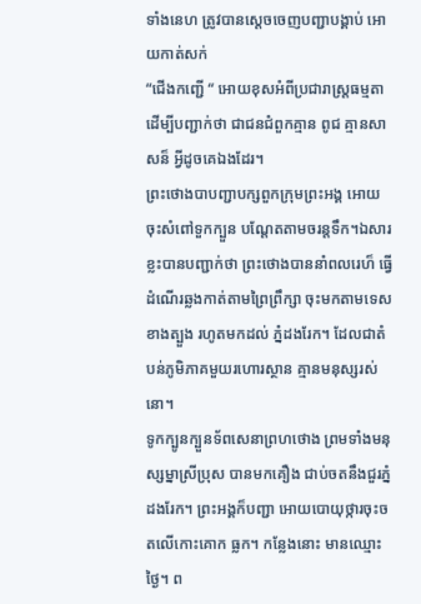ទាំងនេហ ត្រូវបានស្តេចចេញបញ្ជាបង្គាប់ អោយកាត់សក់
“ជើងកញ្ជើ “ អោយខុសអំពីប្រជារាស្ត្រធម្មតា ដើម្បីបញ្ជាក់ថា ជាជនជំពួកគ្មាន ពូជ គ្មានសាសន៏ អ្វីដូចគេឯងដែរ។
ព្រះថោងបាបញ្ជាបក្សពួកក្រុមព្រះអង្គ អោយចុះសំពៅទួកក្បួន បណ្តែតតាមចរន្តទឹក។ឯសារខ្លះបានបញ្ជាក់ថា ព្រះថោងបាននាំពលរេហ៏ ធ្វើ ដំណើរឆ្លងកាត់តាមព្រៃព្រឹក្សា ចុះមកតាមទេសខាងត្បួង រហូតមកដល់ ភ្នំដងរែក។ ដែលជាតំបន់ភូមិភាគមួយរហោរស្ថាន គ្មានមនុស្សរស់នោ។
ទូកក្បូនក្បួនទ័ពសេនាព្រហថោង ព្រមទាំងមនុស្សម្នាស្រីប្រុស បានមកគឿង ជាប់ចតនឹងជួរភ្នំដងរែក។ ព្រះអង្គក៏បញ្ជា អោយបោយុថ្ការចុះចតលើកោះគោក ធ្លក។ កន្លែងនោះ មានឈ្មោះថ្ងៃ។ ព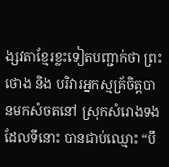ង្សវតាខ្មែរខ្លះទៀតបញ្ជាក់ថា ព្រះថោង និង បរិវារអ្នកស្មគ្រ័ចិត្តបានមកសំចតនៅ ស្រុកសំរោងទង ដែលទីនោះ បានជាប់ឈ្មោះ “បឹ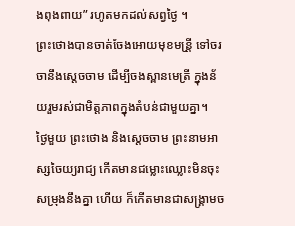ងពុងពាយ” រហូតមកដល់សព្វថ្ងៃ ។
ព្រះថោងបានចាត់ចែងអោយមុខមន្រី្ត ទៅចរចានឹងស្តេចចាម ដើម្បីចងស្ពានមេត្រី ក្នុងន័យរួមរស់ជាមិត្តភាពក្នុងតំបន់ជាមួយគ្នា។
ថ្ងៃមួយ ព្រះថោង និងសេ្តចចាម ព្រះនាមអាស្សចៃយ្យរាជ្យ កើតមានជម្លោះឈ្លោះមិនចុះសម្រុងនឹងគ្នា ហើយ ក៏កើតមានជាសង្គ្រាមច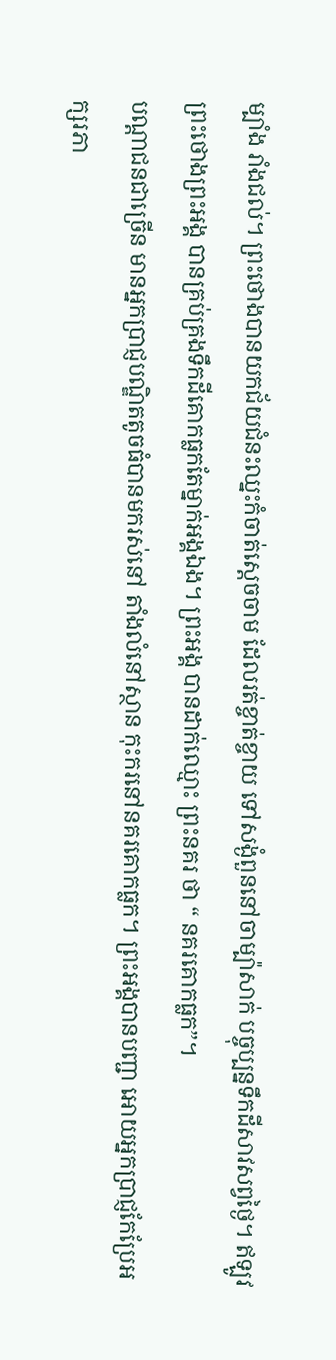ម្បាំង រាំងជល់។ ព្រះថោងបានយកជ័យជំនះឈ្នះកំចាត់ស្តេចចាម ដែលរត់ខ្ចាត់ខ្ចាយ ទៅសង្ងំពួននៅចាម្ប៉ាសាក់ បច្ចុប្បន្នទឹកដីសាវសព្វថ្ងៃ។ ឥឡូវ ព្រះថោងព្រះអង្គ បានគ្រប់គ្រងទឹកដីគោកធ្លកតែម្នាក់អង្គឯង។ ព្រះអង្គ បានដាក់ឈ្មោះ ព្រះនគរ ថា “ នគរគោកធ្លក”។
បណ្តាជនជាច្រើន មានអ្នកប្រាជ្ញបណ្ឌិតតូចធំបានមករស់នៅ តាំងលំនៅស្ថាន កុះករនៅនគរគោកធ្លក។ ព្រះអង្គបានបញ្ជា អោយអ្នកប្រាជ្ញកែប្រែអក្សរភា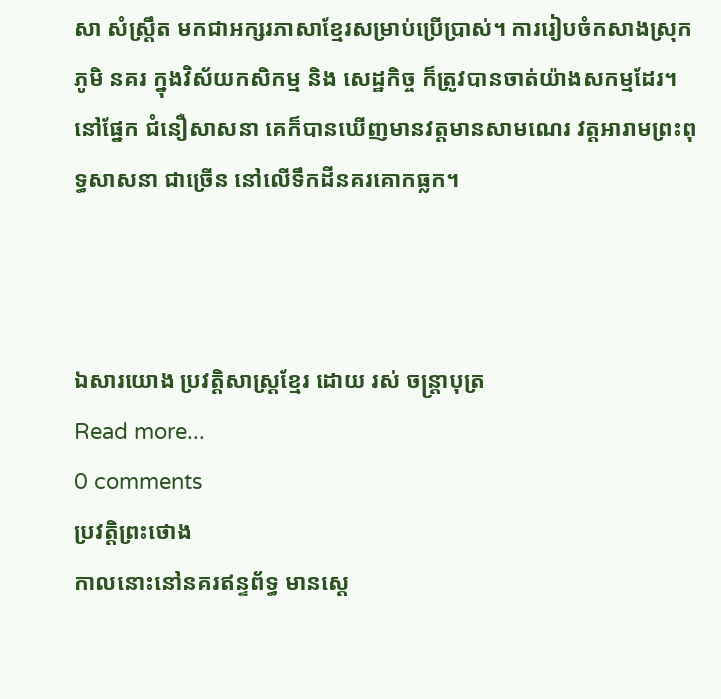សា សំស្រឹ្តត មកជាអក្សរភាសាខ្មែរសម្រាប់ប្រើប្រាស់។ ការរៀបចំកសាងស្រុកភូមិ នគរ ក្នុងវិស័យកសិកម្ម និង សេដ្ឋកិច្ច ក៏ត្រូវបានចាត់យ៉ាងសកម្មដែរ។ នៅផ្នែក ជំនឿសាសនា គេក៏បានឃើញមានវត្តមានសាមណេរ វត្តអារាមព្រះពុទ្ធសាសនា ជាច្រើន នៅលើទឹកដីនគរគោកធ្លក។



ឯសារយោង ប្រវត្តិសាស្ត្រខ្មែរ ដោយ រស់ ចន្រ្តាបុត្រ
Read more...
0 comments
ប្រវត្តិព្រះថោង
កាលនោះនៅនគរឥន្ទព័ទ្ធ មានស្តេ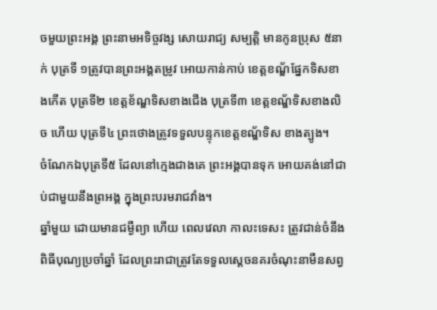ចមួយព្រះអង្គ ព្រះនាមអទិច្ចវង្ស សោយរាជ្យ សម្បត្តិ មានកូនប្រុស ៥នាក់ បុត្រទី ១ត្រូវបានព្រះអង្គតម្រូវ អោយកាន់កាប់ ខេត្តខណ្ឌ័ផ្នែកទិសខាងកើត បុត្រទី២ ខេត្តខ័ណ្ឌទិសខាងជើង បុត្រទី៣ ខេត្តខណ្ឌ័ទិសខាងលិច ហើយ បុត្រទី៤ ព្រះថោងត្រូវទទួលបន្ទុកខេត្តខណ្ឌ័ទិស ខាងត្បូង។
ចំណែកឯបុត្រទី៥ ដែលនៅក្មេងជាងគេ ព្រះអង្គបានទុក អោយគង់នៅជាប់ជាមួយនឹងព្រអង្គ ក្នុងព្រះបរមរាជវាំង។
ឆ្នាំមួយ ដោយមានជម្ងឺព្យា ហើយ ពេលវេលា កាលះទេសះ ត្រូវជាន់ចំនឹង ពិធីបុណ្យប្រចាំឆ្នាំ ដែលព្រះរាជាត្រូវតែទទួលស្តេចនគរចំណុះនាមឺនសព្វ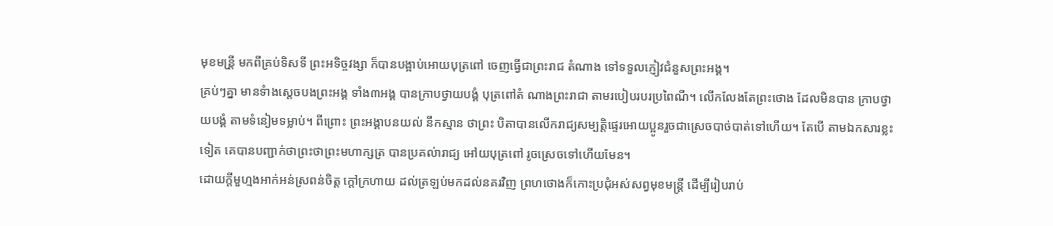មុខមន្រី្ត មកពីគ្រប់ទិសទី ព្រះអទិច្ចវង្សា ក៏បានបង្អាប់អោយបុត្រពៅ ចេញធ្វើជាព្រះរាជ តំណាង ទៅទទួលភ្ញៀវជំនួសព្រះអង្គ។
គ្រប់ៗគ្នា មានទំាងស្តេចបងព្រះអង្គ ទាំង៣អង្គ បានក្រាបថ្វាយបង្គំ បុត្រពៅតំ ណាងព្រះរាជា តាមរបៀបរបរប្រពៃណី។ លើកលែងតែព្រះថោង ដែលមិនបាន ក្រាបថ្វាយបង្គំ តាមទំនៀមទម្លាប់។ ពីព្រោះ ព្រះអង្គាបនយល់ នឹកស្មាន ថាព្រះ បិតាបានលើករាជ្យសម្បត្តិផ្ទេរអោយប្អូនរួចជាស្រេចបាច់បាត់ទៅហើយ។ តែបើ តាមឯកសារខ្លះទៀត គេបានបញ្ជាក់ថាព្រះថាព្រះមហាក្សត្រ បានប្រគល់ារាជ្យ អៅយបុត្រពៅ រូចស្រេចទៅហើយមែន។
ដោយក្តីមួហ្មងអាក់អន់ស្រពន់ចិត្ត ក្តៅក្រហាយ ដល់ត្រឡប់មកដល់នគរវិញ ព្រហថោងក៏កោះប្រជុំអស់សព្វមុខមន្ត្រី ដើម្បីរៀបរាប់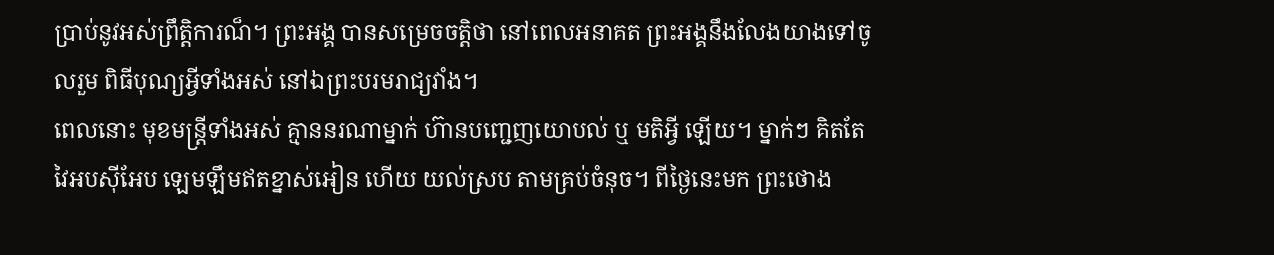ប្រាប់នូវអស់ព្រឹត្តិការណ៏។ ព្រះអង្គ បានសម្រេចចត្តិថា នៅពេលអនាគត ព្រះអង្គនឹងលែងយាងទៅចូលរួម ពិធីបុណ្យអ្វីទាំងអស់ នៅឯព្រះបរមរាជ្យវាំង។
ពេលនោះ មុខមន្ត្រីទាំងអស់ គ្មាននរណាម្នាក់ ហ៊ានបញ្ជេញយោបល់ ឬ មតិអ្វី ឡើយ។ ម្នាក់ៗ គិតតែវៃអបស៊ីអែប ឡេមឡឹមឥតខ្នាស់អៀន ហើយ យល់ស្រប តាមគ្រប់ចំនុច។ ពីថ្ងៃនេះមក ព្រះថោង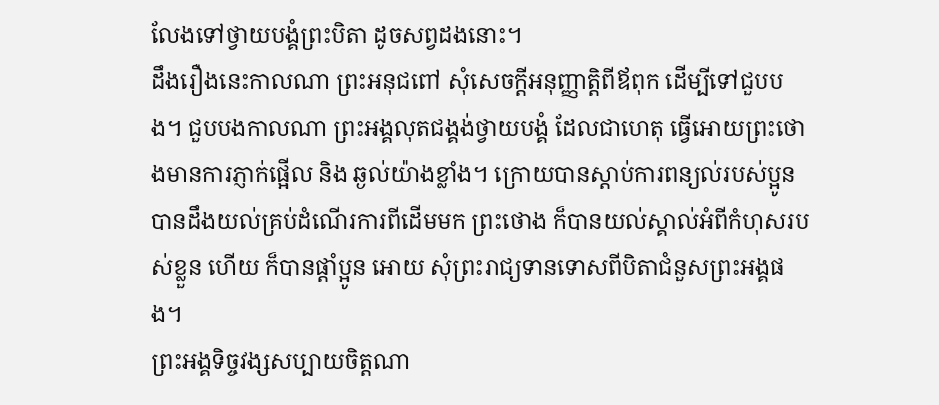លែងទៅថ្វាយបង្គំព្រះបិតា ដូចសព្វដងនោះ។
ដឹងរឿងនេះកាលណា ព្រះអនុជពៅ សុំសេចក្តីអនុញ្ញាត្តិពីឪពុក ដើម្បីទៅជួបបង។ ជួបបងកាលណា ព្រះអង្គលុតជង្គង់ថ្វាយបង្គំ ដែលជាហេតុ ធ្វើអោយព្រះថោងមានការភ្ញាក់ផ្អើល និង ឆ្ងល់យ៉ាងខ្លាំង។ ក្រោយបានស្តាប់ការពន្យល់របស់ប្អូន បានដឹងយល់គ្រប់ដំណើរការពីដើមមក ព្រះថោង ក៏បានយល់ស្គាល់អំពីកំហុសរបស់ខ្លួន ហើយ ក៏បានផ្តាំប្អូន អោយ សុំព្រះរាជ្យទានទោសពីបិតាជំនួសព្រះអង្គផង។
ព្រះអង្គទិច្ចវង្សសប្បាយចិត្តណា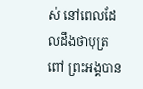ស់ នៅពេលដែលដឹងថាបុត្រពៅ ព្រះអង្គបាន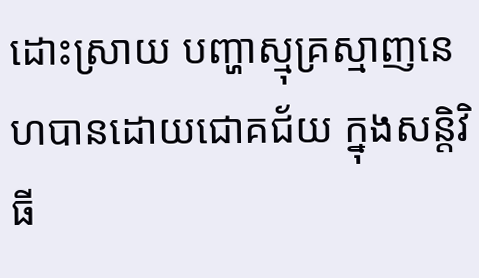ដោះស្រាយ បញ្ហាស្មុគ្រស្មាញនេហបានដោយជោគជ័យ ក្នុងសន្តិវិធី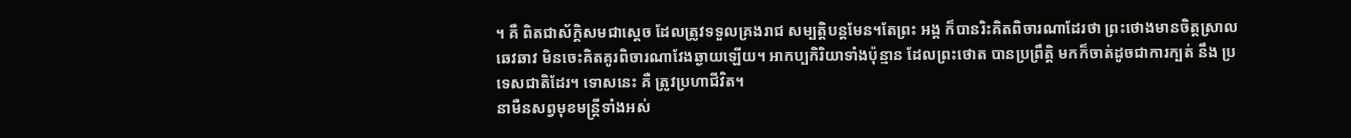។ គឺ ពិតជាស័ក្តិសមជាស្តេច ដែលត្រូវទទួលគ្រងរាជ សម្បត្តិបន្តមែន។តែព្រះ អង្គ ក៏បានរិះគិតពិចារណាដែរថា ព្រះថោងមានចិត្តស្រាលឆេវឆាវ មិនចេះគិតគូរពិចារណាវែងឆ្ងាយឡើយ។ អាកប្បកិរិយាទាំងប៉ុន្មាន ដែលព្រះថោត បានប្រព្រឹត្តិ មកក៏ចាត់ដូចជាការក្បត់ នឹង ប្រទេសជាតិដែរ។ ទោសនេះ គឺ ត្រូវប្រហាជីវិត។
នាមឺនសព្វមុខមន្ត្រីទាំងអស់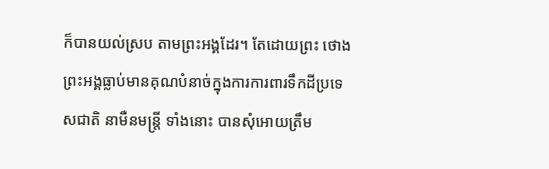ក៏បានយល់ស្រប តាមព្រះអង្គដែរ។ តែដោយព្រះ ថោងព្រះអង្គធ្លាប់មានគុណបំនាច់ក្នុងការការពារទឹកដីប្រទេសជាតិ នាមឺនមន្រ្តី ទាំងនោះ បានសុំអោយត្រឹម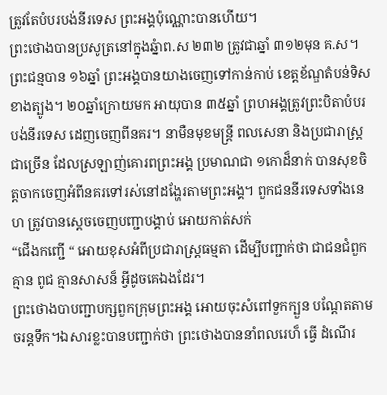ត្រូវតែបំបរបង់នីរទេស ព្រះអង្គប៉ុណ្ណោះបានហើយ។
ព្រះថោងបានប្រសូត្រនៅក្នុងឆ្នំាព.ស ២៣២ ត្រូវជាឆ្នាំ ៣១២មុន គ.ស។ ព្រះជន្មបាន ១៦ឆ្នាំ ព្រះអង្គបានយាងចេញទៅកាន់កាប់ ខេត្តខ័ណ្ឌតំបន់ទិសខាងត្បូង។ ២០ឆ្នាំក្រោយមក អាយុបាន ៣៥ឆ្នាំ ព្រហអង្គត្រូវព្រះបិតាបំបរបង់នីរទេស ដេញចេញពីនគរ។ នាមឺនមុខមន្រ្តី ពលសេនា និងប្រជារាស្រ្តជាច្រើន ដែលស្រឡាញ់គោរពព្រះអង្គ ប្រមាណជា ១កោដ៏នាក់ បានសុខចិត្តចាកចេញអំពីនគរទៅរស់នៅដង្ហែរតាមព្រះអង្គ។ ពួកជននីរទេសទាំងនេហ ត្រូវបានស្តេចចេញបញ្ជាបង្គាប់ អោយកាត់សក់
“ជើងកញ្ជើ “ អោយខុសអំពីប្រជារាស្ត្រធម្មតា ដើម្បីបញ្ជាក់ថា ជាជនជំពួកគ្មាន ពូជ គ្មានសាសន៏ អ្វីដូចគេឯងដែរ។
ព្រះថោងបាបញ្ជាបក្សពួកក្រុមព្រះអង្គ អោយចុះសំពៅទួកក្បួន បណ្តែតតាមចរន្តទឹក។ឯសារខ្លះបានបញ្ជាក់ថា ព្រះថោងបាននាំពលរេហ៏ ធ្វើ ដំណើរ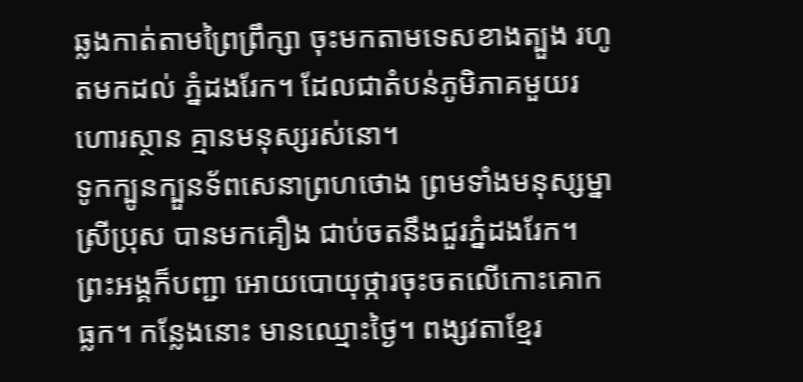ឆ្លងកាត់តាមព្រៃព្រឹក្សា ចុះមកតាមទេសខាងត្បួង រហូតមកដល់ ភ្នំដងរែក។ ដែលជាតំបន់ភូមិភាគមួយរហោរស្ថាន គ្មានមនុស្សរស់នោ។
ទូកក្បូនក្បួនទ័ពសេនាព្រហថោង ព្រមទាំងមនុស្សម្នាស្រីប្រុស បានមកគឿង ជាប់ចតនឹងជួរភ្នំដងរែក។ ព្រះអង្គក៏បញ្ជា អោយបោយុថ្ការចុះចតលើកោះគោក ធ្លក។ កន្លែងនោះ មានឈ្មោះថ្ងៃ។ ពង្សវតាខ្មែរ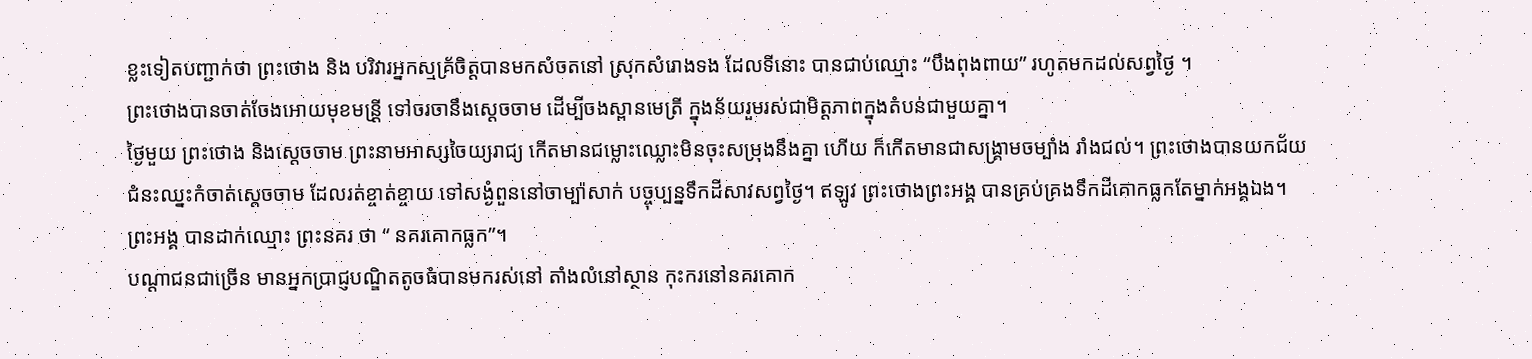ខ្លះទៀតបញ្ជាក់ថា ព្រះថោង និង បរិវារអ្នកស្មគ្រ័ចិត្តបានមកសំចតនៅ ស្រុកសំរោងទង ដែលទីនោះ បានជាប់ឈ្មោះ “បឹងពុងពាយ” រហូតមកដល់សព្វថ្ងៃ ។
ព្រះថោងបានចាត់ចែងអោយមុខមន្រី្ត ទៅចរចានឹងស្តេចចាម ដើម្បីចងស្ពានមេត្រី ក្នុងន័យរួមរស់ជាមិត្តភាពក្នុងតំបន់ជាមួយគ្នា។
ថ្ងៃមួយ ព្រះថោង និងសេ្តចចាម ព្រះនាមអាស្សចៃយ្យរាជ្យ កើតមានជម្លោះឈ្លោះមិនចុះសម្រុងនឹងគ្នា ហើយ ក៏កើតមានជាសង្គ្រាមចម្បាំង រាំងជល់។ ព្រះថោងបានយកជ័យជំនះឈ្នះកំចាត់ស្តេចចាម ដែលរត់ខ្ចាត់ខ្ចាយ ទៅសង្ងំពួននៅចាម្ប៉ាសាក់ បច្ចុប្បន្នទឹកដីសាវសព្វថ្ងៃ។ ឥឡូវ ព្រះថោងព្រះអង្គ បានគ្រប់គ្រងទឹកដីគោកធ្លកតែម្នាក់អង្គឯង។ ព្រះអង្គ បានដាក់ឈ្មោះ ព្រះនគរ ថា “ នគរគោកធ្លក”។
បណ្តាជនជាច្រើន មានអ្នកប្រាជ្ញបណ្ឌិតតូចធំបានមករស់នៅ តាំងលំនៅស្ថាន កុះករនៅនគរគោក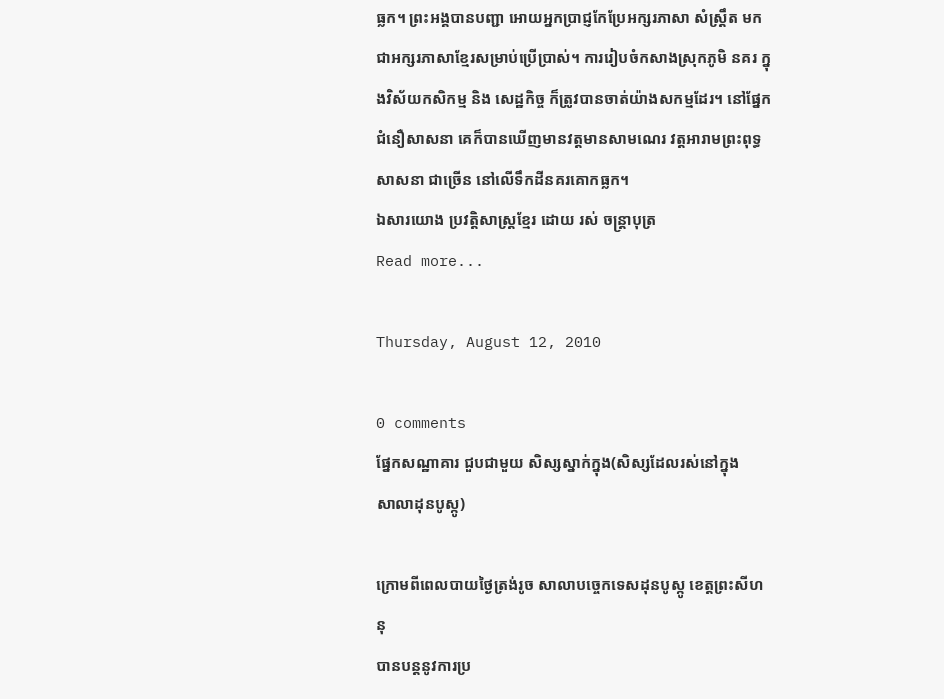ធ្លក។ ព្រះអង្គបានបញ្ជា អោយអ្នកប្រាជ្ញកែប្រែអក្សរភាសា សំស្រឹ្តត មកជាអក្សរភាសាខ្មែរសម្រាប់ប្រើប្រាស់។ ការរៀបចំកសាងស្រុកភូមិ នគរ ក្នុងវិស័យកសិកម្ម និង សេដ្ឋកិច្ច ក៏ត្រូវបានចាត់យ៉ាងសកម្មដែរ។ នៅផ្នែក ជំនឿសាសនា គេក៏បានឃើញមានវត្តមានសាមណេរ វត្តអារាមព្រះពុទ្ធសាសនា ជាច្រើន នៅលើទឹកដីនគរគោកធ្លក។
ឯសារយោង ប្រវត្តិសាស្ត្រខ្មែរ ដោយ រស់ ចន្រ្តាបុត្រ
Read more...

Thursday, August 12, 2010

0 comments
ផ្នែកសណ្ឋាគារ ជួបជាមួយ សិស្សស្នាក់ក្នុង(សិស្សដែលរស់នៅក្នុង
សាលាដុនបូស្កូ)

ក្រោមពីពេលបាយថ្ងៃត្រង់រូច សាលាបច្ចេកទេសដុនបូស្កូ ខេត្តព្រះសីហនុ
បានបន្តនូវការប្រ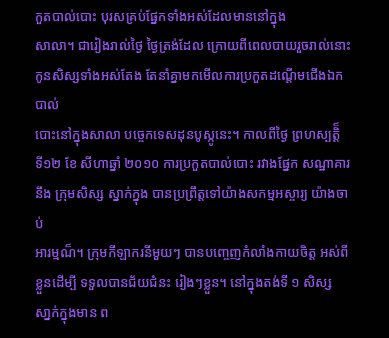កួតបាល់បោះ បុរសគ្រប់ផ្នែកទាំងអស់ដែលមាននៅក្នុង
សាលា។ ជារៀងរាល់ថ្ងៃ ថ្ងៃត្រង់ដែល ក្រោយពីពេលបាយរួចរាល់នោះ
កូនសិស្សទាំងអស់តែង តែនាំគ្នាមកមើលការប្រកួតដណ្តើមជើងឯក បាល់
បោះនៅក្នុងសាលា បច្ចេកទេសដុនបូស្កូនេះ។ កាលពីថ្ងៃ ព្រហស្បត្តិ៏
ទី១២ ខែ សីហាឆ្នាំ ២០១០ ការប្រកួតបាល់បោះ រវាងផ្នែក សណ្ឋាគារ
នឹង ក្រុមសិស្ស ស្នាក់ក្នុង បានប្រព្រឹត្តទៅយ៉ាងសកម្មអស្ចារ្យ យ៉ាងចាប់
អារម្មណ៏។ ក្រុមកីឡាករនីមួយៗ បានបញ្ចេញកំលាំងកាយចិត្ត អស់ពី
ខ្លួនដើម្បី ទទួលបានជ័យជំនះ រៀងៗខ្លួន។ នៅក្នុងតង់ទី ១ សិស្ស
សា្នក់ក្នុងមាន ព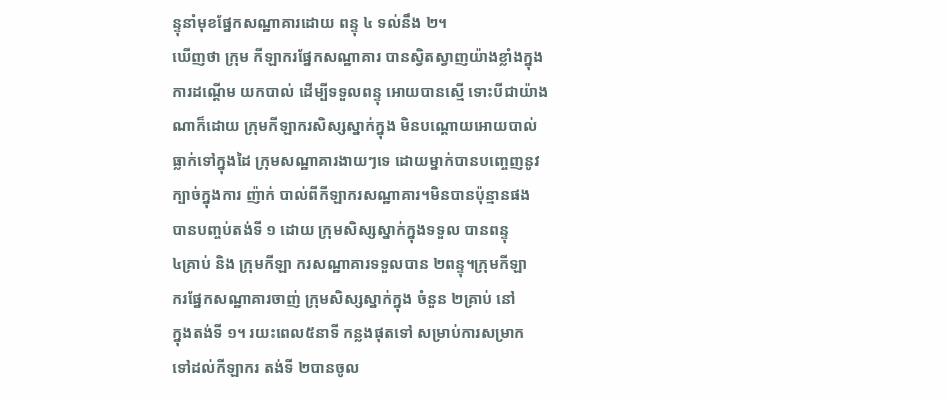ន្ទុនាំមុខផ្នែកសណ្ឋាគារដោយ ពន្ទុ ៤ ទល់នឹង ២។
ឃើញថា ក្រុម កីឡាករផ្នែកសណ្ឋាគារ បានស្វិតស្វាញយ៉ាងខ្លាំងក្នុង
ការដណ្តើម យកបាល់ ដើម្បីទទួលពន្ទុ អោយបានស្មើ ទោះបីជាយ៉ាង
ណាក៏ដោយ ក្រុមកីឡាករសិស្សស្នាក់ក្នុង មិនបណ្តោយអោយបាល់
ធ្លាក់ទៅក្នុងដៃ ក្រុមសណ្ឋាគារងាយៗទេ ដោយម្នាក់បានបញ្ចេញនូវ
ក្បាច់ក្នុងការ ញ៉ាក់ បាល់ពីកីឡាករសណ្ឋាគារ។មិនបានប៉ុន្មានផង
បានបញ្ចប់តង់ទី ១ ដោយ ក្រុមសិស្សស្នាក់ក្នុងទទួល បានពន្ទុ
៤គ្រាប់ និង ក្រុមកីឡា ករសណ្ឋាគារទទួលបាន ២ពន្ទុ។ក្រុមកីឡា
ករផ្នែកសណ្ឋាគារចាញ់ ក្រុមសិស្សស្នាក់ក្នុង ចំនួន ២គ្រាប់ នៅ
ក្នុងតង់ទី ១។ រយះពេល៥នាទី កន្លងផុតទៅ សម្រាប់ការសម្រាក
ទៅដល់កីឡាករ តង់ទី ២បានចូល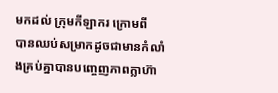មកដល់ ក្រុមកីឡាករ ក្រោមពី
បានឈប់សម្រាកដូចជាមានកំលាំងគ្រប់គ្នាបានបញ្ចេញភាពក្លាហ៊ា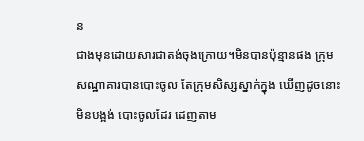ន
ជាងមុនដោយសារជាតង់ចុងក្រោយ។មិនបានប៉ុន្មានផង កុ្រម
សណ្ឋាគារបានបោះចូល តែក្រុមសិស្សស្នាក់ក្នុង ឃើញដូចនោះ
មិនបង្អង់ បោះចូលដែរ ដេញតាម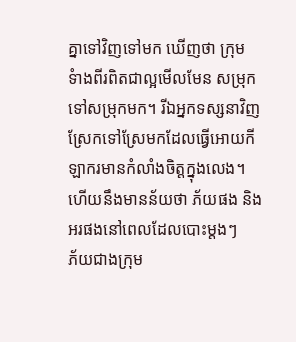គ្នាទៅវិញទៅមក ឃើញថា ក្រុម
ទំាងពីរពិតជាល្អមើលមែន សម្រុកទៅសម្រុកមក។ រីឯអ្នកទស្សនាវិញ ស្រែកទៅស្រែមកដែលធ្វើអោយកីឡាករមានកំលាំងចិត្តក្នុងលេង។
ហើយនឹងមានន័យថា ភ័យផង និង អរផងនៅពេលដែលបោះម្តងៗ
ភ័យជាងក្រុម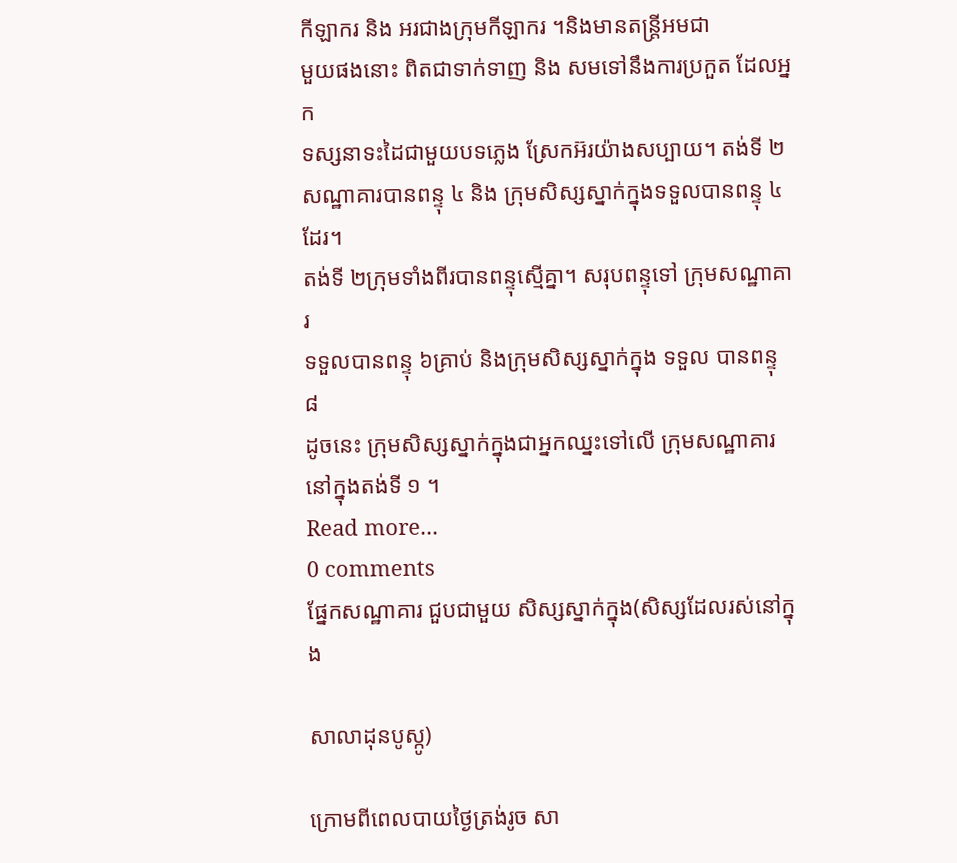កីឡាករ និង អរជាងក្រុមកីឡាករ ។និងមានតន្រ្តីអមជា
មួយផងនោះ ពិតជាទាក់ទាញ និង សមទៅនឹងការប្រកួត ដែលអ្នក
ទស្សនាទះដៃជាមួយបទភ្លេង ស្រែកអ៊រយ៉ាងសប្បាយ។ តង់ទី ២
សណ្ឋាគារបានពន្ទុ ៤ និង ក្រុមសិស្សស្នាក់ក្នុងទទួលបានពន្ទុ ៤ដែរ។
តង់ទី ២ក្រុមទាំងពីរបានពន្ទុស្មើគ្នា។ សរុបពន្ទុទៅ ក្រុមសណ្ឋាគារ
ទទួលបានពន្ទុ ៦គ្រាប់ និងក្រុមសិស្សស្នាក់ក្នុង ទទួល បានពន្ទុ ៨
ដូចនេះ ក្រុមសិស្សស្នាក់ក្នុងជាអ្នកឈ្នះទៅលើ ក្រុមសណ្ឋាគារ
នៅក្នុងតង់ទី ១ ។
Read more...
0 comments
ផ្នែកសណ្ឋាគារ ជួបជាមួយ សិស្សស្នាក់ក្នុង(សិស្សដែលរស់នៅក្នុង

សាលាដុនបូស្កូ)

ក្រោមពីពេលបាយថ្ងៃត្រង់រូច សា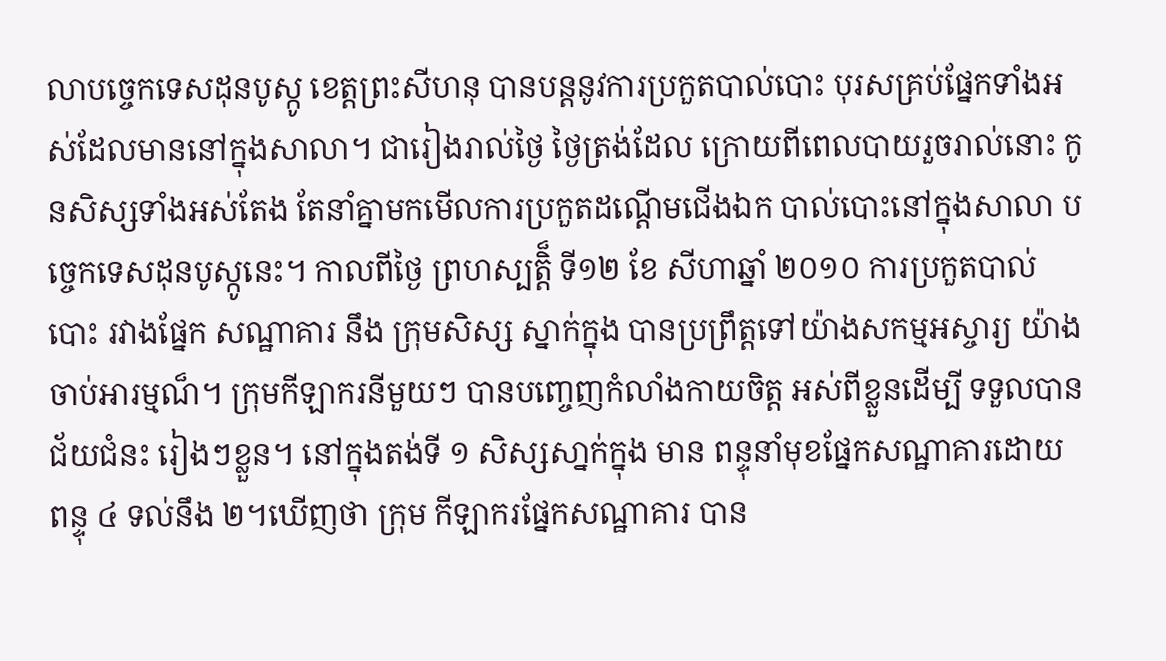លាបច្ចេកទេសដុនបូស្កូ ខេត្តព្រះសីហនុ បានបន្តនូវការប្រកួតបាល់បោះ បុរសគ្រប់ផ្នែកទាំងអស់ដែលមាននៅក្នុងសាលា។ ជារៀងរាល់ថ្ងៃ ថ្ងៃត្រង់ដែល ក្រោយពីពេលបាយរួចរាល់នោះ កូនសិស្សទាំងអស់តែង តែនាំគ្នាមកមើលការប្រកួតដណ្តើមជើងឯក បាល់បោះនៅក្នុងសាលា បច្ចេកទេសដុនបូស្កូនេះ។ កាលពីថ្ងៃ ព្រហស្បត្តិ៏ ទី១២ ខែ សីហាឆ្នាំ ២០១០ ការប្រកួតបាល់បោះ រវាងផ្នែក សណ្ឋាគារ នឹង ក្រុមសិស្ស ស្នាក់ក្នុង បានប្រព្រឹត្តទៅយ៉ាងសកម្មអស្ចារ្យ យ៉ាងចាប់អារម្មណ៏។ ក្រុមកីឡាករនីមួយៗ បានបញ្ចេញកំលាំងកាយចិត្ត អស់ពីខ្លួនដើម្បី ទទួលបានជ័យជំនះ រៀងៗខ្លួន។ នៅក្នុងតង់ទី ១ សិស្សសា្នក់ក្នុង មាន ពន្ទុនាំមុខផ្នែកសណ្ឋាគារដោយ ពន្ទុ ៤ ទល់នឹង ២។ឃើញថា ក្រុម កីឡាករផ្នែកសណ្ឋាគារ បាន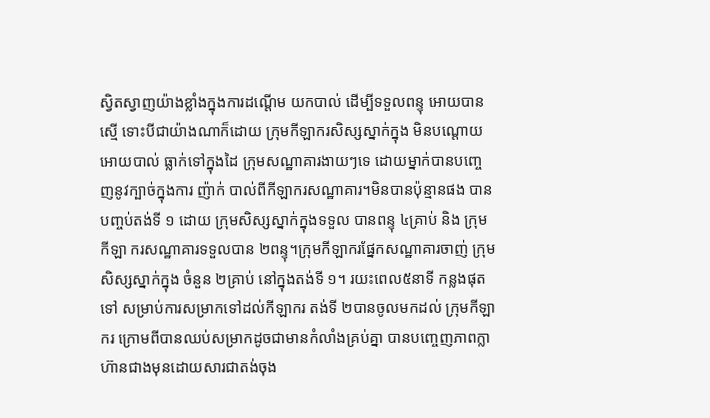ស្វិតស្វាញយ៉ាងខ្លាំងក្នុងការដណ្តើម យកបាល់ ដើម្បីទទួលពន្ទុ អោយបានស្មើ ទោះបីជាយ៉ាងណាក៏ដោយ ក្រុមកីឡាករសិស្សស្នាក់ក្នុង មិនបណ្តោយអោយបាល់ ធ្លាក់ទៅក្នុងដៃ ក្រុមសណ្ឋាគារងាយៗទេ ដោយម្នាក់បានបញ្ចេញនូវក្បាច់ក្នុងការ ញ៉ាក់ បាល់ពីកីឡាករសណ្ឋាគារ។មិនបានប៉ុន្មានផង បានបញ្ចប់តង់ទី ១ ដោយ ក្រុមសិស្សស្នាក់ក្នុងទទួល បានពន្ទុ ៤គ្រាប់ និង ក្រុមកីឡា ករសណ្ឋាគារទទួលបាន ២ពន្ទុ។ក្រុមកីឡាករផ្នែកសណ្ឋាគារចាញ់ ក្រុមសិស្សស្នាក់ក្នុង ចំនួន ២គ្រាប់ នៅក្នុងតង់ទី ១។ រយះពេល៥នាទី កន្លងផុតទៅ សម្រាប់ការសម្រាកទៅដល់កីឡាករ តង់ទី ២បានចូលមកដល់ ក្រុមកីឡាករ ក្រោមពីបានឈប់សម្រាកដូចជាមានកំលាំងគ្រប់គ្នា បានបញ្ចេញភាពក្លាហ៊ានជាងមុនដោយសារជាតង់ចុង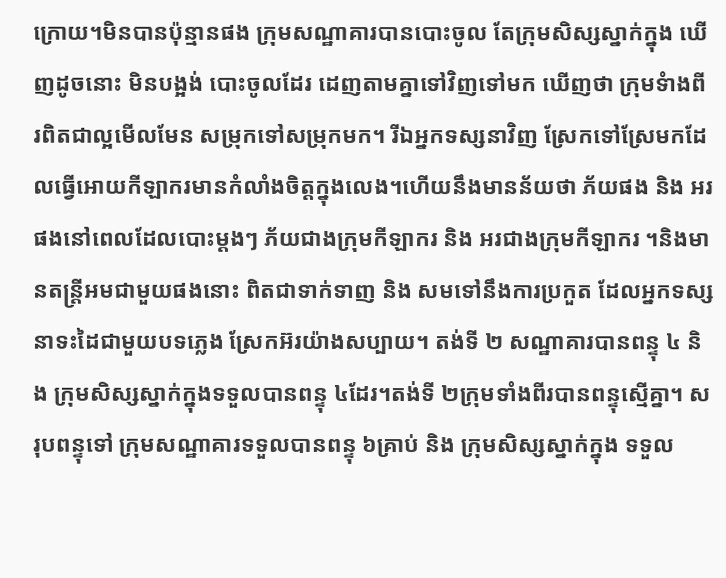ក្រោយ។មិនបានប៉ុន្មានផង កុ្រមសណ្ឋាគារបានបោះចូល តែក្រុមសិស្សស្នាក់ក្នុង ឃើញដូចនោះ មិនបង្អង់ បោះចូលដែរ ដេញតាមគ្នាទៅវិញទៅមក ឃើញថា ក្រុមទំាងពីរពិតជាល្អមើលមែន សម្រុកទៅសម្រុកមក។ រីឯអ្នកទស្សនាវិញ ស្រែកទៅស្រែមកដែលធ្វើអោយកីឡាករមានកំលាំងចិត្តក្នុងលេង។ហើយនឹងមានន័យថា ភ័យផង និង អរផងនៅពេលដែលបោះម្តងៗ ភ័យជាងក្រុមកីឡាករ និង អរជាងក្រុមកីឡាករ ។និងមានតន្រ្តីអមជាមួយផងនោះ ពិតជាទាក់ទាញ និង សមទៅនឹងការប្រកួត ដែលអ្នកទស្សនាទះដៃជាមួយបទភ្លេង ស្រែកអ៊រយ៉ាងសប្បាយ។ តង់ទី ២ សណ្ឋាគារបានពន្ទុ ៤ និង ក្រុមសិស្សស្នាក់ក្នុងទទួលបានពន្ទុ ៤ដែរ។តង់ទី ២ក្រុមទាំងពីរបានពន្ទុស្មើគ្នា។ សរុបពន្ទុទៅ ក្រុមសណ្ឋាគារទទួលបានពន្ទុ ៦គ្រាប់ និង ក្រុមសិស្សស្នាក់ក្នុង ទទួល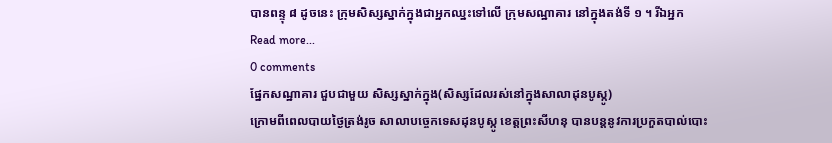បានពន្ទុ ៨ ដូចនេះ ក្រុមសិស្សស្នាក់ក្នុងជាអ្នកឈ្នះទៅលើ ក្រុមសណ្ឋាគារ នៅក្នុងតង់ទី ១ ។ រីឯអ្នក
Read more...
0 comments
ផ្នែកសណ្ឋាគារ ជួបជាមួយ សិស្សស្នាក់ក្នុង(សិស្សដែលរស់នៅក្នុងសាលាដុនបូស្កូ)
ក្រោមពីពេលបាយថ្ងៃត្រង់រូច សាលាបច្ចេកទេសដុនបូស្កូ ខេត្តព្រះសីហនុ បានបន្តនូវការប្រកួតបាល់បោះ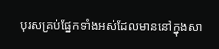បុរសគ្រប់ផ្នែកទាំងអស់ដែលមាននៅក្នុងសា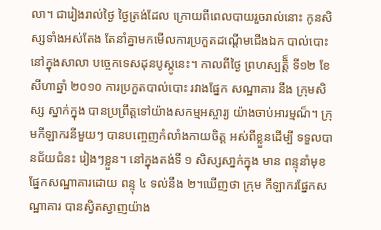លា។ ជារៀងរាល់ថ្ងៃ ថ្ងៃត្រង់ដែល ក្រោយពីពេលបាយរួចរាល់នោះ កូនសិស្សទាំងអស់តែង តែនាំគ្នាមកមើលការប្រកួតដណ្តើមជើងឯក បាល់បោះនៅក្នុងសាលា បច្ចេកទេសដុនបូស្កូនេះ។ កាលពីថ្ងៃ ព្រហស្បត្តិ៏ ទី១២ ខែ សីហាឆ្នាំ ២០១០ ការប្រកួតបាល់បោះ រវាងផ្នែក សណ្ឋាគារ នឹង ក្រុមសិស្ស ស្នាក់ក្នុង បានប្រព្រឹត្តទៅយ៉ាងសកម្មអស្ចារ្យ យ៉ាងចាប់អារម្មណ៏។ ក្រុមកីឡាករនីមួយៗ បានបញ្ចេញកំលាំងកាយចិត្ត អស់ពីខ្លួនដើម្បី ទទួលបានជ័យជំនះ រៀងៗខ្លួន។ នៅក្នុងតង់ទី ១ សិស្សសា្នក់ក្នុង មាន ពន្ទុនាំមុខផ្នែកសណ្ឋាគារដោយ ពន្ទុ ៤ ទល់នឹង ២។ឃើញថា ក្រុម កីឡាករផ្នែកសណ្ឋាគារ បានស្វិតស្វាញយ៉ាង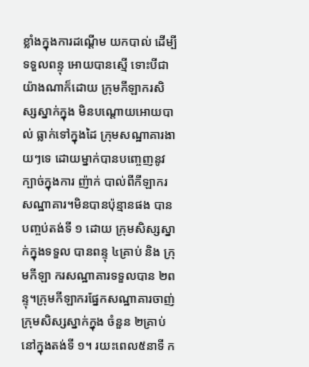ខ្លាំងក្នុងការដណ្តើម យកបាល់ ដើម្បីទទួលពន្ទុ អោយបានស្មើ ទោះបីជាយ៉ាងណាក៏ដោយ ក្រុមកីឡាករសិស្សស្នាក់ក្នុង មិនបណ្តោយអោយបាល់ ធ្លាក់ទៅក្នុងដៃ ក្រុមសណ្ឋាគារងាយៗទេ ដោយម្នាក់បានបញ្ចេញនូវក្បាច់ក្នុងការ ញ៉ាក់ បាល់ពីកីឡាករសណ្ឋាគារ។មិនបានប៉ុន្មានផង បានបញ្ចប់តង់ទី ១ ដោយ ក្រុមសិស្សស្នាក់ក្នុងទទួល បានពន្ទុ ៤គ្រាប់ និង ក្រុមកីឡា ករសណ្ឋាគារទទួលបាន ២ពន្ទុ។ក្រុមកីឡាករផ្នែកសណ្ឋាគារចាញ់ ក្រុមសិស្សស្នាក់ក្នុង ចំនួន ២គ្រាប់ នៅក្នុងតង់ទី ១។ រយះពេល៥នាទី ក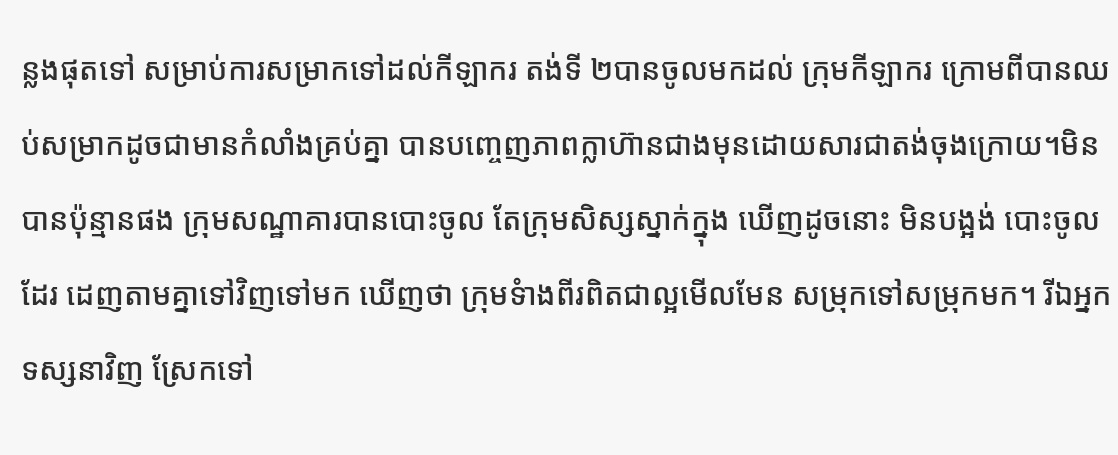ន្លងផុតទៅ សម្រាប់ការសម្រាកទៅដល់កីឡាករ តង់ទី ២បានចូលមកដល់ ក្រុមកីឡាករ ក្រោមពីបានឈប់សម្រាកដូចជាមានកំលាំងគ្រប់គ្នា បានបញ្ចេញភាពក្លាហ៊ានជាងមុនដោយសារជាតង់ចុងក្រោយ។មិនបានប៉ុន្មានផង កុ្រមសណ្ឋាគារបានបោះចូល តែក្រុមសិស្សស្នាក់ក្នុង ឃើញដូចនោះ មិនបង្អង់ បោះចូលដែរ ដេញតាមគ្នាទៅវិញទៅមក ឃើញថា ក្រុមទំាងពីរពិតជាល្អមើលមែន សម្រុកទៅសម្រុកមក។ រីឯអ្នកទស្សនាវិញ ស្រែកទៅ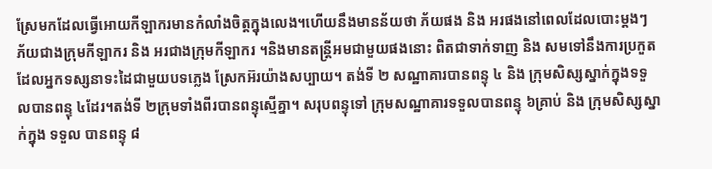ស្រែមកដែលធ្វើអោយកីឡាករមានកំលាំងចិត្តក្នុងលេង។ហើយនឹងមានន័យថា ភ័យផង និង អរផងនៅពេលដែលបោះម្តងៗ ភ័យជាងក្រុមកីឡាករ និង អរជាងក្រុមកីឡាករ ។និងមានតន្រ្តីអមជាមួយផងនោះ ពិតជាទាក់ទាញ និង សមទៅនឹងការប្រកួត ដែលអ្នកទស្សនាទះដៃជាមួយបទភ្លេង ស្រែកអ៊រយ៉ាងសប្បាយ។ តង់ទី ២ សណ្ឋាគារបានពន្ទុ ៤ និង ក្រុមសិស្សស្នាក់ក្នុងទទួលបានពន្ទុ ៤ដែរ។តង់ទី ២ក្រុមទាំងពីរបានពន្ទុស្មើគ្នា។ សរុបពន្ទុទៅ ក្រុមសណ្ឋាគារទទួលបានពន្ទុ ៦គ្រាប់ និង ក្រុមសិស្សស្នាក់ក្នុង ទទួល បានពន្ទុ ៨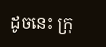ដូចនេះ ក្រុ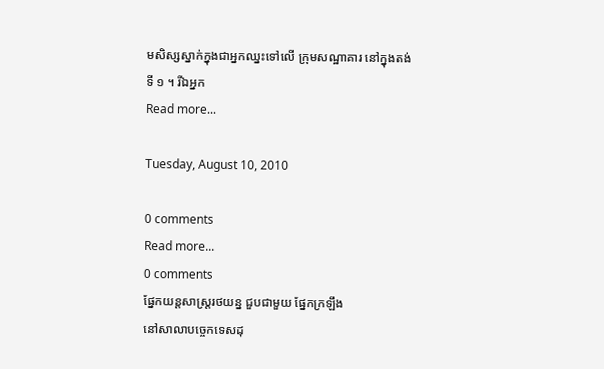មសិស្សស្នាក់ក្នុងជាអ្នកឈ្នះទៅលើ ក្រុមសណ្ឋាគារ នៅក្នុងតង់ទី ១ ។ រីឯអ្នក
Read more...

Tuesday, August 10, 2010

0 comments
Read more...
0 comments
ផ្នែកយន្តសាស្ត្ររថយន្ន ជួបជាមួយ ផ្នែកក្រឡឹង
នៅសាលាបច្ចេកទេសដុ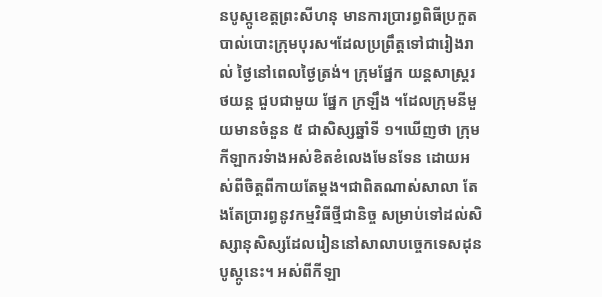នបូស្កូខេត្តព្រះសីហនុ មានការប្រារព្ធពិធីប្រកួតបាល់បោះក្រុមបុរស។ដែលប្រព្រឹត្តទៅជារៀងរាល់ ថ្ងៃនៅពេលថ្ងៃត្រង់។ ក្រុមផ្នែក យន្តសាស្រ្តរថយន្ត ជួបជាមួយ ផ្នែក ក្រឡឹង ។ដែលក្រុមនីមួយមានចំនួន ៥ ជាសិស្សឆ្នាំទី ១។ឃើញថា ក្រុមកីឡាករទំាងអស់ខិតខំលេងមែនទែន ដោយអស់ពីចិត្តពីកាយតែម្តង។ជាពិតណាស់សាលា តែងតែប្រារព្ធនូវកម្មវិធីថ្មីជានិច្ច សម្រាប់ទៅដល់សិស្សានុសិស្សដែលរៀននៅសាលាបច្ចេកទេសដុនបូស្កូនេះ។ អស់ពីកីឡា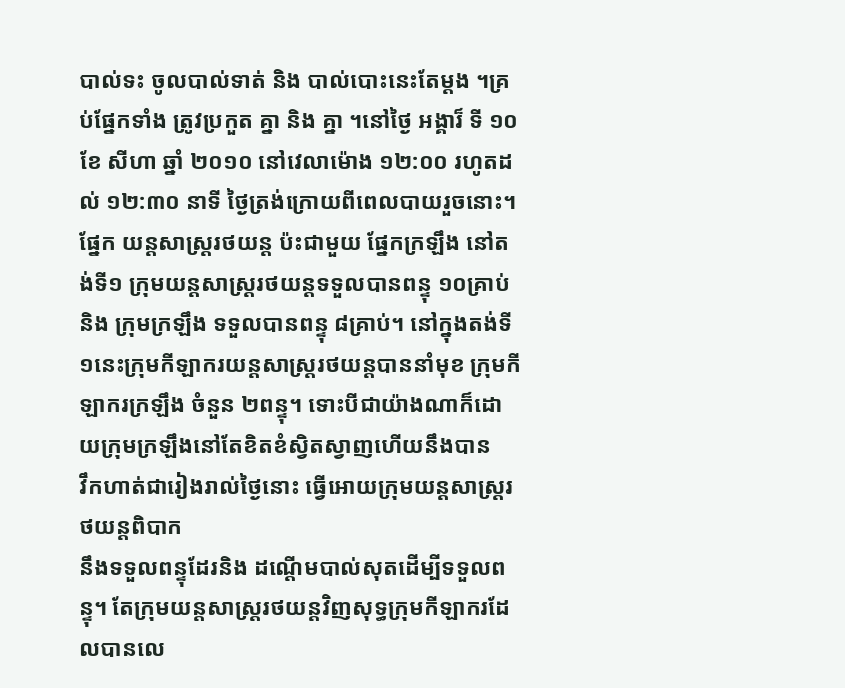បាល់ទះ ចូលបាល់ទាត់ និង បាល់បោះនេះតែម្តង ។គ្រប់ផ្នែកទាំង ត្រូវប្រកួត គ្នា និង គ្នា ។នៅថ្ងៃ អង្គារ៏ ទី ១០ ខែ សីហា ឆ្នាំ ២០១០ នៅវេលាម៉ោង ១២:០០ រហូតដល់ ១២:៣០ នាទី ថ្ងៃត្រង់ក្រោយពីពេលបាយរួចនោះ។ផ្នែក យន្តសាស្ត្ររថយន្ត ប៉ះជាមួយ ផ្នែកក្រឡឹង នៅតង់ទី១ ក្រុមយន្តសាស្ត្ររថយន្តទទួលបានពន្ទុ ១០គ្រាប់ និង ក្រុមក្រឡឹង ទទួលបានពន្ទុ ៨គ្រាប់។ នៅក្នុងតង់ទី១នេះក្រុមកីឡាករយន្តសាស្ត្ររថយន្តបាននាំមុខ ក្រុមកីឡាករក្រឡឹង ចំនួន ២ពន្ទុ។ ទោះបីជាយ៉ាងណាក៏ដោយក្រុមក្រឡឹងនៅតែខិតខំស្វិតស្វាញហើយនឹងបាន
វឹកហាត់ជារៀងរាល់ថ្ងៃនោះ ធ្វើអោយក្រុមយន្តសាស្ត្ររថយន្តពិបាក
នឹងទទួលពន្ទុដែរនិង ដណ្តើមបាល់សុតដើម្បីទទួលពន្ទុ។ តែក្រុមយន្តសាស្ត្ររថយន្តវិញសុទ្ធក្រុមកីឡាករដែលបានលេ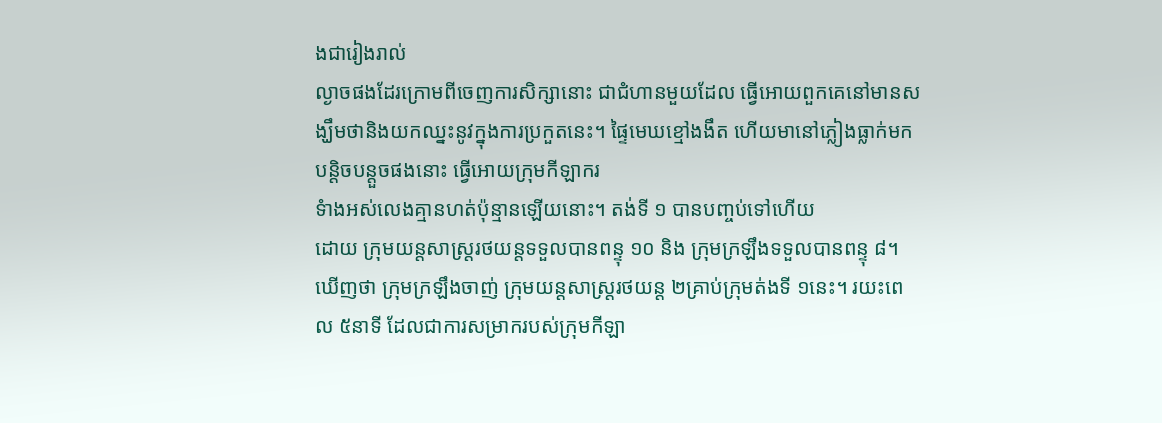ងជារៀងរាល់
ល្ងាចផងដែរក្រោមពីចេញការសិក្សានោះ ជាជំហានមួយដែល ធ្វើអោយពួកគេនៅមានសង្ឃឹមថានិងយកឈ្នះនូវក្នុងការប្រកួតនេះ។ ផ្ទៃមេឃខ្មៅងងឹត ហើយមានៅភ្លៀងធ្លាក់មកបន្តិចបន្តួចផងនោះ ធ្វើអោយក្រុមកីឡាករ
ទំាងអស់លេងគ្មានហត់ប៉ុន្មានឡើយនោះ។ តង់ទី ១ បានបញ្ចប់ទៅហើយ
ដោយ ក្រុមយន្តសាស្ត្ររថយន្តទទួលបានពន្ទុ ១០ និង ក្រុមក្រឡឹងទទួលបានពន្ទុ ៨។ ឃើញថា ក្រុមក្រឡឹងចាញ់ ក្រុមយន្តសាស្ត្ររថយន្ត ២គ្រាប់ក្រុមត់ងទី ១នេះ។ រយះពេល ៥នាទី ដែលជាការសម្រាករបស់ក្រុមកីឡា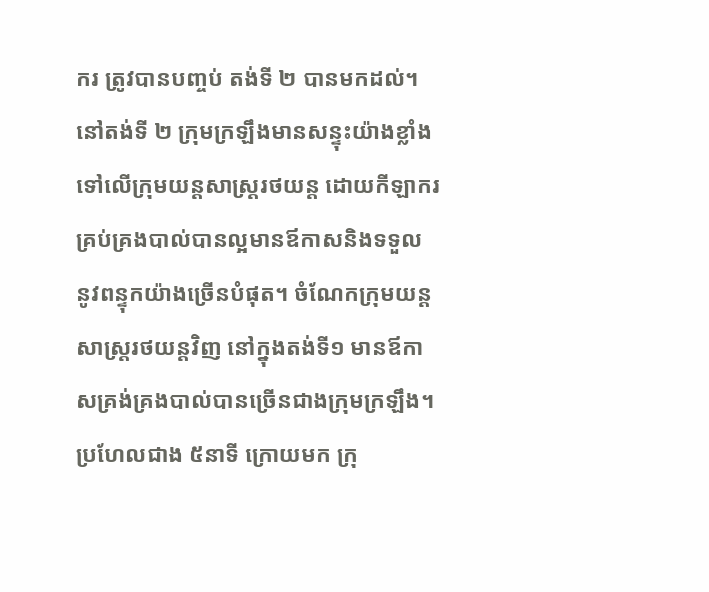ករ ត្រូវបានបញ្ចប់ តង់ទី ២ បានមកដល់។ នៅតង់ទី ២ ក្រុមក្រឡឹងមានសន្ទុះយ៉ាងខ្លាំង ទៅលើក្រុមយន្តសាស្ត្ររថយន្ត ដោយកីឡាករគ្រប់គ្រងបាល់បានល្អមានឪកាសនិងទទួល នូវពន្ទុកយ៉ាងច្រើនបំផុត។ ចំណែកក្រុមយន្តសាស្ត្ររថយន្តវិញ នៅក្នុងតង់ទី១ មានឪកាសគ្រង់គ្រងបាល់បានច្រើនជាងក្រុមក្រឡឹង។ ប្រហែលជាង ៥នាទី ក្រោយមក ក្រុ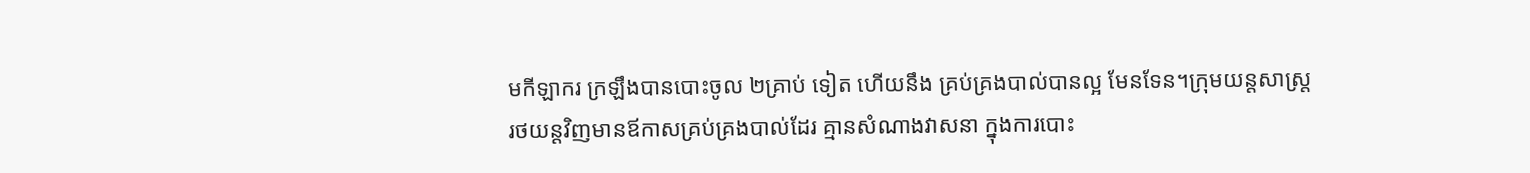មកីឡាករ ក្រឡឹងបានបោះចូល ២គា្រប់ ទៀត ហើយនឹង គ្រប់គ្រងបាល់បានល្អ មែនទែន។ក្រុមយន្តសាស្ត្ររថយន្តវិញមានឪកាសគ្រប់គ្រងបាល់ដែរ គ្មានសំណាងវាសនា ក្នុងការបោះ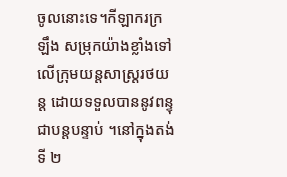ចូលនោះទេ។កីឡាករក្រឡឹង សម្រុកយ៉ាងខ្លាំងទៅលើក្រុមយន្តសាស្ត្ររថយន្ត ដោយទទួលបាននូវពន្ទុ ជាបន្តបន្ទាប់ ។នៅក្នុងតង់ទី ២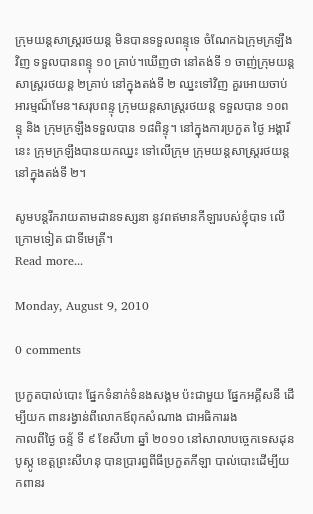ក្រុមយន្តសាស្ត្ររថយន្ត មិនបានទទួលពន្ទុទេ ចំណែកឯក្រុមក្រឡឹងវិញ ទទួលបានពន្ទុ ១០ គ្រាប់។ឃើញថា នៅតង់ទី ១ ចាញ់ក្រុមយន្តសាស្ត្ររថយន្ត ២គ្រាប់ នៅក្នុងតង់ទី ២ ឈ្នះទៅវិញ គួរអោយចាប់អារម្មណ៏មែន។សរុបពន្ទុ ក្រុមយន្តសាស្ត្ររថយន្ត ទទួលបាន ១០ពន្ទុ និង ក្រុមក្រឡឹងទទួលបាន ១៨ពិន្ទុ។ នៅក្នុងការប្រកួត ថ្ងៃ អង្គារ៏ នេះ ក្រុមក្រឡឹងបានយកឈ្នះ ទៅលើក្រុម ក្រុមយន្តសាស្ត្ររថយន្ត នៅក្នុងតង់ទី ២។

សូមបន្តរីករាយតាមដានទស្សនា នូវពឥមានកីឡារបស់ខ្ញុំបាទ លើក្រោមទៀត ជាទីមេត្រី។
Read more...

Monday, August 9, 2010

0 comments

ប្រកួតបាល់បោះ ផ្នែកទំនាក់ទំនងសង្គម ប៉ះជាមួយ ផ្នែកអគ្គីសនី ដើម្បីយក ពានរង្វាន់ពីលោកឪពុកសំណាង ជាអធិការរង
កាលពីថ្ងៃ ចន្ទ័ ទី ៩ ខែសីហា ឆ្នាំ ២០១០ នៅសាលាបច្ចេកទេសដុនបូស្កូ ខេត្តព្រះសីហនុ បានប្រារព្ធពីធីប្រកួតកីឡា បាល់បោះដើម្បីយកពានរ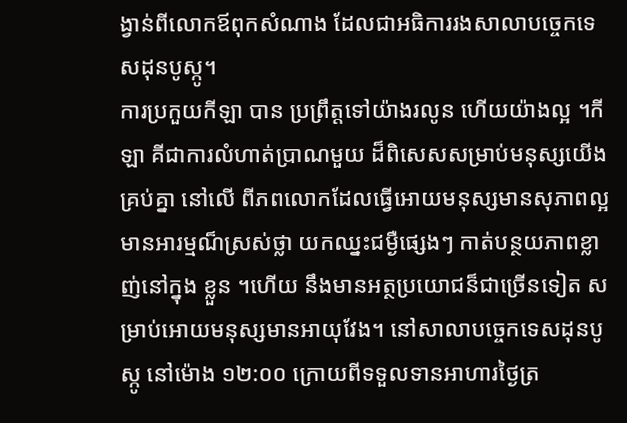ង្វាន់ពីលោកឪពុកសំណាង ដែលជាអធិការរងសាលាបច្ចេកទេសដុនបូស្កូ។
ការប្រកួយកីឡា បាន ប្រព្រឹត្តទៅយ៉ាងរលូន ហើយយ៉ាងល្អ ។កីឡា គីជាការលំហាត់ប្រាណមួយ ដ៏ពិសេសសម្រាប់មនុស្សយើងគ្រប់គ្នា នៅលើ ពីភពលោកដែលធ្វើអោយមនុស្សមានសុភាពល្អ មានអារម្មណ៏ស្រស់ថ្លា យកឈ្នះជម្ងឺផ្សេងៗ កាត់បន្ថយភាពខ្លាញ់នៅក្នុង ខ្លួន ។ហើយ នឹងមានអត្ថប្រយោជន៏ជាច្រើនទៀត សម្រាប់អោយមនុស្សមានអាយុវែង។ នៅសាលាបច្ចេកទេសដុនបូស្កូ នៅម៉ោង ១២:០០ ក្រោយពីទទួលទានអាហារថ្ងៃត្រ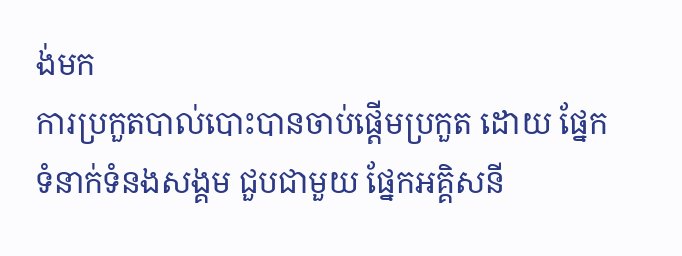ង់មក
ការប្រកួតបាល់បោះបានចាប់ផ្តើមប្រកួត ដោយ ផ្នែកទំនាក់ទំនងសង្គម ជួបជាមួយ ផ្នែកអគ្គិសនី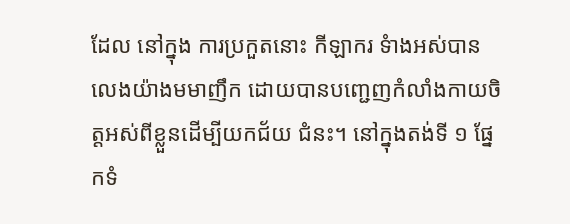ដែល នៅក្នុង ការប្រកួតនោះ កីឡាករ ទំាងអស់បានលេងយ៉ាងមមាញឹក ដោយបានបញ្ជេញកំលាំងកាយចិត្តអស់ពីខ្លួនដើម្បីយកជ័យ ជំនះ។ នៅក្នុងតង់ទី ១ ផ្នែកទំ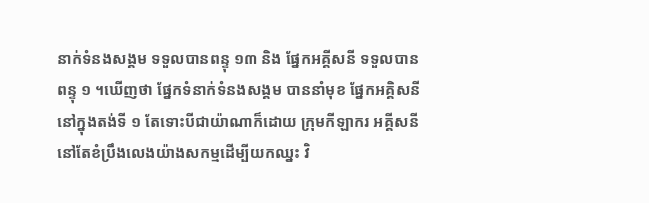នាក់ទំនងសង្គម ទទួលបានពន្ទុ ១៣ និង ផ្នែកអគ្គីសនី ទទួលបានពន្ទុ ១ ។ឃើញថា ផ្នែកទំនាក់ទំនងសង្គម បាននាំមុខ ផ្នែកអគ្គិសនីនៅក្នុងតង់ទី ១ តែទោះបីជាយ៉ាណាក៏ដោយ ក្រុមកីឡាករ អគ្គីសនី នៅតែខំប្រឹងលេងយ៉ាងសកម្មដើម្បីយកឈ្នះ វិ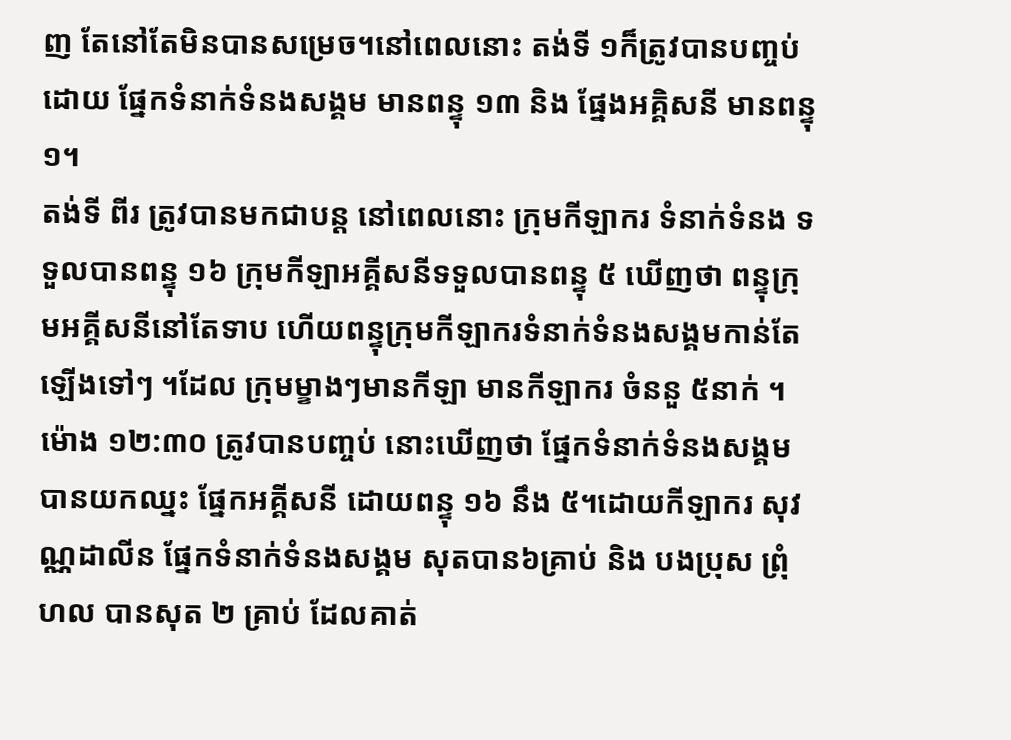ញ តែនៅតែមិនបានសម្រេច។នៅពេលនោះ តង់ទី ១ក៏ត្រូវបានបញ្ចប់ ដោយ ផ្នែកទំនាក់ទំនងសង្គម មានពន្ទុ ១៣ និង ផ្នែងអគ្គិសនី មានពន្ទុ ១។
តង់ទី ពីរ ត្រូវបានមកជាបន្ត នៅពេលនោះ ក្រុមកីឡាករ ទំនាក់ទំនង ទទួលបានពន្ទុ ១៦ ក្រុមកីឡាអគ្គីសនីទទួលបានពន្ទុ ៥ ឃើញថា ពន្ទុក្រុមអគ្គីសនីនៅតែទាប ហើយពន្ទុក្រុមកីឡាករទំនាក់ទំនងសង្គមកាន់តែឡើងទៅៗ ។ដែល ក្រុមម្ខាងៗមានកីឡា មានកីឡាករ ចំននួ ៥នាក់ ។ម៉ោង ១២:៣០ ត្រូវបានបញ្ចប់ នោះឃើញថា ផ្នែកទំនាក់ទំនងសង្គម បានយកឈ្នះ ផ្នែកអគ្គីសនី ដោយពន្ទុ ១៦ នឹង ៥។ដោយកីឡាករ សុវណ្ណដាលីន ផ្នែកទំនាក់ទំនងសង្គម សុតបាន៦គ្រាប់ និង បងប្រុស ព្រុំ ហល បានសុត ២ គ្រាប់ ដែលគាត់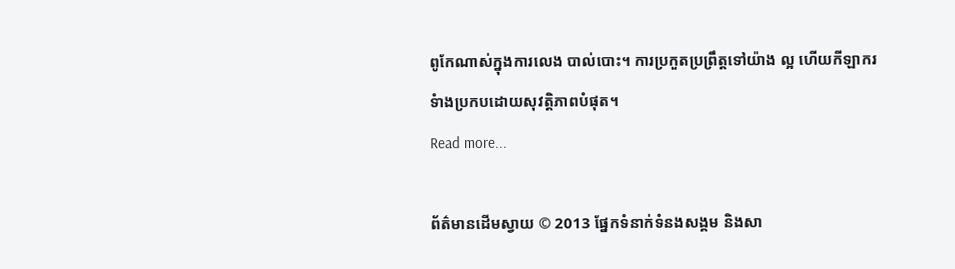ពូកែណាស់ក្នុងការលេង បាល់បោះ។ ការប្រកួតប្រព្រឹត្តទៅយ៉ាង ល្អ ហើយកីឡាករ ទំាងប្រកបដោយសុវត្តិភាពបំផុត។
Read more...

ព័ត៌មានដើមស្វាយ © 2013 ផ្នែកទំនាក់ទំនងសង្គម និងសា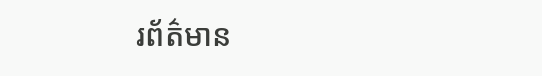រព័ត៌មាន